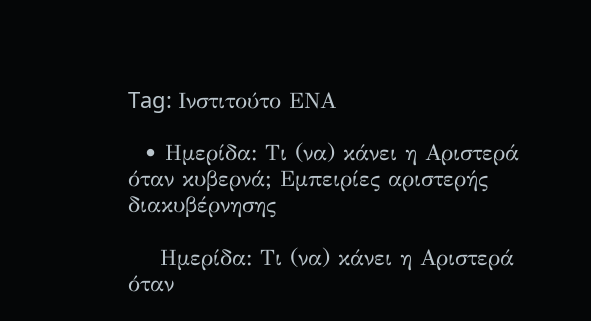Tag: Ινστιτούτο ΕΝΑ

  • Ημερίδα: Τι (να) κάνει η Αριστερά όταν κυβερνά; Εμπειρίες αριστερής διακυβέρνησης

    Ημερίδα: Τι (να) κάνει η Αριστερά όταν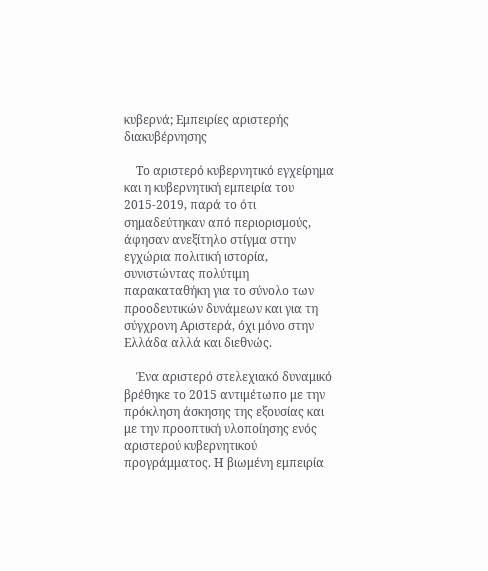κυβερνά; Εμπειρίες αριστερής διακυβέρνησης

    Το αριστερό κυβερνητικό εγχείρημα και η κυβερνητική εμπειρία του 2015-2019, παρά το ότι σημαδεύτηκαν από περιορισμούς, άφησαν ανεξίτηλο στίγμα στην εγχώρια πολιτική ιστορία, συνιστώντας πολύτιμη παρακαταθήκη για το σύνολο των προοδευτικών δυνάμεων και για τη σύγχρονη Αριστερά, όχι μόνο στην Ελλάδα αλλά και διεθνώς.

    Ένα αριστερό στελεχιακό δυναμικό βρέθηκε το 2015 αντιμέτωπο με την πρόκληση άσκησης της εξουσίας και με την προοπτική υλοποίησης ενός αριστερού κυβερνητικού προγράμματος. Η βιωμένη εμπειρία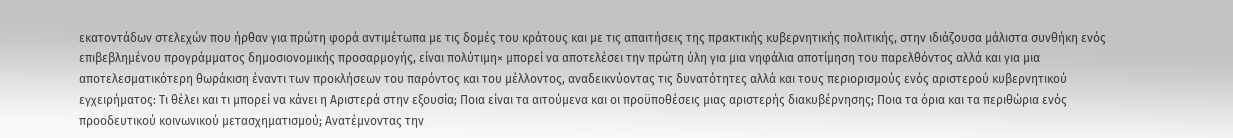εκατοντάδων στελεχών που ήρθαν για πρώτη φορά αντιμέτωπα με τις δομές του κράτους και με τις απαιτήσεις της πρακτικής κυβερνητικής πολιτικής, στην ιδιάζουσα μάλιστα συνθήκη ενός επιβεβλημένου προγράμματος δημοσιονομικής προσαρμογής, είναι πολύτιμη× μπορεί να αποτελέσει την πρώτη ύλη για μια νηφάλια αποτίμηση του παρελθόντος αλλά και για μια αποτελεσματικότερη θωράκιση έναντι των προκλήσεων του παρόντος και του μέλλοντος, αναδεικνύοντας τις δυνατότητες αλλά και τους περιορισμούς ενός αριστερού κυβερνητικού εγχειρήματος: Τι θέλει και τι μπορεί να κάνει η Αριστερά στην εξουσία; Ποια είναι τα αιτούμενα και οι προϋποθέσεις μιας αριστερής διακυβέρνησης; Ποια τα όρια και τα περιθώρια ενός προοδευτικού κοινωνικού μετασχηματισμού; Ανατέμνοντας την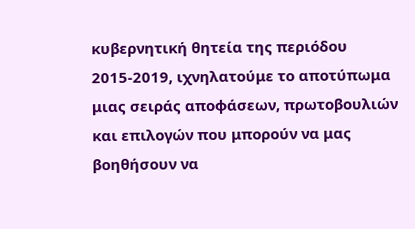κυβερνητική θητεία της περιόδου 2015-2019, ιχνηλατούμε το αποτύπωμα μιας σειράς αποφάσεων, πρωτοβουλιών και επιλογών που μπορούν να μας βοηθήσουν να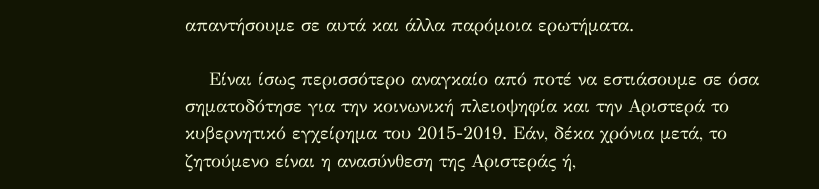απαντήσουμε σε αυτά και άλλα παρόμοια ερωτήματα.

    Είναι ίσως περισσότερο αναγκαίο από ποτέ να εστιάσουμε σε όσα σηματοδότησε για την κοινωνική πλειοψηφία και την Αριστερά το κυβερνητικό εγχείρημα του 2015-2019. Εάν, δέκα χρόνια μετά, το ζητούμενο είναι η ανασύνθεση της Αριστεράς ή,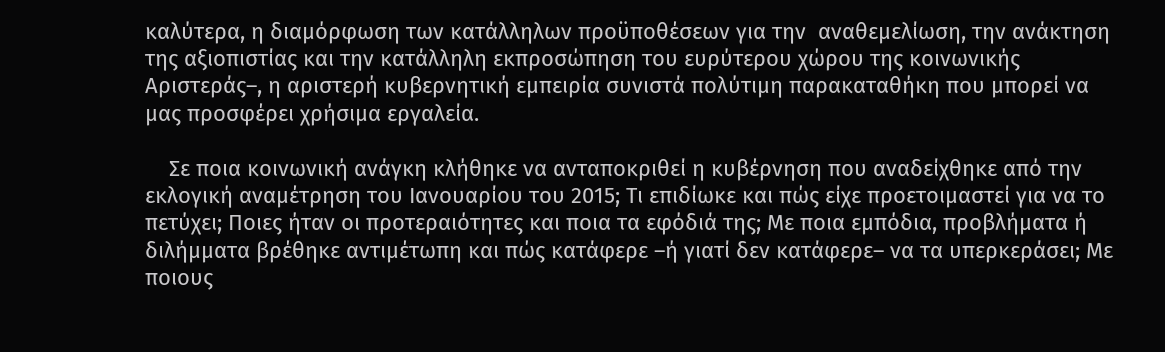καλύτερα, η διαμόρφωση των κατάλληλων προϋποθέσεων για την  αναθεμελίωση, την ανάκτηση της αξιοπιστίας και την κατάλληλη εκπροσώπηση του ευρύτερου χώρου της κοινωνικής Αριστεράς–, η αριστερή κυβερνητική εμπειρία συνιστά πολύτιμη παρακαταθήκη που μπορεί να μας προσφέρει χρήσιμα εργαλεία.

    Σε ποια κοινωνική ανάγκη κλήθηκε να ανταποκριθεί η κυβέρνηση που αναδείχθηκε από την εκλογική αναμέτρηση του Ιανουαρίου του 2015; Τι επιδίωκε και πώς είχε προετοιμαστεί για να το πετύχει; Ποιες ήταν οι προτεραιότητες και ποια τα εφόδιά της; Με ποια εμπόδια, προβλήματα ή διλήμματα βρέθηκε αντιμέτωπη και πώς κατάφερε –ή γιατί δεν κατάφερε– να τα υπερκεράσει; Με ποιους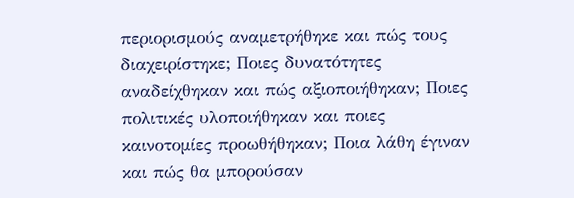περιορισμούς αναμετρήθηκε και πώς τους διαχειρίστηκε; Ποιες δυνατότητες αναδείχθηκαν και πώς αξιοποιήθηκαν; Ποιες πολιτικές υλοποιήθηκαν και ποιες καινοτομίες προωθήθηκαν; Ποια λάθη έγιναν και πώς θα μπορούσαν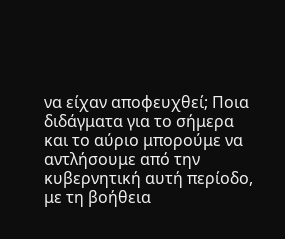να είχαν αποφευχθεί; Ποια διδάγματα για το σήμερα και το αύριο μπορούμε να αντλήσουμε από την κυβερνητική αυτή περίοδο, με τη βοήθεια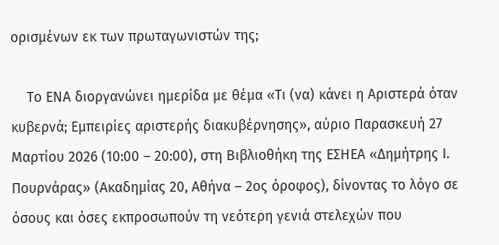ορισμένων εκ των πρωταγωνιστών της;

    Το ΕΝΑ διοργανώνει ημερίδα με θέμα «Τι (να) κάνει η Αριστερά όταν κυβερνά; Εμπειρίες αριστερής διακυβέρνησης», αύριο Παρασκευή 27 Μαρτίου 2026 (10:00 – 20:00), στη Βιβλιοθήκη της ΕΣΗΕΑ «Δημήτρης Ι. Πουρνάρας» (Ακαδημίας 20, Αθήνα – 2ος όροφος), δίνοντας το λόγο σε όσους και όσες εκπροσωπούν τη νεότερη γενιά στελεχών που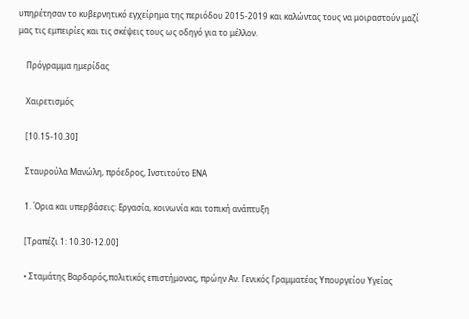υπηρέτησαν το κυβερνητικό εγχείρημα της περιόδου 2015-2019 και καλώντας τους να μοιραστούν μαζί μας τις εμπειρίες και τις σκέψεις τους ως οδηγό για το μέλλον.

    Πρόγραμμα ημερίδας

    Χαιρετισμός

    [10.15-10.30]

    Σταυρούλα Μανώλη, πρόεδρος, Ινστιτούτο ΕΝΑ

    1. Όρια και υπερβάσεις: Εργασία, κοινωνία και τοπική ανάπτυξη

    [Τραπέζι 1: 10.30-12.00]

    • Σταμάτης Βαρδαρός,πολιτικός επιστήμονας, πρώην Αν. Γενικός Γραμματέας Υπουργείου Υγείας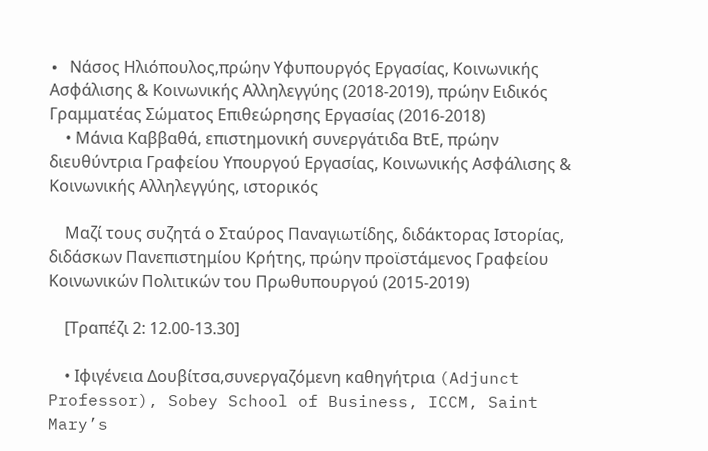• Nάσος Ηλιόπουλος,πρώην Υφυπουργός Εργασίας, Κοινωνικής Ασφάλισης & Κοινωνικής Αλληλεγγύης (2018-2019), πρώην Ειδικός Γραμματέας Σώματος Επιθεώρησης Εργασίας (2016-2018)
    • Μάνια Καββαθά, επιστημονική συνεργάτιδα ΒτΕ, πρώην διευθύντρια Γραφείου Υπουργού Εργασίας, Κοινωνικής Ασφάλισης & Κοινωνικής Αλληλεγγύης, ιστορικός

    Μαζί τους συζητά ο Σταύρος Παναγιωτίδης, διδάκτορας Ιστορίας, διδάσκων Πανεπιστημίου Κρήτης, πρώην προϊστάμενος Γραφείου Κοινωνικών Πολιτικών του Πρωθυπουργού (2015-2019)

    [Τραπέζι 2: 12.00-13.30]

    • Ιφιγένεια Δουβίτσα,συνεργαζόμενη καθηγήτρια (Adjunct Professor), Sobey School of Business, ICCM, Saint Mary’s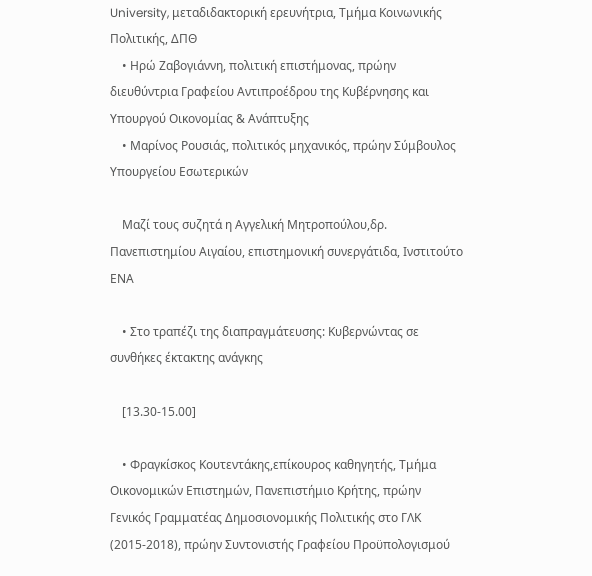University, μεταδιδακτορική ερευνήτρια, Τμήμα Κοινωνικής Πολιτικής, ΔΠΘ
    • Ηρώ Ζαβογιάννη, πολιτική επιστήμονας, πρώην διευθύντρια Γραφείου Αντιπροέδρου της Κυβέρνησης και Υπουργού Οικονομίας & Ανάπτυξης
    • Μαρίνος Ρουσιάς, πολιτικός μηχανικός, πρώην Σύμβουλος Υπουργείου Εσωτερικών

    Μαζί τους συζητά η Αγγελική Μητροπούλου,δρ. Πανεπιστημίου Αιγαίου, επιστημονική συνεργάτιδα, Ινστιτούτο ΕΝΑ

    • Στο τραπέζι της διαπραγμάτευσης: Κυβερνώντας σε συνθήκες έκτακτης ανάγκης

    [13.30-15.00]

    • Φραγκίσκος Κουτεντάκης,επίκουρος καθηγητής, Τμήμα Οικονομικών Επιστημών, Πανεπιστήμιο Κρήτης, πρώην Γενικός Γραμματέας Δημοσιονομικής Πολιτικής στο ΓΛΚ (2015-2018), πρώην Συντονιστής Γραφείου Προϋπολογισμού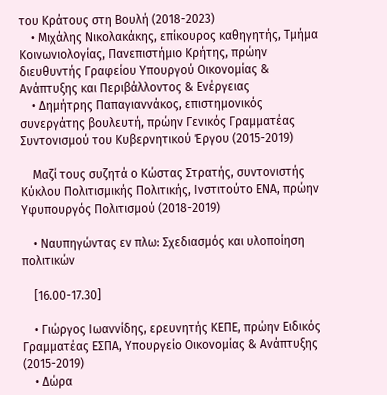του Κράτους στη Βουλή (2018-2023)
    • Μιχάλης Νικολακάκης, επίκουρος καθηγητής, Τμήμα Κοινωνιολογίας, Πανεπιστήμιο Κρήτης, πρώην διευθυντής Γραφείου Υπουργού Οικονομίας & Ανάπτυξης και Περιβάλλοντος & Ενέργειας
    • Δημήτρης Παπαγιαννάκος, επιστημονικός συνεργάτης βουλευτή, πρώην Γενικός Γραμματέας Συντονισμού του Κυβερνητικού Έργου (2015-2019)

    Μαζί τους συζητά ο Κώστας Στρατής, συντονιστής Κύκλου Πολιτισμικής Πολιτικής, Ινστιτούτο ΕΝΑ, πρώην Υφυπουργός Πολιτισμού (2018-2019)

    • Ναυπηγώντας εν πλω: Σχεδιασμός και υλοποίηση πολιτικών

    [16.00-17.30]

    • Γιώργος Ιωαννίδης, ερευνητής ΚΕΠΕ, πρώην Ειδικός Γραμματέας ΕΣΠΑ, Υπουργείο Οικονομίας & Ανάπτυξης (2015-2019)
    • Δώρα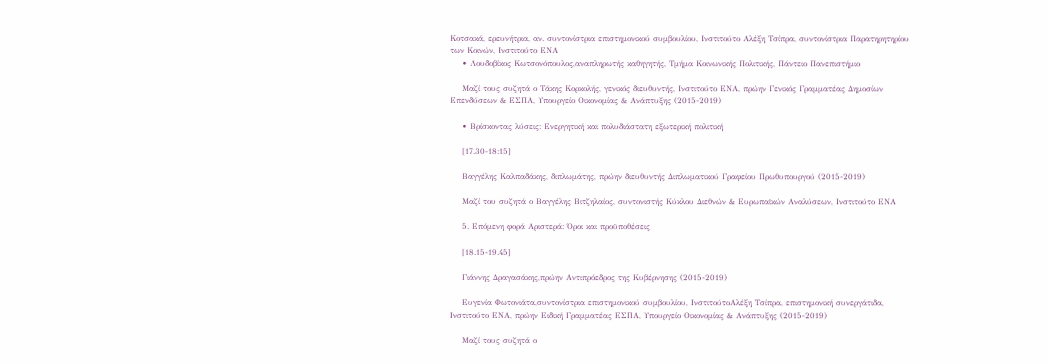Κοτσακά, ερευνήτρια, αν. συντονίστρια επιστημονικού συμβουλίου, Ινστιτούτο Αλέξη Τσίπρα, συντονίστρια Παρατηρητηρίου των Κοινών, Ινστιτούτο ΕΝΑ
    • Λουδοβίκος Κωτσονόπουλος,αναπληρωτής καθηγητής, Τμήμα Κοινωνικής Πολιτικής, Πάντειο Πανεπιστήμιο

    Μαζί τους συζητά ο Τάκης Κορκολής, γενικός διευθυντής, Ινστιτούτο ΕΝΑ, πρώην Γενικός Γραμματέας Δημοσίων Επενδύσεων & ΕΣΠΑ, Υπουργείο Οικονομίας & Ανάπτυξης (2015-2019)

    • Βρίσκοντας λύσεις: Ενεργητική και πολυδιάστατη εξωτερική πολιτική

    [17.30-18:15]

    Βαγγέλης Καλπαδάκης, διπλωμάτης, πρώην διευθυντής Διπλωματικού Γραφείου Πρωθυπουργού (2015-2019)

    Μαζί του συζητά ο Βαγγέλης Βιτζηλαίος, συντονιστής Κύκλου Διεθνών & Ευρωπαϊκών Αναλύσεων, Ινστιτούτο ΕΝΑ

    5. Επόμενη φορά Αριστερά: Όροι και προϋποθέσεις

    [18.15-19.45]

    Γιάννης Δραγασάκης,πρώην Αντιπρόεδρος της Κυβέρνησης (2015-2019)

    Ευγενία Φωτονιάτα,συντονίστρια επιστημονικού συμβουλίου, ΙνστιτούτοΑλέξη Τσίπρα, επιστημονική συνεργάτιδα, Ινστιτούτο ΕΝΑ, πρώην Ειδική Γραμματέας ΕΣΠΑ, Υπουργείο Οικονομίας & Ανάπτυξης (2015-2019)

    Μαζί τους συζητά ο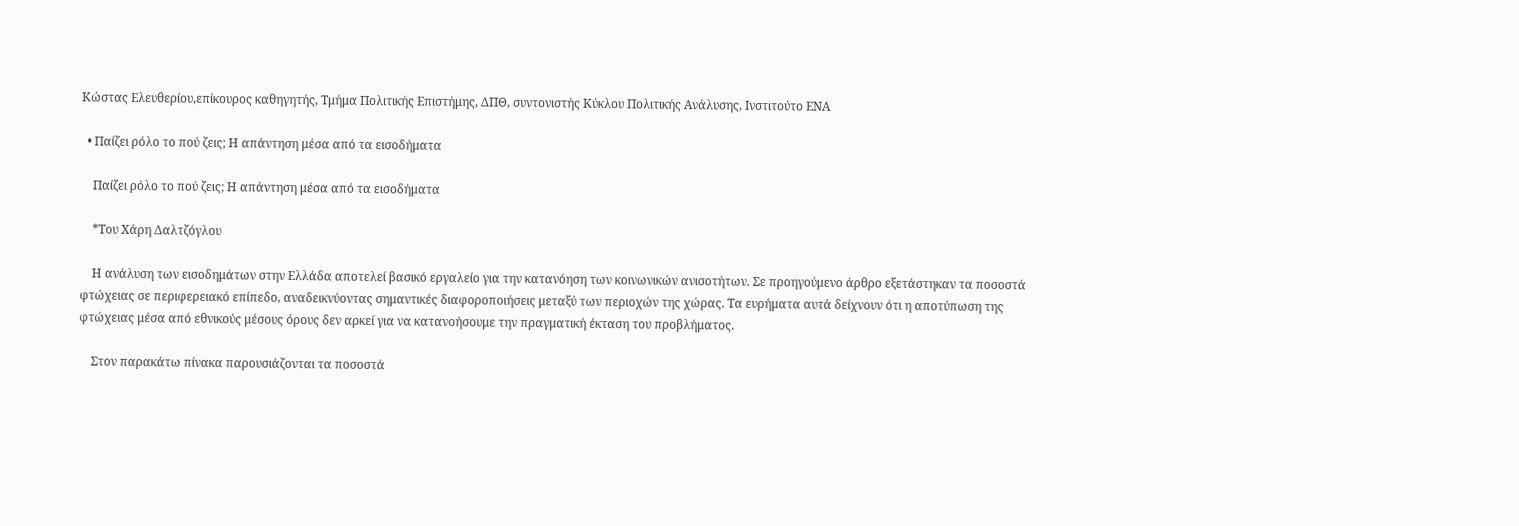Κώστας Ελευθερίου,επίκουρος καθηγητής, Τμήμα Πολιτικής Επιστήμης, ΔΠΘ, συντονιστής Κύκλου Πολιτικής Ανάλυσης, Ινστιτούτο ΕΝΑ

  • Παίζει ρόλο το πού ζεις; Η απάντηση μέσα από τα εισοδήματα

    Παίζει ρόλο το πού ζεις; Η απάντηση μέσα από τα εισοδήματα

    *Του Χάρη Δαλτζόγλου

    Η ανάλυση των εισοδημάτων στην Ελλάδα αποτελεί βασικό εργαλείο για την κατανόηση των κοινωνικών ανισοτήτων. Σε προηγούμενο άρθρο εξετάστηκαν τα ποσοστά φτώχειας σε περιφερειακό επίπεδο, αναδεικνύοντας σημαντικές διαφοροποιήσεις μεταξύ των περιοχών της χώρας. Τα ευρήματα αυτά δείχνουν ότι η αποτύπωση της φτώχειας μέσα από εθνικούς μέσους όρους δεν αρκεί για να κατανοήσουμε την πραγματική έκταση του προβλήματος.

    Στον παρακάτω πίνακα παρουσιάζονται τα ποσοστά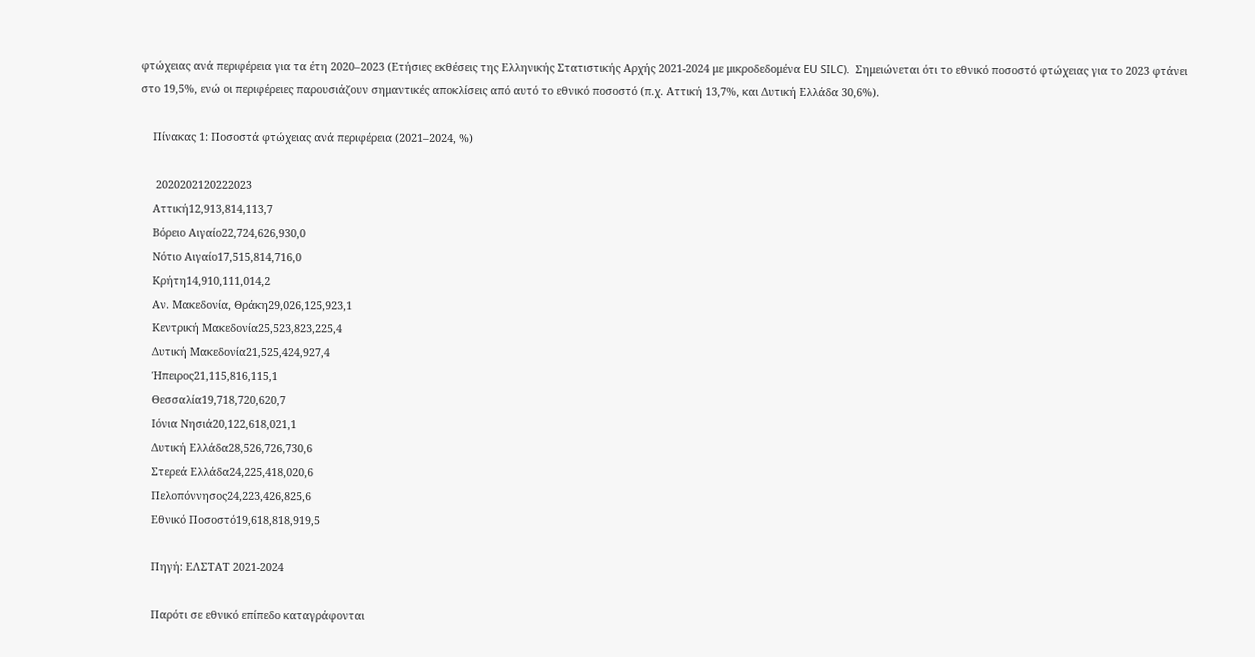φτώχειας ανά περιφέρεια για τα έτη 2020–2023 (Ετήσιες εκθέσεις της Ελληνικής Στατιστικής Αρχής 2021-2024 με μικροδεδομένα EU SILC).  Σημειώνεται ότι το εθνικό ποσοστό φτώχειας για το 2023 φτάνει στο 19,5%, ενώ οι περιφέρειες παρουσιάζουν σημαντικές αποκλίσεις από αυτό το εθνικό ποσοστό (π.χ. Αττική 13,7%, και Δυτική Ελλάδα 30,6%).

    Πίνακας 1: Ποσοστά φτώχειας ανά περιφέρεια (2021–2024, %)

     2020202120222023
    Αττική12,913,814,113,7
    Βόρειο Αιγαίο22,724,626,930,0
    Νότιο Αιγαίο17,515,814,716,0
    Κρήτη14,910,111,014,2
    Αν. Μακεδονία, Θράκη29,026,125,923,1
    Κεντρική Μακεδονία25,523,823,225,4
    Δυτική Μακεδονία21,525,424,927,4
    Ήπειρος21,115,816,115,1
    Θεσσαλία19,718,720,620,7
    Ιόνια Νησιά20,122,618,021,1
    Δυτική Ελλάδα28,526,726,730,6
    Στερεά Ελλάδα24,225,418,020,6
    Πελοπόννησος24,223,426,825,6
    Εθνικό Ποσοστό19,618,818,919,5

    Πηγή: ΕΛΣΤΑΤ 2021-2024

    Παρότι σε εθνικό επίπεδο καταγράφονται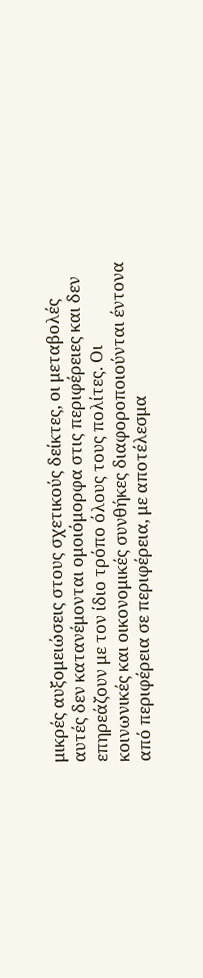μικρές αυξομειώσεις στους σχετικούς δείκτες, οι μεταβολές αυτές δεν κατανέμονται ομοιόμορφα στις περιφέρειες και δεν επηρεάζουν με τον ίδιο τρόπο όλους τους πολίτες. Οι κοινωνικές και οικονομικές συνθήκες διαφοροποιούνται έντονα από περιφέρεια σε περιφέρεια, με αποτέλεσμα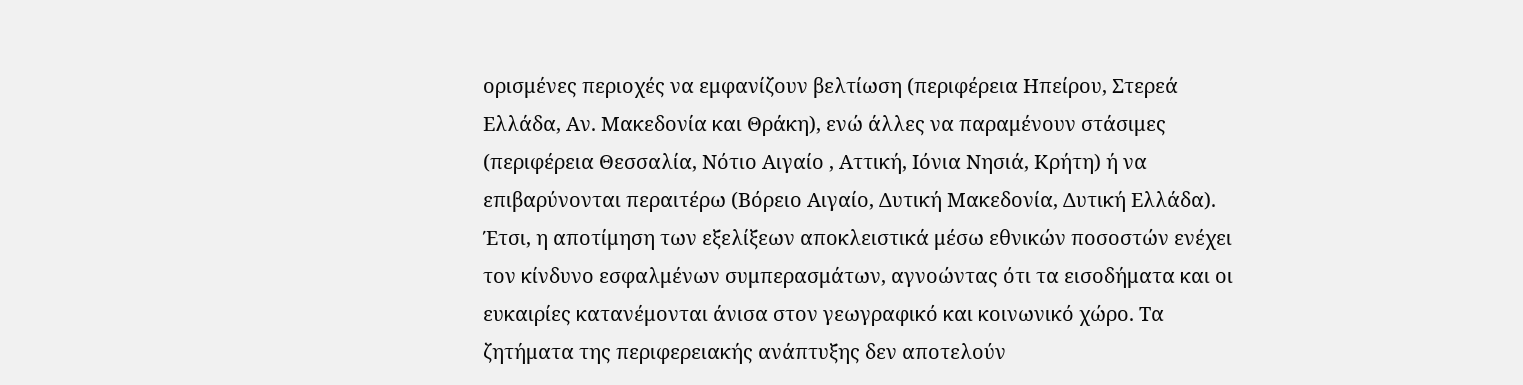ορισμένες περιοχές να εμφανίζουν βελτίωση (περιφέρεια Ηπείρου, Στερεά Ελλάδα, Αν. Μακεδονία και Θράκη), ενώ άλλες να παραμένουν στάσιμες (περιφέρεια Θεσσαλία, Νότιο Αιγαίο , Αττική, Ιόνια Νησιά, Κρήτη) ή να επιβαρύνονται περαιτέρω (Βόρειο Αιγαίο, Δυτική Μακεδονία, Δυτική Ελλάδα). Έτσι, η αποτίμηση των εξελίξεων αποκλειστικά μέσω εθνικών ποσοστών ενέχει τον κίνδυνο εσφαλμένων συμπερασμάτων, αγνοώντας ότι τα εισοδήματα και οι ευκαιρίες κατανέμονται άνισα στον γεωγραφικό και κοινωνικό χώρο. Τα ζητήματα της περιφερειακής ανάπτυξης δεν αποτελούν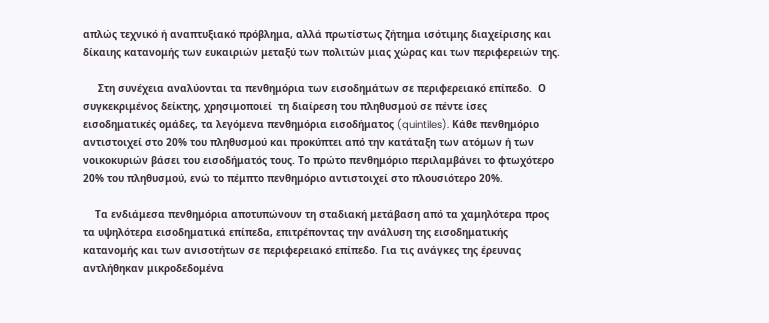απλώς τεχνικό ή αναπτυξιακό πρόβλημα, αλλά πρωτίστως ζήτημα ισότιμης διαχείρισης και δίκαιης κατανομής των ευκαιριών μεταξύ των πολιτών μιας χώρας και των περιφερειών της.

     Στη συνέχεια αναλύονται τα πενθημόρια των εισοδημάτων σε περιφερειακό επίπεδο.  Ο συγκεκριμένος δείκτης, χρησιμοποιεί  τη διαίρεση του πληθυσμού σε πέντε ίσες εισοδηματικές ομάδες, τα λεγόμενα πενθημόρια εισοδήματος (quintiles). Κάθε πενθημόριο αντιστοιχεί στο 20% του πληθυσμού και προκύπτει από την κατάταξη των ατόμων ή των νοικοκυριών βάσει του εισοδήματός τους. Το πρώτο πενθημόριο περιλαμβάνει το φτωχότερο 20% του πληθυσμού, ενώ το πέμπτο πενθημόριο αντιστοιχεί στο πλουσιότερο 20%.

    Τα ενδιάμεσα πενθημόρια αποτυπώνουν τη σταδιακή μετάβαση από τα χαμηλότερα προς τα υψηλότερα εισοδηματικά επίπεδα, επιτρέποντας την ανάλυση της εισοδηματικής κατανομής και των ανισοτήτων σε περιφερειακό επίπεδο. Για τις ανάγκες της έρευνας αντλήθηκαν μικροδεδομένα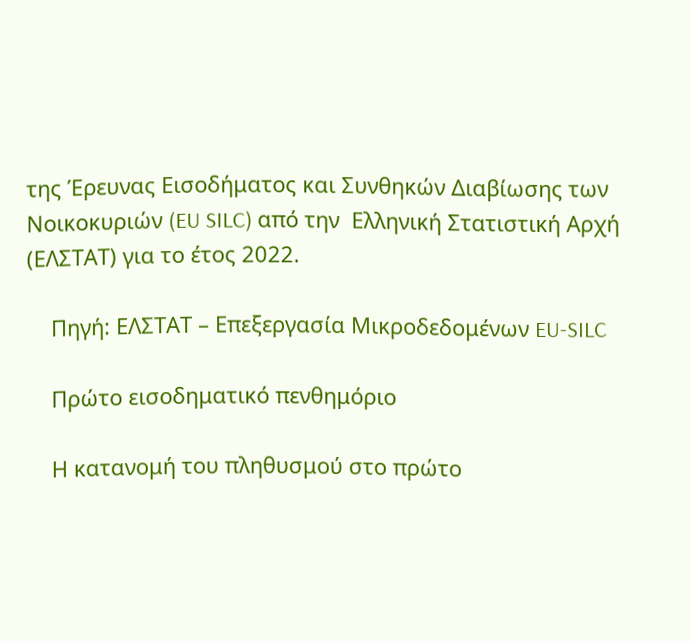της Έρευνας Εισοδήματος και Συνθηκών Διαβίωσης των Νοικοκυριών (EU SILC) από την  Ελληνική Στατιστική Αρχή (ΕΛΣΤΑΤ) για το έτος 2022.

    Πηγή: ΕΛΣΤΑΤ – Επεξεργασία Μικροδεδομένων EU-SILC

    Πρώτο εισοδηματικό πενθημόριο

    Η κατανομή του πληθυσμού στο πρώτο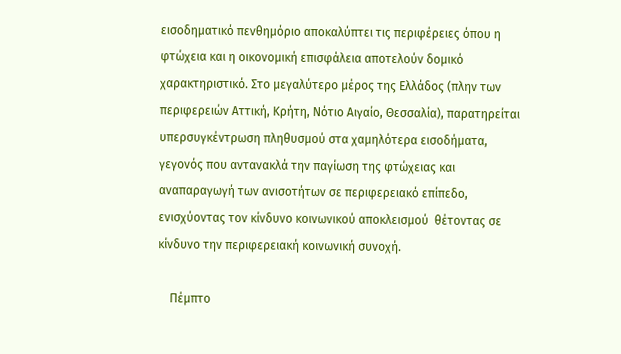εισοδηματικό πενθημόριο αποκαλύπτει τις περιφέρειες όπου η φτώχεια και η οικονομική επισφάλεια αποτελούν δομικό χαρακτηριστικό. Στο μεγαλύτερο μέρος της Ελλάδος (πλην των περιφερειών Αττική, Κρήτη, Νότιο Αιγαίο, Θεσσαλία), παρατηρείται υπερσυγκέντρωση πληθυσμού στα χαμηλότερα εισοδήματα, γεγονός που αντανακλά την παγίωση της φτώχειας και αναπαραγωγή των ανισοτήτων σε περιφερειακό επίπεδο, ενισχύοντας τον κίνδυνο κοινωνικού αποκλεισμού  θέτοντας σε κίνδυνο την περιφερειακή κοινωνική συνοχή.

    Πέμπτο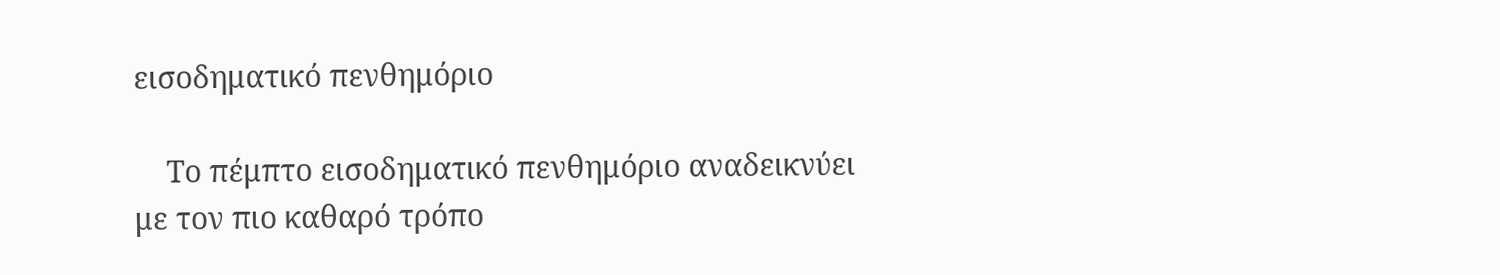εισοδηματικό πενθημόριο

    Το πέμπτο εισοδηματικό πενθημόριο αναδεικνύει με τον πιο καθαρό τρόπο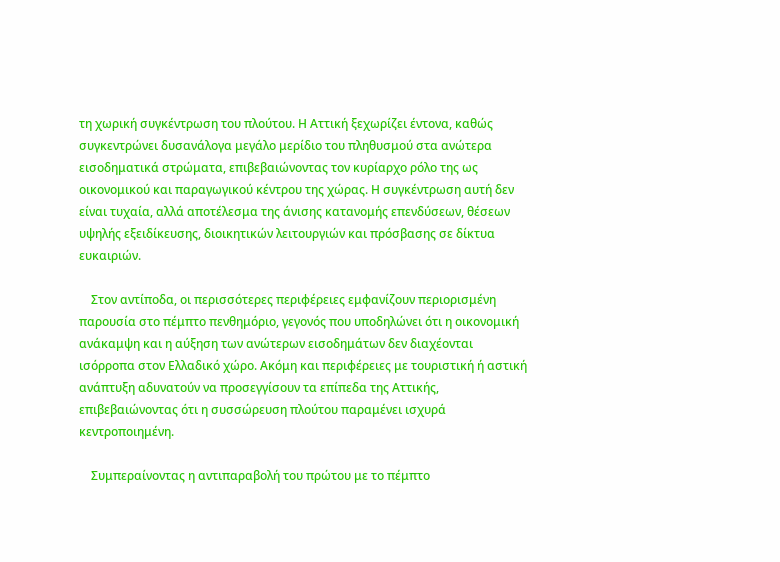τη χωρική συγκέντρωση του πλούτου. Η Αττική ξεχωρίζει έντονα, καθώς συγκεντρώνει δυσανάλογα μεγάλο μερίδιο του πληθυσμού στα ανώτερα εισοδηματικά στρώματα, επιβεβαιώνοντας τον κυρίαρχο ρόλο της ως οικονομικού και παραγωγικού κέντρου της χώρας. Η συγκέντρωση αυτή δεν είναι τυχαία, αλλά αποτέλεσμα της άνισης κατανομής επενδύσεων, θέσεων υψηλής εξειδίκευσης, διοικητικών λειτουργιών και πρόσβασης σε δίκτυα ευκαιριών.

    Στον αντίποδα, οι περισσότερες περιφέρειες εμφανίζουν περιορισμένη παρουσία στο πέμπτο πενθημόριο, γεγονός που υποδηλώνει ότι η οικονομική ανάκαμψη και η αύξηση των ανώτερων εισοδημάτων δεν διαχέονται ισόρροπα στον Ελλαδικό χώρο. Ακόμη και περιφέρειες με τουριστική ή αστική ανάπτυξη αδυνατούν να προσεγγίσουν τα επίπεδα της Αττικής, επιβεβαιώνοντας ότι η συσσώρευση πλούτου παραμένει ισχυρά κεντροποιημένη.

    Συμπεραίνοντας η αντιπαραβολή του πρώτου με το πέμπτο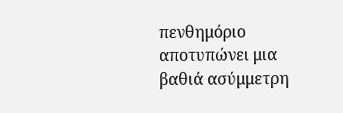πενθημόριο αποτυπώνει μια βαθιά ασύμμετρη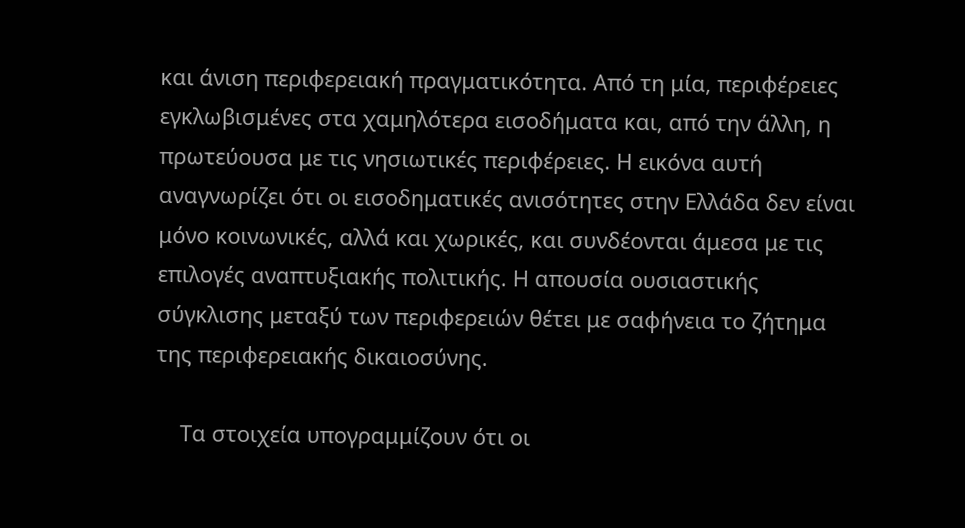και άνιση περιφερειακή πραγματικότητα. Από τη μία, περιφέρειες εγκλωβισμένες στα χαμηλότερα εισοδήματα και, από την άλλη, η πρωτεύουσα με τις νησιωτικές περιφέρειες. Η εικόνα αυτή αναγνωρίζει ότι οι εισοδηματικές ανισότητες στην Ελλάδα δεν είναι μόνο κοινωνικές, αλλά και χωρικές, και συνδέονται άμεσα με τις επιλογές αναπτυξιακής πολιτικής. Η απουσία ουσιαστικής σύγκλισης μεταξύ των περιφερειών θέτει με σαφήνεια το ζήτημα της περιφερειακής δικαιοσύνης.

    Τα στοιχεία υπογραμμίζουν ότι οι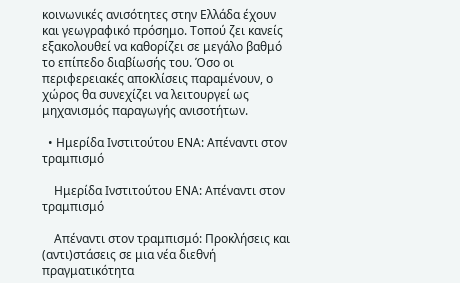κοινωνικές ανισότητες στην Ελλάδα έχουν και γεωγραφικό πρόσημο. Τοπού ζει κανείς εξακολουθεί να καθορίζει σε μεγάλο βαθμό το επίπεδο διαβίωσής του. Όσο οι περιφερειακές αποκλίσεις παραμένουν, ο χώρος θα συνεχίζει να λειτουργεί ως μηχανισμός παραγωγής ανισοτήτων.

  • Ημερίδα Ινστιτούτου ΕΝΑ: Απέναντι στον τραμπισμό

    Ημερίδα Ινστιτούτου ΕΝΑ: Απέναντι στον τραμπισμό

    Απέναντι στον τραμπισμό: Προκλήσεις και (αντι)στάσεις σε μια νέα διεθνή πραγματικότητα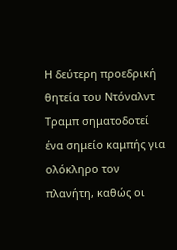Η δεύτερη προεδρική θητεία του Ντόναλντ Τραμπ σηματοδοτεί ένα σημείο καμπής για ολόκληρο τον πλανήτη, καθώς οι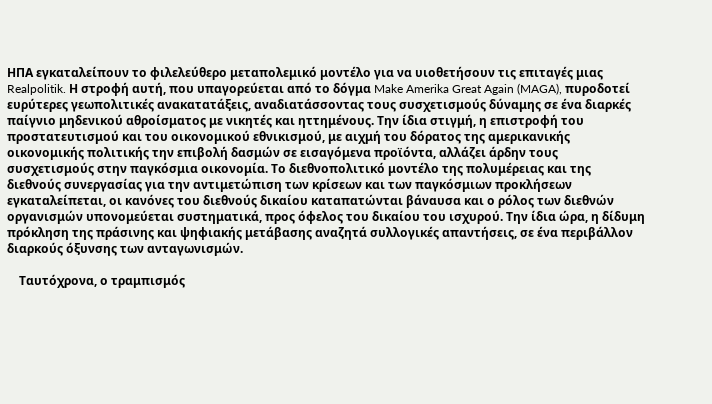ΗΠΑ εγκαταλείπουν το φιλελεύθερο μεταπολεμικό μοντέλο για να υιοθετήσουν τις επιταγές μιας Realpolitik. Η στροφή αυτή, που υπαγορεύεται από το δόγμα Make Amerika Great Again (MAGA), πυροδοτεί ευρύτερες γεωπολιτικές ανακατατάξεις, αναδιατάσσοντας τους συσχετισμούς δύναμης σε ένα διαρκές παίγνιο μηδενικού αθροίσματος με νικητές και ηττημένους. Την ίδια στιγμή, η επιστροφή του προστατευτισμού και του οικονομικού εθνικισμού, με αιχμή του δόρατος της αμερικανικής οικονομικής πολιτικής την επιβολή δασμών σε εισαγόμενα προϊόντα, αλλάζει άρδην τους συσχετισμούς στην παγκόσμια οικονομία. Το διεθνοπολιτικό μοντέλο της πολυμέρειας και της διεθνούς συνεργασίας για την αντιμετώπιση των κρίσεων και των παγκόσμιων προκλήσεων εγκαταλείπεται, οι κανόνες του διεθνούς δικαίου καταπατώνται βάναυσα και ο ρόλος των διεθνών οργανισμών υπονομεύεται συστηματικά, προς όφελος του δικαίου του ισχυρού. Την ίδια ώρα, η δίδυμη πρόκληση της πράσινης και ψηφιακής μετάβασης αναζητά συλλογικές απαντήσεις, σε ένα περιβάλλον διαρκούς όξυνσης των ανταγωνισμών.

    Ταυτόχρονα, ο τραμπισμός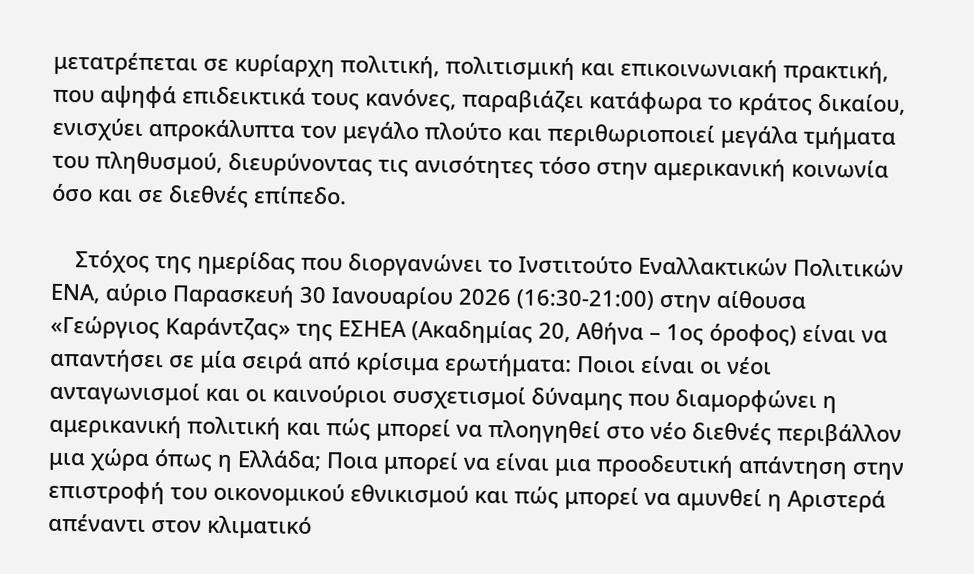μετατρέπεται σε κυρίαρχη πολιτική, πολιτισμική και επικοινωνιακή πρακτική, που αψηφά επιδεικτικά τους κανόνες, παραβιάζει κατάφωρα το κράτος δικαίου, ενισχύει απροκάλυπτα τον μεγάλο πλούτο και περιθωριοποιεί μεγάλα τμήματα του πληθυσμού, διευρύνοντας τις ανισότητες τόσο στην αμερικανική κοινωνία όσο και σε διεθνές επίπεδο.

    Στόχος της ημερίδας που διοργανώνει το Ινστιτούτο Εναλλακτικών Πολιτικών ΕΝΑ, αύριο Παρασκευή 30 Ιανουαρίου 2026 (16:30-21:00) στην αίθουσα «Γεώργιος Καράντζας» της ΕΣΗΕΑ (Ακαδημίας 20, Αθήνα – 1ος όροφος) είναι να απαντήσει σε μία σειρά από κρίσιμα ερωτήματα: Ποιοι είναι οι νέοι ανταγωνισμοί και οι καινούριοι συσχετισμοί δύναμης που διαμορφώνει η αμερικανική πολιτική και πώς μπορεί να πλοηγηθεί στο νέο διεθνές περιβάλλον μια χώρα όπως η Ελλάδα; Ποια μπορεί να είναι μια προοδευτική απάντηση στην επιστροφή του οικονομικού εθνικισμού και πώς μπορεί να αμυνθεί η Αριστερά απέναντι στον κλιματικό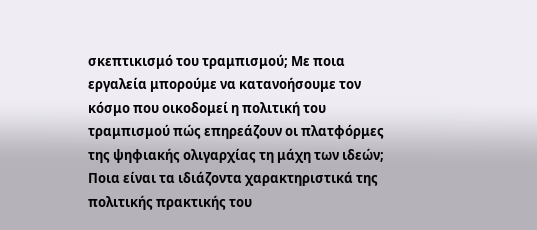σκεπτικισμό του τραμπισμού; Με ποια εργαλεία μπορούμε να κατανοήσουμε τον κόσμο που οικοδομεί η πολιτική του τραμπισμού πώς επηρεάζουν οι πλατφόρμες της ψηφιακής ολιγαρχίας τη μάχη των ιδεών; Ποια είναι τα ιδιάζοντα χαρακτηριστικά της πολιτικής πρακτικής του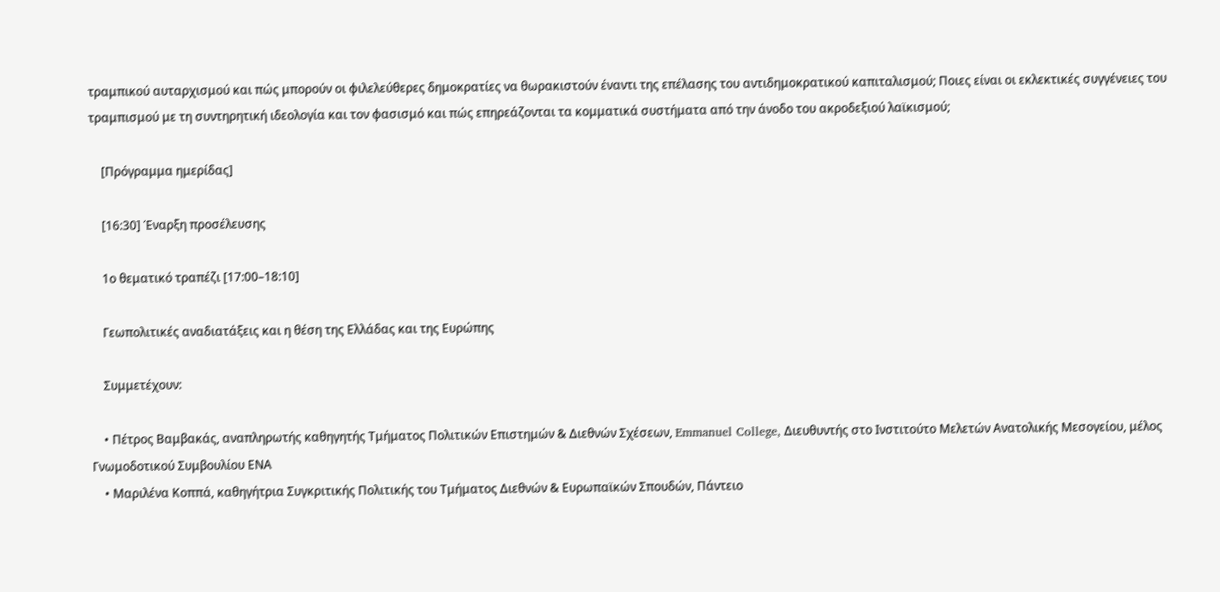τραμπικού αυταρχισμού και πώς μπορούν οι φιλελεύθερες δημοκρατίες να θωρακιστούν έναντι της επέλασης του αντιδημοκρατικού καπιταλισμού; Ποιες είναι οι εκλεκτικές συγγένειες του τραμπισμού με τη συντηρητική ιδεολογία και τον φασισμό και πώς επηρεάζονται τα κομματικά συστήματα από την άνοδο του ακροδεξιού λαϊκισμού;

    [Πρόγραμμα ημερίδας]

    [16:30] Έναρξη προσέλευσης

    1ο θεματικό τραπέζι [17:00–18:10]

    Γεωπολιτικές αναδιατάξεις και η θέση της Ελλάδας και της Ευρώπης

    Συμμετέχουν:

    • Πέτρος Βαμβακάς, αναπληρωτής καθηγητής Τμήματος Πολιτικών Επιστημών & Διεθνών Σχέσεων, Emmanuel College, Διευθυντής στο Ινστιτούτο Μελετών Ανατολικής Μεσογείου, μέλος Γνωμοδοτικού Συμβουλίου ΕΝΑ
    • Μαριλένα Κοππά, καθηγήτρια Συγκριτικής Πολιτικής του Τμήματος Διεθνών & Ευρωπαϊκών Σπουδών, Πάντειο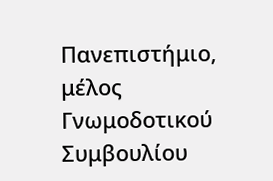Πανεπιστήμιο, μέλος Γνωμοδοτικού Συμβουλίου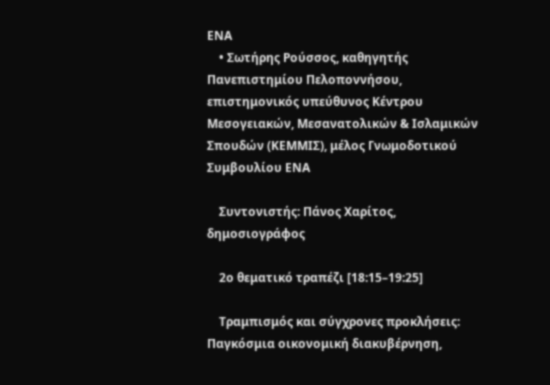ΕΝΑ
    • Σωτήρης Ρούσσος, καθηγητής Πανεπιστημίου Πελοποννήσου, επιστημονικός υπεύθυνος Κέντρου Μεσογειακών, Μεσανατολικών & Ισλαμικών Σπουδών (ΚΕΜΜΙΣ), μέλος Γνωμοδοτικού Συμβουλίου ΕΝΑ

    Συντονιστής: Πάνος Χαρίτος, δημοσιογράφος

    2ο θεματικό τραπέζι [18:15–19:25]

    Τραμπισμός και σύγχρονες προκλήσεις: Παγκόσμια οικονομική διακυβέρνηση,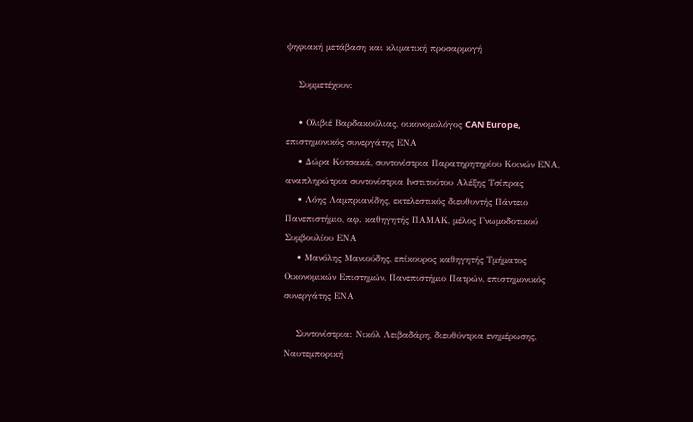ψηφιακή μετάβαση και κλιματική προσαρμογή

    Συμμετέχουν:

    • Ολιβιέ Βαρδακούλιας, οικονομολόγος CAN Europe, επιστημονικός συνεργάτης ΕΝΑ
    • Δώρα Κοτσακά, συντονίστρια Παρατηρητηρίου Κοινών ΕΝΑ, αναπληρώτρια συντονίστρια Ινστιτούτου Αλέξης Τσίπρας
    • Λόης Λαμπριανίδης, εκτελεστικός διευθυντής Πάντειο Πανεπιστήμιο, αφ. καθηγητής ΠΑΜΑΚ, μέλος Γνωμοδοτικού Συμβουλίου ΕΝΑ
    • Μανόλης Μανιούδης, επίκουρος καθηγητής Τμήματος Οικονομικών Επιστημών, Πανεπιστήμιο Πατρών, επιστημονικός συνεργάτης ΕΝΑ

    Συντονίστρια: Νικόλ Λειβαδάρη, διευθύντρια ενημέρωσης, Ναυτεμπορική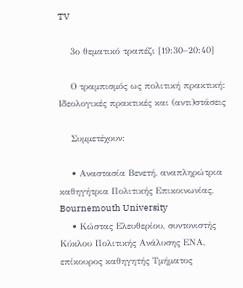TV

    3ο θεματικό τραπέζι [19:30–20:40]

    Ο τραμπισμός ως πολιτική πρακτική: Ιδεολογικές πρακτικές και (αντι)στάσεις

    Συμμετέχουν:

    • Αναστασία Βενετή, αναπληρώτρια καθηγήτρια Πολιτικής Επικοινωνίας, Bournemouth University
    • Κώστας Ελευθερίου, συντονιστής Κύκλου Πολιτικής Ανάλυσης ΕΝΑ, επίκουρος καθηγητής Τμήματος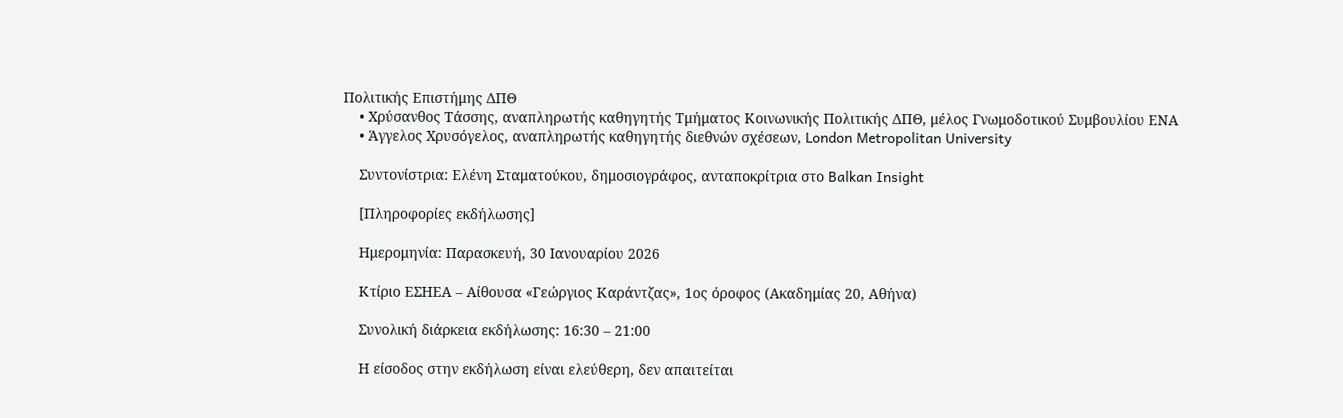Πολιτικής Επιστήμης ΔΠΘ
    • Χρύσανθος Τάσσης, αναπληρωτής καθηγητής Τμήματος Κοινωνικής Πολιτικής ΔΠΘ, μέλος Γνωμοδοτικού Συμβουλίου ΕΝΑ
    • Άγγελος Χρυσόγελος, αναπληρωτής καθηγητής διεθνών σχέσεων, London Metropolitan University

    Συντονίστρια: Ελένη Σταματούκου, δημοσιογράφος, ανταποκρίτρια στο Balkan Insight

    [Πληροφορίες εκδήλωσης]

    Ημερομηνία: Παρασκευή, 30 Ιανουαρίου 2026

    Κτίριο ΕΣΗΕΑ – Αίθουσα «Γεώργιος Καράντζας», 1ος όροφος (Ακαδημίας 20, Αθήνα)

    Συνολική διάρκεια εκδήλωσης: 16:30 – 21:00

    Η είσοδος στην εκδήλωση είναι ελεύθερη, δεν απαιτείται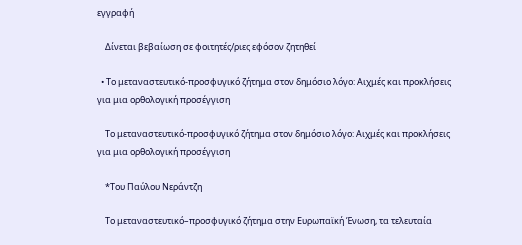εγγραφή

    Δίνεται βεβαίωση σε φοιτητές/ριες εφόσον ζητηθεί

  • Το μεταναστευτικό-προσφυγικό ζήτημα στον δημόσιο λόγο: Αιχμές και προκλήσεις για μια ορθολογική προσέγγιση

    Το μεταναστευτικό-προσφυγικό ζήτημα στον δημόσιο λόγο: Αιχμές και προκλήσεις για μια ορθολογική προσέγγιση

    *Του Παύλου Νεράντζη

    Το μεταναστευτικό–προσφυγικό ζήτημα στην Ευρωπαϊκή Ένωση, τα τελευταία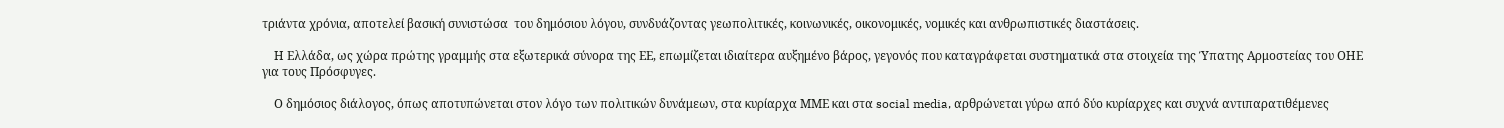τριάντα χρόνια, αποτελεί βασική συνιστώσα  του δημόσιου λόγου, συνδυάζοντας γεωπολιτικές, κοινωνικές, οικονομικές, νομικές και ανθρωπιστικές διαστάσεις.

    Η Ελλάδα, ως χώρα πρώτης γραμμής στα εξωτερικά σύνορα της ΕΕ, επωμίζεται ιδιαίτερα αυξημένο βάρος, γεγονός που καταγράφεται συστηματικά στα στοιχεία της Ύπατης Αρμοστείας του ΟΗΕ για τους Πρόσφυγες.

    Ο δημόσιος διάλογος, όπως αποτυπώνεται στον λόγο των πολιτικών δυνάμεων, στα κυρίαρχα ΜΜΕ και στα social media, αρθρώνεται γύρω από δύο κυρίαρχες και συχνά αντιπαρατιθέμενες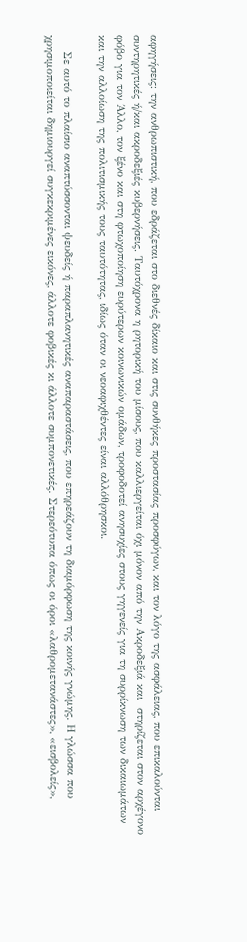αφηγήσεις: την ανθρωπιστική, που εδράζεται στο διεθνές δίκαιο και στις συνθήκες προστασίας προσφύγων, και τον λόγο της ασφάλειας, που επικαλούνται συντηρητικές ή/και ακροδεξιές κυβερνήσεις. Ταυτόχρονα η ρητορική του μίσους, που καλλιεργείται όχι μόνον από την Ακροδεξιά και  στηρίζεται στον αρχέγονο φόβο για τον Άλλο, τον ξένο και στη φτωχοποίηση ευρύτερων κοινωνικών ομάδων, τροφοδοτεί ανησυχίες στους γηγενείς για τη συρρίκνωση των δικαιωμάτων και την αλλοίωση της πολιτισμικής τους ταυτότητας, ιδίως όταν οι νεοαφιχθέντες είναι αλλόθρησκοι.

    Σε αυτό το πλαίσιο αναπτύσσονται ψευδείς ή παραπλανητικές αναπαραστάσεις, που επηρεάζουν τη διαμόρφωση της κοινής γνώμης. Η γλώσσα που χρησιμοποιείται δημιουργεί συγκεκριμένες εικόνες, άλλοτε φοβικές κι άλλοτε συμπονετικές. Στερεότυπα όπως οι όροι «λαθρομετανάστες», «εισβολείς»,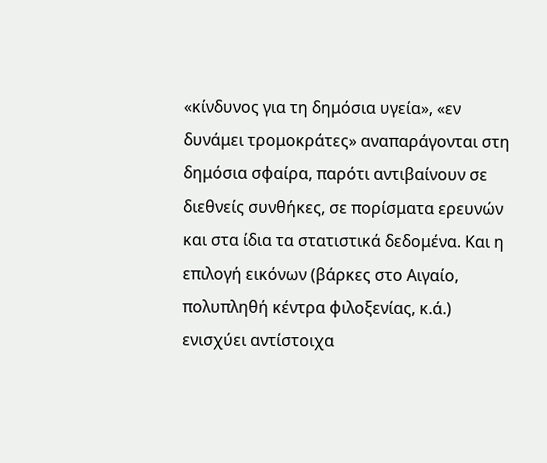«κίνδυνος για τη δημόσια υγεία», «εν δυνάμει τρομοκράτες» αναπαράγονται στη δημόσια σφαίρα, παρότι αντιβαίνουν σε διεθνείς συνθήκες, σε πορίσματα ερευνών και στα ίδια τα στατιστικά δεδομένα. Και η επιλογή εικόνων (βάρκες στο Αιγαίο, πολυπληθή κέντρα φιλοξενίας, κ.ά.) ενισχύει αντίστοιχα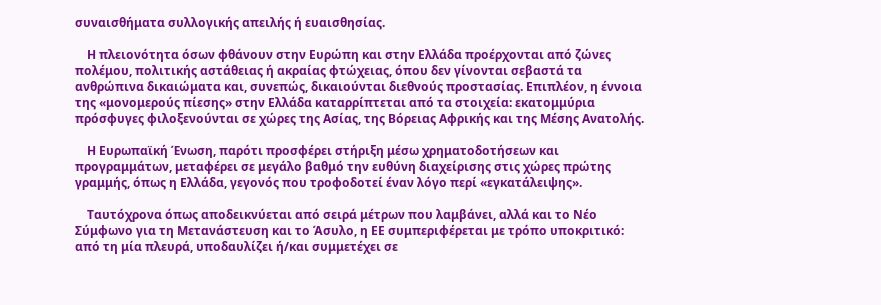συναισθήματα συλλογικής απειλής ή ευαισθησίας.

    Η πλειονότητα όσων φθάνουν στην Ευρώπη και στην Ελλάδα προέρχονται από ζώνες πολέμου, πολιτικής αστάθειας ή ακραίας φτώχειας, όπου δεν γίνονται σεβαστά τα ανθρώπινα δικαιώματα και, συνεπώς, δικαιούνται διεθνούς προστασίας. Επιπλέον, η έννοια της «μονομερούς πίεσης» στην Ελλάδα καταρρίπτεται από τα στοιχεία: εκατομμύρια πρόσφυγες φιλοξενούνται σε χώρες της Ασίας, της Βόρειας Αφρικής και της Μέσης Ανατολής.

    Η Ευρωπαϊκή Ένωση, παρότι προσφέρει στήριξη μέσω χρηματοδοτήσεων και προγραμμάτων, μεταφέρει σε μεγάλο βαθμό την ευθύνη διαχείρισης στις χώρες πρώτης γραμμής, όπως η Ελλάδα, γεγονός που τροφοδοτεί έναν λόγο περί «εγκατάλειψης».

    Ταυτόχρονα όπως αποδεικνύεται από σειρά μέτρων που λαμβάνει, αλλά και το Νέο Σύμφωνο για τη Μετανάστευση και το Άσυλο, η ΕΕ συμπεριφέρεται με τρόπο υποκριτικό: από τη μία πλευρά, υποδαυλίζει ή/και συμμετέχει σε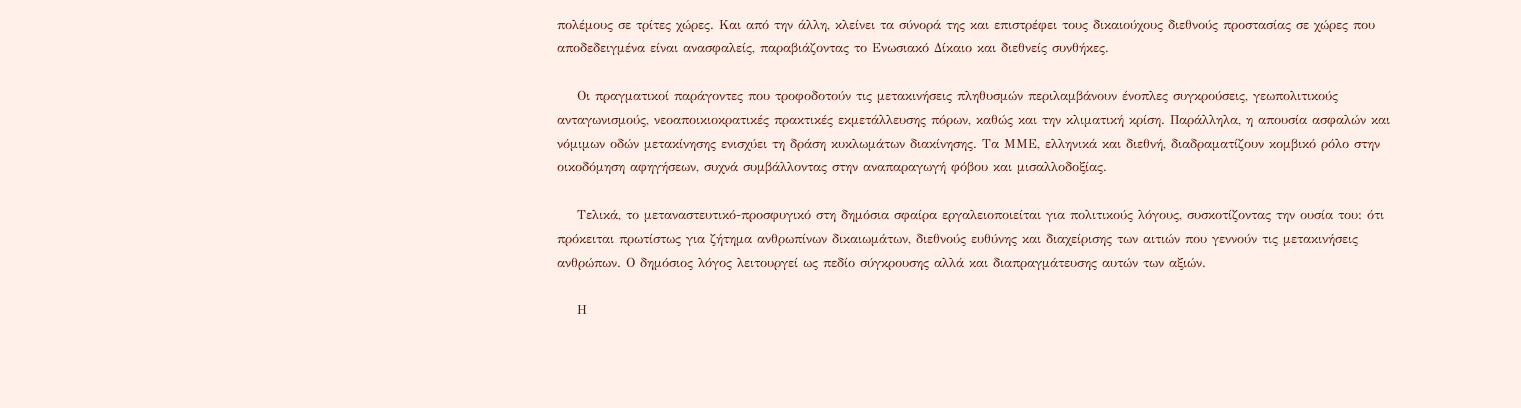πολέμους σε τρίτες χώρες. Και από την άλλη, κλείνει τα σύνορά της και επιστρέφει τους δικαιούχους διεθνούς προστασίας σε χώρες που αποδεδειγμένα είναι ανασφαλείς, παραβιάζοντας το Ενωσιακό Δίκαιο και διεθνείς συνθήκες.

    Οι πραγματικοί παράγοντες που τροφοδοτούν τις μετακινήσεις πληθυσμών περιλαμβάνουν ένοπλες συγκρούσεις, γεωπολιτικούς ανταγωνισμούς, νεοαποικιοκρατικές πρακτικές εκμετάλλευσης πόρων, καθώς και την κλιματική κρίση. Παράλληλα, η απουσία ασφαλών και νόμιμων οδών μετακίνησης ενισχύει τη δράση κυκλωμάτων διακίνησης. Τα ΜΜΕ, ελληνικά και διεθνή, διαδραματίζουν κομβικό ρόλο στην οικοδόμηση αφηγήσεων, συχνά συμβάλλοντας στην αναπαραγωγή φόβου και μισαλλοδοξίας.

    Τελικά, το μεταναστευτικό-προσφυγικό στη δημόσια σφαίρα εργαλειοποιείται για πολιτικούς λόγους, συσκοτίζοντας την ουσία του: ότι πρόκειται πρωτίστως για ζήτημα ανθρωπίνων δικαιωμάτων, διεθνούς ευθύνης και διαχείρισης των αιτιών που γεννούν τις μετακινήσεις ανθρώπων. Ο δημόσιος λόγος λειτουργεί ως πεδίο σύγκρουσης αλλά και διαπραγμάτευσης αυτών των αξιών.

    Η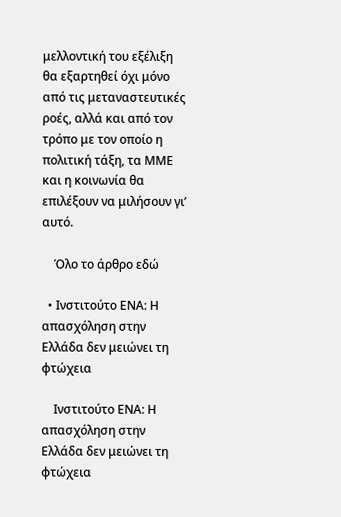μελλοντική του εξέλιξη θα εξαρτηθεί όχι μόνο από τις μεταναστευτικές ροές, αλλά και από τον τρόπο με τον οποίο η πολιτική τάξη, τα ΜΜΕ και η κοινωνία θα επιλέξουν να μιλήσουν γι’ αυτό.

    Όλο το άρθρο εδώ

  • Ινστιτούτο ΕΝΑ: Η απασχόληση στην Ελλάδα δεν μειώνει τη φτώχεια

    Ινστιτούτο ΕΝΑ: Η απασχόληση στην Ελλάδα δεν μειώνει τη φτώχεια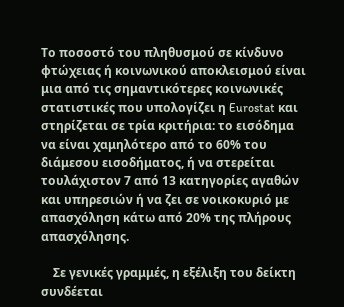Το ποσοστό του πληθυσμού σε κίνδυνο φτώχειας ή κοινωνικού αποκλεισμού είναι μια από τις σημαντικότερες κοινωνικές στατιστικές που υπολογίζει η Eurostat και στηρίζεται σε τρία κριτήρια: το εισόδημα να είναι χαμηλότερο από το 60% του διάμεσου εισοδήματος, ή να στερείται τουλάχιστον 7 από 13 κατηγορίες αγαθών και υπηρεσιών ή να ζει σε νοικοκυριό με απασχόληση κάτω από 20% της πλήρους απασχόλησης.

    Σε γενικές γραμμές, η εξέλιξη του δείκτη συνδέεται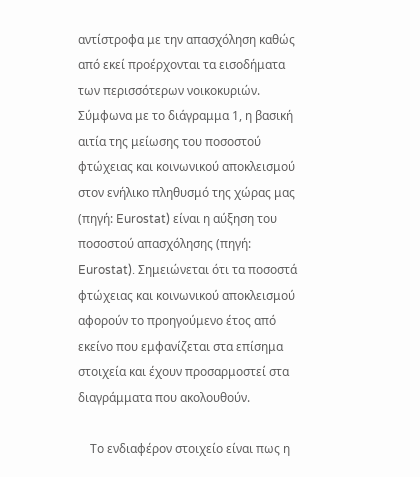αντίστροφα με την απασχόληση καθώς από εκεί προέρχονται τα εισοδήματα των περισσότερων νοικοκυριών. Σύμφωνα με το διάγραμμα 1, η βασική αιτία της μείωσης του ποσοστού φτώχειας και κοινωνικού αποκλεισμού στον ενήλικο πληθυσμό της χώρας μας (πηγή: Eurostat) είναι η αύξηση του ποσοστού απασχόλησης (πηγή: Eurostat). Σημειώνεται ότι τα ποσοστά φτώχειας και κοινωνικού αποκλεισμού αφορούν το προηγούμενο έτος από εκείνο που εμφανίζεται στα επίσημα στοιχεία και έχουν προσαρμοστεί στα διαγράμματα που ακολουθούν.

    Το ενδιαφέρον στοιχείο είναι πως η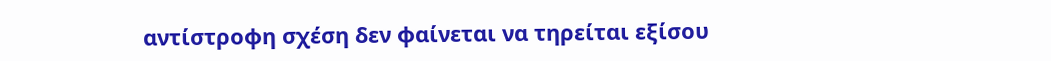αντίστροφη σχέση δεν φαίνεται να τηρείται εξίσου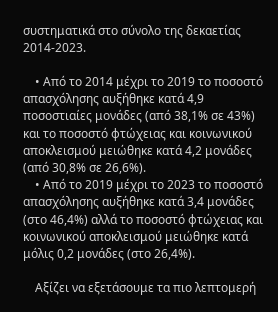συστηματικά στο σύνολο της δεκαετίας 2014-2023.

    • Από το 2014 μέχρι το 2019 το ποσοστό απασχόλησης αυξήθηκε κατά 4,9 ποσοστιαίες μονάδες (από 38,1% σε 43%) και το ποσοστό φτώχειας και κοινωνικού αποκλεισμού μειώθηκε κατά 4,2 μονάδες (από 30,8% σε 26,6%).
    • Από το 2019 μέχρι το 2023 το ποσοστό απασχόλησης αυξήθηκε κατά 3,4 μονάδες (στο 46,4%) αλλά το ποσοστό φτώχειας και κοινωνικού αποκλεισμού μειώθηκε κατά μόλις 0,2 μονάδες (στο 26,4%).

    Αξίζει να εξετάσουμε τα πιο λεπτομερή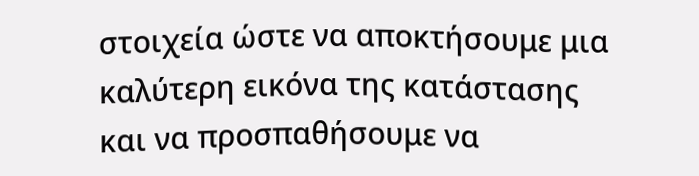στοιχεία ώστε να αποκτήσουμε μια καλύτερη εικόνα της κατάστασης και να προσπαθήσουμε να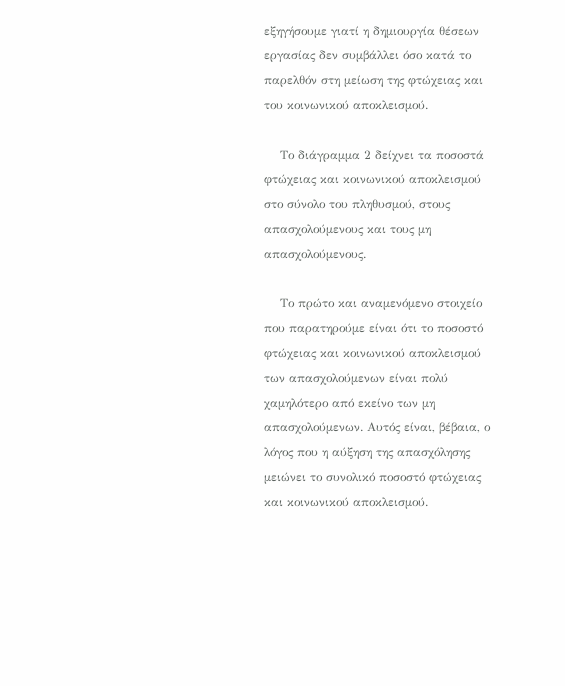εξηγήσουμε γιατί η δημιουργία θέσεων εργασίας δεν συμβάλλει όσο κατά το παρελθόν στη μείωση της φτώχειας και του κοινωνικού αποκλεισμού.

    Το διάγραμμα 2 δείχνει τα ποσοστά φτώχειας και κοινωνικού αποκλεισμού στο σύνολο του πληθυσμού, στους απασχολούμενους και τους μη απασχολούμενους.

    Το πρώτο και αναμενόμενο στοιχείο που παρατηρούμε είναι ότι το ποσοστό φτώχειας και κοινωνικού αποκλεισμού των απασχολούμενων είναι πολύ χαμηλότερο από εκείνο των μη απασχολούμενων. Αυτός είναι, βέβαια, ο λόγος που η αύξηση της απασχόλησης μειώνει το συνολικό ποσοστό φτώχειας και κοινωνικού αποκλεισμού.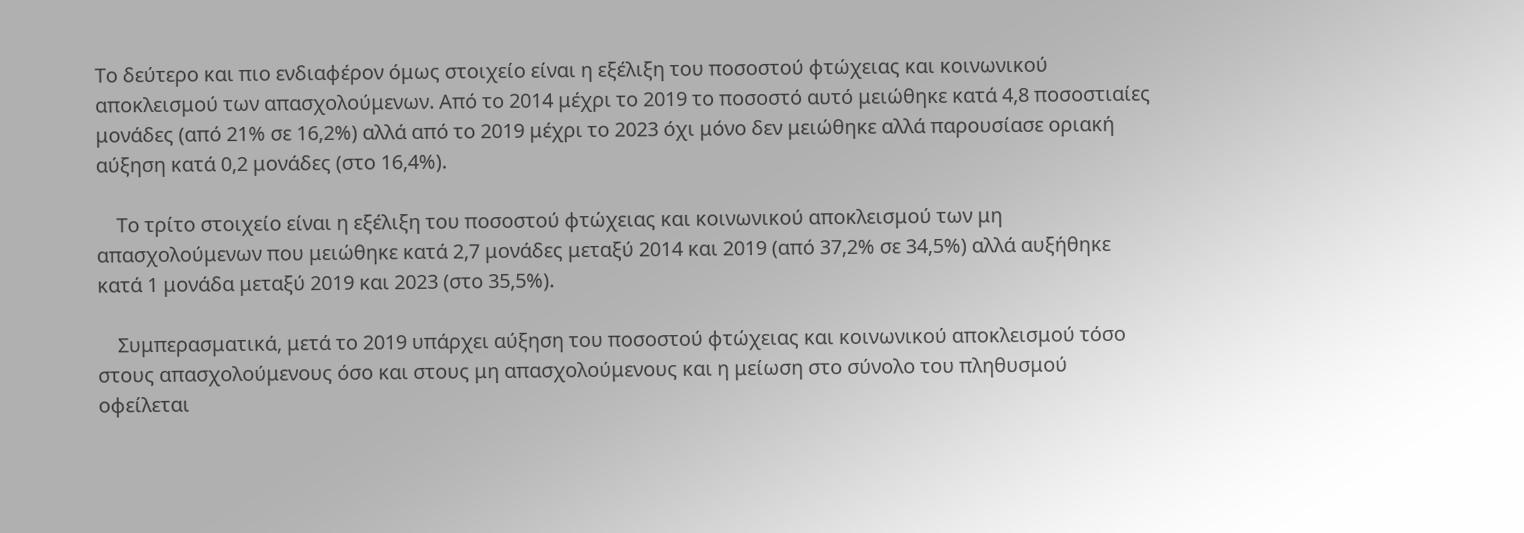Το δεύτερο και πιο ενδιαφέρον όμως στοιχείο είναι η εξέλιξη του ποσοστού φτώχειας και κοινωνικού αποκλεισμού των απασχολούμενων. Από το 2014 μέχρι το 2019 το ποσοστό αυτό μειώθηκε κατά 4,8 ποσοστιαίες μονάδες (από 21% σε 16,2%) αλλά από το 2019 μέχρι το 2023 όχι μόνο δεν μειώθηκε αλλά παρουσίασε οριακή αύξηση κατά 0,2 μονάδες (στο 16,4%).

    Το τρίτο στοιχείο είναι η εξέλιξη του ποσοστού φτώχειας και κοινωνικού αποκλεισμού των μη απασχολούμενων που μειώθηκε κατά 2,7 μονάδες μεταξύ 2014 και 2019 (από 37,2% σε 34,5%) αλλά αυξήθηκε κατά 1 μονάδα μεταξύ 2019 και 2023 (στο 35,5%).

    Συμπερασματικά, μετά το 2019 υπάρχει αύξηση του ποσοστού φτώχειας και κοινωνικού αποκλεισμού τόσο στους απασχολούμενους όσο και στους μη απασχολούμενους και η μείωση στο σύνολο του πληθυσμού οφείλεται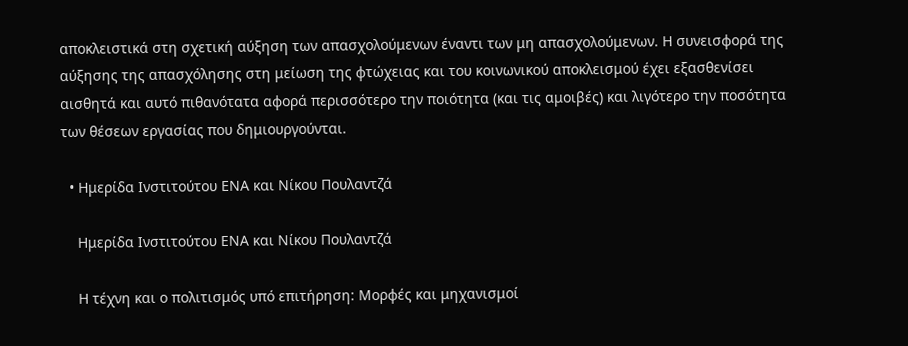αποκλειστικά στη σχετική αύξηση των απασχολούμενων έναντι των μη απασχολούμενων. Η συνεισφορά της αύξησης της απασχόλησης στη μείωση της φτώχειας και του κοινωνικού αποκλεισμού έχει εξασθενίσει αισθητά και αυτό πιθανότατα αφορά περισσότερο την ποιότητα (και τις αμοιβές) και λιγότερο την ποσότητα των θέσεων εργασίας που δημιουργούνται.

  • Ημερίδα Ινστιτούτου ΕΝΑ και Νίκου Πουλαντζά

    Ημερίδα Ινστιτούτου ΕΝΑ και Νίκου Πουλαντζά

    Η τέχνη και ο πολιτισμός υπό επιτήρηση: Μορφές και μηχανισμοί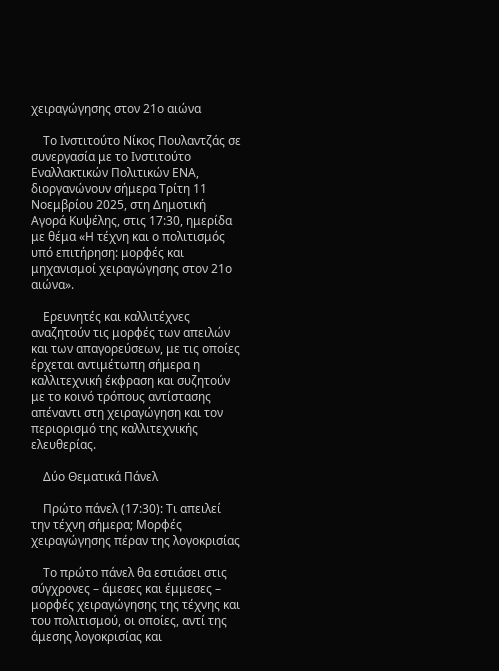χειραγώγησης στον 21ο αιώνα

    Το Ινστιτούτο Νίκος Πουλαντζάς σε συνεργασία με το Ινστιτούτο Εναλλακτικών Πολιτικών ΕΝΑ, διοργανώνουν σήμερα Τρίτη 11 Νοεμβρίου 2025, στη Δημοτική Αγορά Κυψέλης, στις 17:30, ημερίδα με θέμα «Η τέχνη και ο πολιτισμός υπό επιτήρηση: μορφές και μηχανισμοί χειραγώγησης στον 21ο αιώνα».

    Ερευνητές και καλλιτέχνες αναζητούν τις μορφές των απειλών και των απαγορεύσεων, με τις οποίες έρχεται αντιμέτωπη σήμερα η καλλιτεχνική έκφραση και συζητούν με το κοινό τρόπους αντίστασης απέναντι στη χειραγώγηση και τον περιορισμό της καλλιτεχνικής ελευθερίας.

    Δύο Θεματικά Πάνελ

    Πρώτο πάνελ (17:30): Τι απειλεί την τέχνη σήμερα; Μορφές χειραγώγησης πέραν της λογοκρισίας

    Το πρώτο πάνελ θα εστιάσει στις σύγχρονες – άμεσες και έμμεσες – μορφές χειραγώγησης της τέχνης και του πολιτισμού, οι οποίες, αντί της άμεσης λογοκρισίας και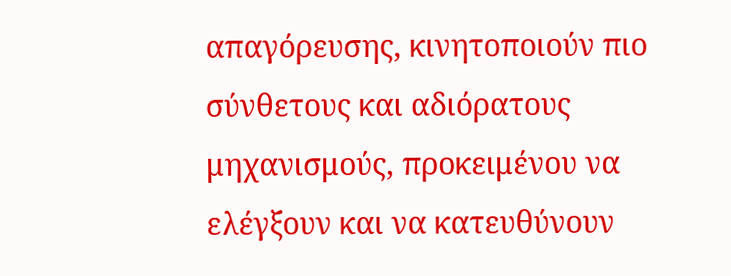απαγόρευσης, κινητοποιούν πιο σύνθετους και αδιόρατους μηχανισμούς, προκειμένου να ελέγξουν και να κατευθύνουν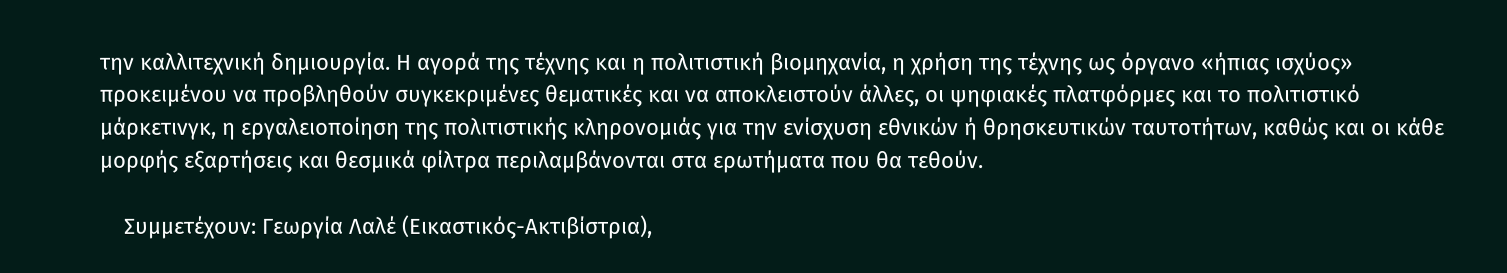την καλλιτεχνική δημιουργία. Η αγορά της τέχνης και η πολιτιστική βιομηχανία, η χρήση της τέχνης ως όργανο «ήπιας ισχύος» προκειμένου να προβληθούν συγκεκριμένες θεματικές και να αποκλειστούν άλλες, οι ψηφιακές πλατφόρμες και το πολιτιστικό μάρκετινγκ, η εργαλειοποίηση της πολιτιστικής κληρονομιάς για την ενίσχυση εθνικών ή θρησκευτικών ταυτοτήτων, καθώς και οι κάθε μορφής εξαρτήσεις και θεσμικά φίλτρα περιλαμβάνονται στα ερωτήματα που θα τεθούν.

    Συμμετέχουν: Γεωργία Λαλέ (Εικαστικός-Ακτιβίστρια),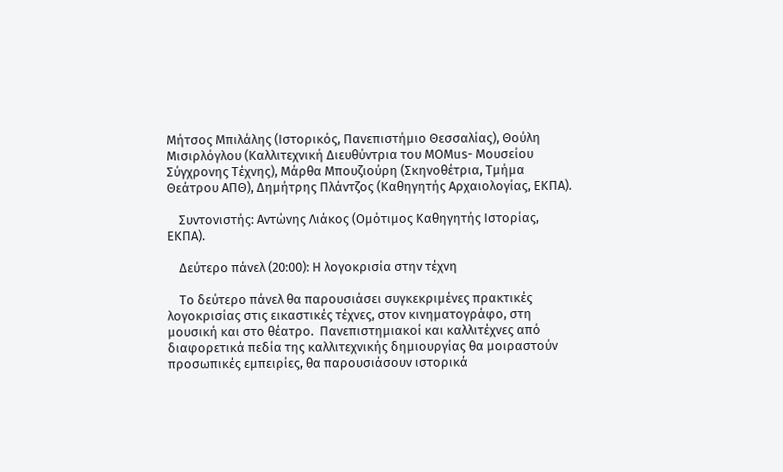Μήτσος Μπιλάλης (Ιστορικός, Πανεπιστήμιο Θεσσαλίας), Θούλη Μισιρλόγλου (Καλλιτεχνική Διευθύντρια του ΜΟΜus- Μουσείου Σύγχρονης Τέχνης), Μάρθα Μπουζιούρη (Σκηνοθέτρια, Τμήμα Θεάτρου ΑΠΘ), Δημήτρης Πλάντζος (Καθηγητής Αρχαιολογίας, ΕΚΠΑ).

    Συντονιστής: Αντώνης Λιάκος (Ομότιμος Καθηγητής Ιστορίας, ΕΚΠΑ).

    Δεύτερο πάνελ (20:00): Η λογοκρισία στην τέχνη

    Το δεύτερο πάνελ θα παρουσιάσει συγκεκριμένες πρακτικές λογοκρισίας στις εικαστικές τέχνες, στον κινηματογράφο, στη μουσική και στο θέατρο.  Πανεπιστημιακοί και καλλιτέχνες από διαφορετικά πεδία της καλλιτεχνικής δημιουργίας θα μοιραστούν προσωπικές εμπειρίες, θα παρουσιάσουν ιστορικά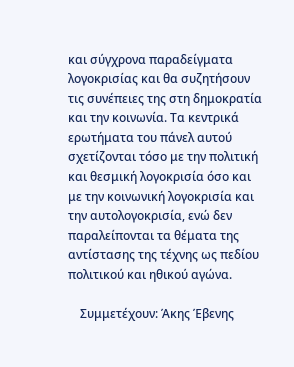και σύγχρονα παραδείγματα λογοκρισίας και θα συζητήσουν τις συνέπειες της στη δημοκρατία και την κοινωνία. Τα κεντρικά ερωτήματα του πάνελ αυτού σχετίζονται τόσο με την πολιτική και θεσμική λογοκρισία όσο και με την κοινωνική λογοκρισία και την αυτολογοκρισία, ενώ δεν παραλείπονται τα θέματα της αντίστασης της τέχνης ως πεδίου πολιτικού και ηθικού αγώνα.

    Συμμετέχουν: Άκης Έβενης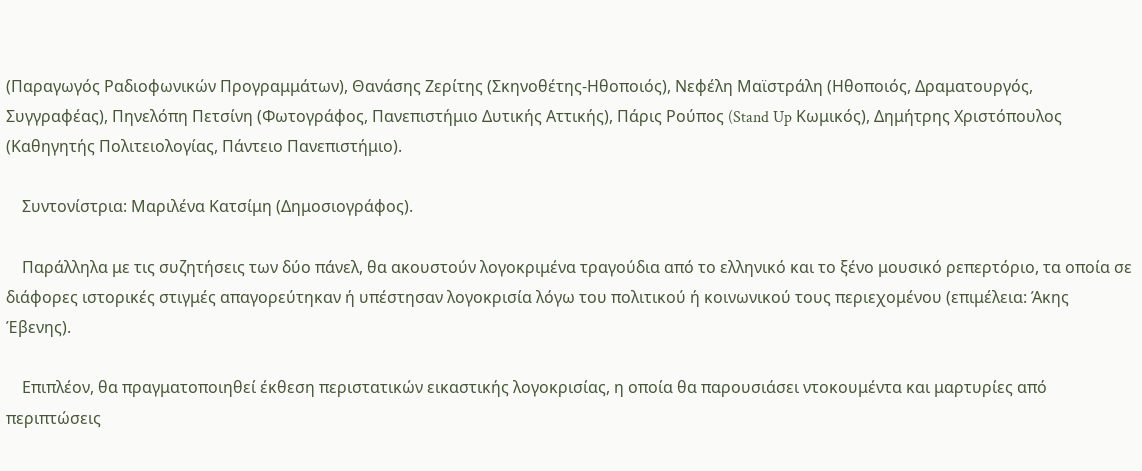(Παραγωγός Ραδιοφωνικών Προγραμμάτων), Θανάσης Ζερίτης (Σκηνοθέτης-Ηθοποιός), Νεφέλη Μαϊστράλη (Ηθοποιός, Δραματουργός, Συγγραφέας), Πηνελόπη Πετσίνη (Φωτογράφος, Πανεπιστήμιο Δυτικής Αττικής), Πάρις Ρούπος (Stand Up Κωμικός), Δημήτρης Χριστόπουλος (Καθηγητής Πολιτειολογίας, Πάντειο Πανεπιστήμιο).

    Συντονίστρια: Μαριλένα Κατσίμη (Δημοσιογράφος).

    Παράλληλα με τις συζητήσεις των δύο πάνελ, θα ακουστούν λογοκριμένα τραγούδια από το ελληνικό και το ξένο μουσικό ρεπερτόριο, τα οποία σε διάφορες ιστορικές στιγμές απαγορεύτηκαν ή υπέστησαν λογοκρισία λόγω του πολιτικού ή κοινωνικού τους περιεχομένου (επιμέλεια: Άκης Έβενης).

    Επιπλέον, θα πραγματοποιηθεί έκθεση περιστατικών εικαστικής λογοκρισίας, η οποία θα παρουσιάσει ντοκουμέντα και μαρτυρίες από περιπτώσεις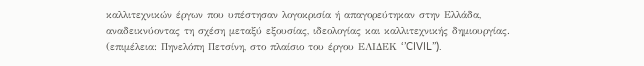καλλιτεχνικών έργων που υπέστησαν λογοκρισία ή απαγορεύτηκαν στην Ελλάδα, αναδεικνύοντας τη σχέση μεταξύ εξουσίας, ιδεολογίας και καλλιτεχνικής δημιουργίας. (επιμέλεια: Πηνελόπη Πετσίνη, στο πλαίσιο του έργου ΕΛΙΔΕΚ ‘’CIVIL’’).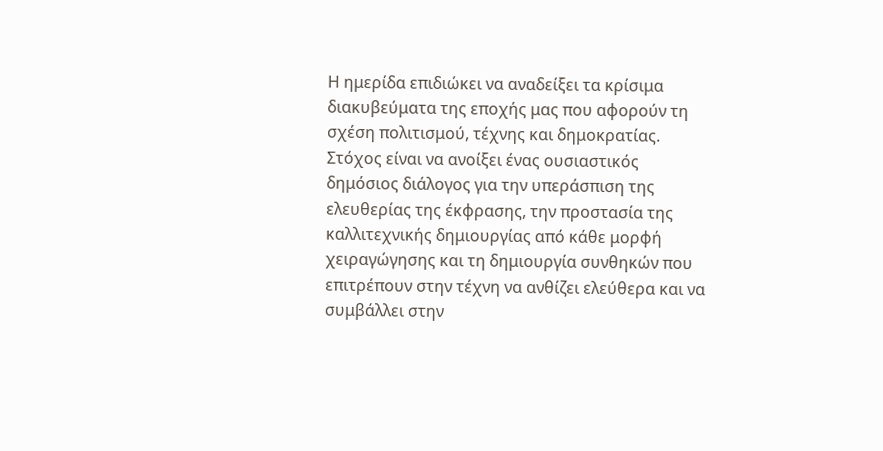Η ημερίδα επιδιώκει να αναδείξει τα κρίσιμα διακυβεύματα της εποχής μας που αφορούν τη σχέση πολιτισμού, τέχνης και δημοκρατίας. Στόχος είναι να ανοίξει ένας ουσιαστικός δημόσιος διάλογος για την υπεράσπιση της ελευθερίας της έκφρασης, την προστασία της καλλιτεχνικής δημιουργίας από κάθε μορφή χειραγώγησης και τη δημιουργία συνθηκών που επιτρέπουν στην τέχνη να ανθίζει ελεύθερα και να συμβάλλει στην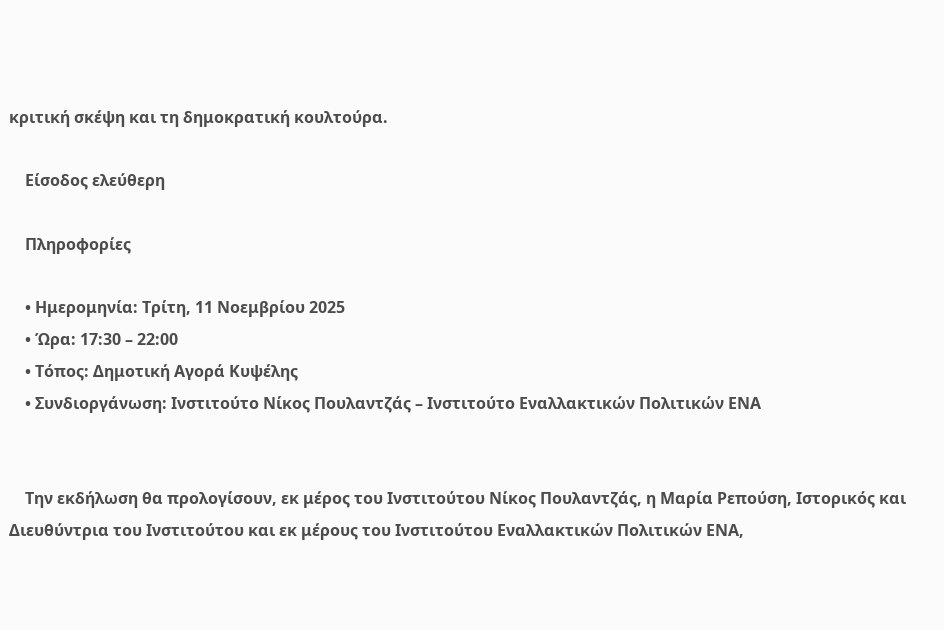κριτική σκέψη και τη δημοκρατική κουλτούρα.

    Είσοδος ελεύθερη

    Πληροφορίες

    • Ημερομηνία: Τρίτη, 11 Νοεμβρίου 2025
    • Ώρα: 17:30 – 22:00
    • Τόπος: Δημοτική Αγορά Κυψέλης
    • Συνδιοργάνωση: Ινστιτούτο Νίκος Πουλαντζάς – Ινστιτούτο Εναλλακτικών Πολιτικών ΕΝΑ


    Την εκδήλωση θα προλογίσουν, εκ μέρος του Ινστιτούτου Νίκος Πουλαντζάς, η Μαρία Ρεπούση, Ιστορικός και Διευθύντρια του Ινστιτούτου και εκ μέρους του Ινστιτούτου Εναλλακτικών Πολιτικών ΕΝΑ,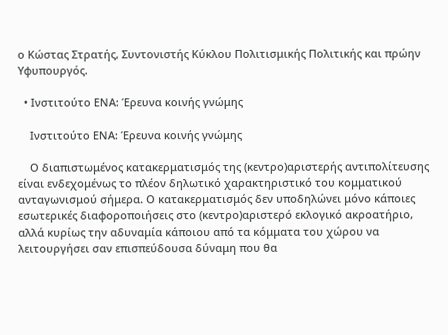ο Κώστας Στρατής, Συντονιστής Κύκλου Πολιτισμικής Πολιτικής και πρώην Υφυπουργός.

  • Ινστιτούτο ΕΝΑ: Έρευνα κοινής γνώμης

    Ινστιτούτο ΕΝΑ: Έρευνα κοινής γνώμης

    Ο διαπιστωμένος κατακερματισμός της (κεντρο)αριστερής αντιπολίτευσης είναι ενδεχομένως το πλέον δηλωτικό χαρακτηριστικό του κομματικού ανταγωνισμού σήμερα. Ο κατακερματισμός δεν υποδηλώνει μόνο κάποιες εσωτερικές διαφοροποιήσεις στο (κεντρο)αριστερό εκλογικό ακροατήριο, αλλά κυρίως την αδυναμία κάποιου από τα κόμματα του χώρου να λειτουργήσει σαν επισπεύδουσα δύναμη που θα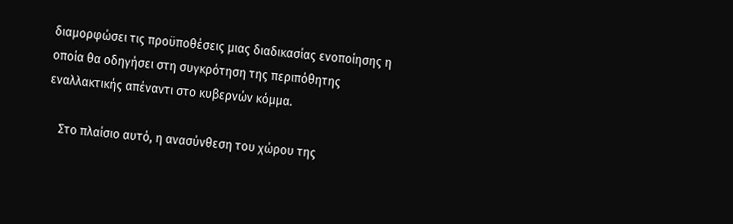διαμορφώσει τις προϋποθέσεις μιας διαδικασίας ενοποίησης η οποία θα οδηγήσει στη συγκρότηση της περιπόθητης εναλλακτικής απέναντι στο κυβερνών κόμμα.

    Στο πλαίσιο αυτό, η ανασύνθεση του χώρου της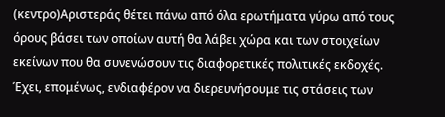(κεντρο)Αριστεράς θέτει πάνω από όλα ερωτήματα γύρω από τους όρους βάσει των οποίων αυτή θα λάβει χώρα και των στοιχείων εκείνων που θα συνενώσουν τις διαφορετικές πολιτικές εκδοχές. Έχει, επομένως, ενδιαφέρον να διερευνήσουμε τις στάσεις των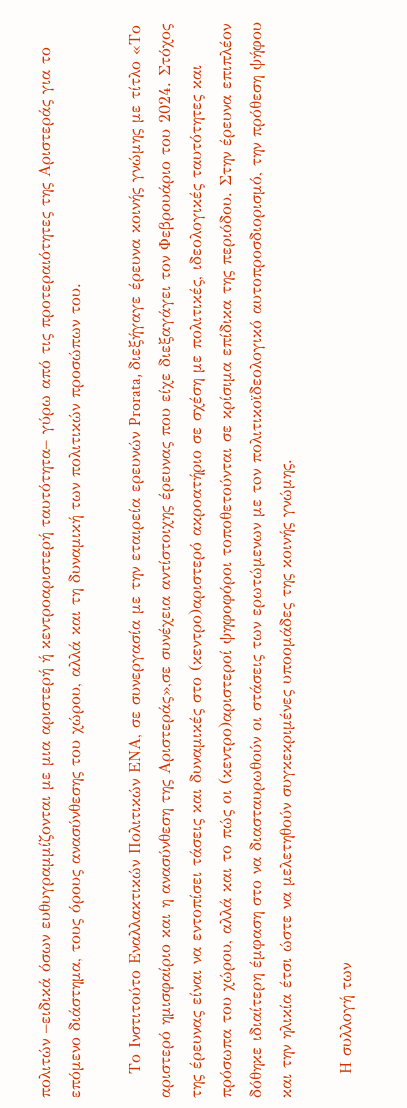πολιτών –ειδικά όσων ευθυγραμμίζονται με μια αριστερή ή κεντροαριστερή ταυτότητα– γύρω από τις προτεραιότητες της Αριστεράς για το επόμενο διάστημα, τους όρους ανασύνθεσης του χώρου, αλλά και τη δυναμική των πολιτικών προσώπων του.

    Το Ινστιτούτο Εναλλακτικών Πολιτικών ΕΝΑ, σε συνεργασία με την εταιρεία ερευνών Prorata, διεξήγαγε έρευνα κοινής γνώμης με τίτλο «Το αριστερό ημισφαίριο και η ανασύνθεση της Αριστεράς»,σε συνέχεια αντίστοιχης έρευνας που είχε διεξαγάγει τον Φεβρουάριο του 2024. Στόχος της έρευνας είναι να εντοπίσει τάσεις και δυναμικές στο (κεντρο)αριστερό ακροατήριο σε σχέση με πολιτικές, ιδεολογικές ταυτότητες και πρόσωπα του χώρου, αλλά και το πώς οι (κεντρο)αριστεροί ψηφοφόροι τοποθετούνται σε κρίσιμα επίδικα της περιόδου. Στην έρευνα επιπλέον δόθηκε ιδιαίτερη έμφαση στο να διασταυρωθούν οι στάσεις των ερωτώμενων με τoν πολιτικοϊδεολογικό αυτοπροσδιορισμό, την πρόθεση ψήφου και την ηλικία έτσι ώστε να μελετηθούν συγκεκριμένες υποομάδες της κοινής γνώμης.

    Η συλλογή των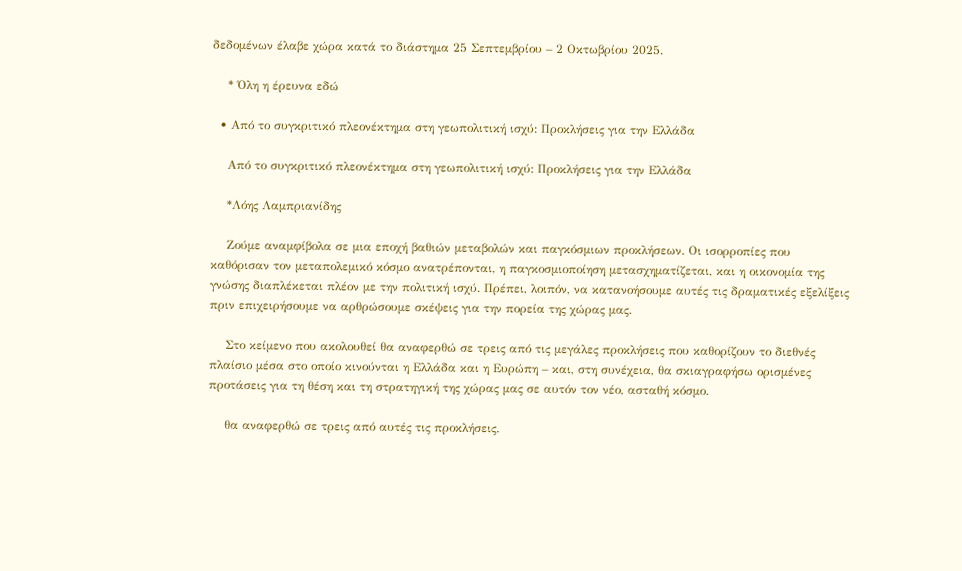δεδομένων έλαβε χώρα κατά το διάστημα 25 Σεπτεμβρίου – 2 Οκτωβρίου 2025.

    * Όλη η έρευνα εδώ

  • Από το συγκριτικό πλεονέκτημα στη γεωπολιτική ισχύ: Προκλήσεις για την Ελλάδα

    Από το συγκριτικό πλεονέκτημα στη γεωπολιτική ισχύ: Προκλήσεις για την Ελλάδα

    *Λόης Λαμπριανίδης

    Ζούμε αναμφίβολα σε μια εποχή βαθιών μεταβολών και παγκόσμιων προκλήσεων. Οι ισορροπίες που καθόρισαν τον μεταπολεμικό κόσμο ανατρέπονται, η παγκοσμιοποίηση μετασχηματίζεται, και η οικονομία της γνώσης διαπλέκεται πλέον με την πολιτική ισχύ. Πρέπει, λοιπόν, να κατανοήσουμε αυτές τις δραματικές εξελίξεις πριν επιχειρήσουμε να αρθρώσουμε σκέψεις για την πορεία της χώρας μας.

    Στο κείμενο που ακολουθεί θα αναφερθώ σε τρεις από τις μεγάλες προκλήσεις που καθορίζουν το διεθνές πλαίσιο μέσα στο οποίο κινούνται η Ελλάδα και η Ευρώπη – και, στη συνέχεια, θα σκιαγραφήσω ορισμένες προτάσεις για τη θέση και τη στρατηγική της χώρας μας σε αυτόν τον νέο, ασταθή κόσμο.

    θα αναφερθώ σε τρεις από αυτές τις προκλήσεις.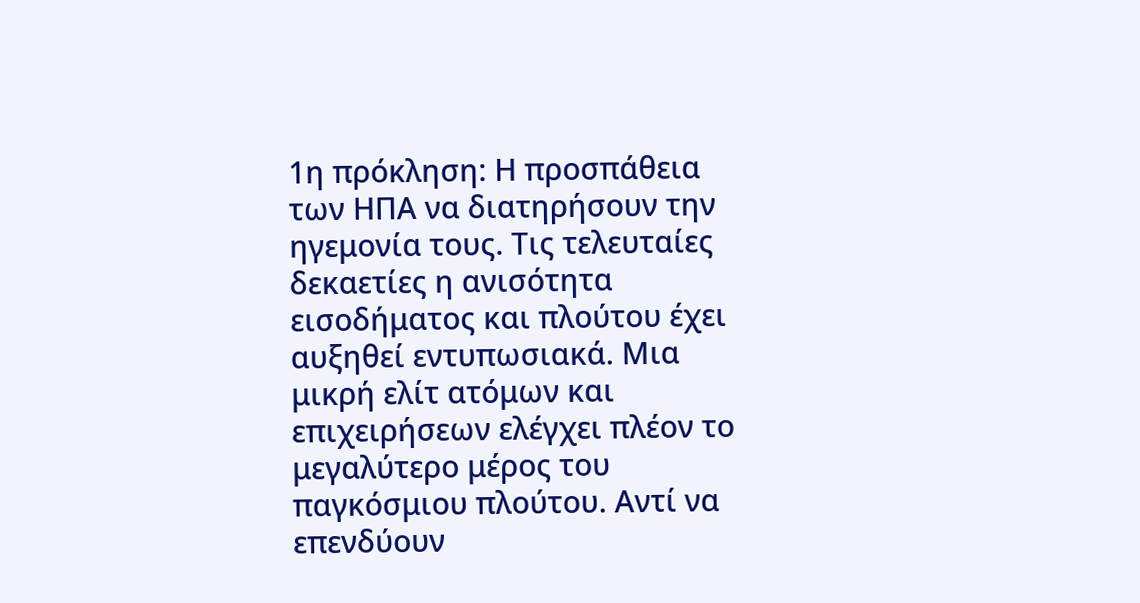1η πρόκληση: Η προσπάθεια των ΗΠΑ να διατηρήσουν την ηγεμονία τους. Τις τελευταίες δεκαετίες η ανισότητα εισοδήματος και πλούτου έχει αυξηθεί εντυπωσιακά. Μια μικρή ελίτ ατόμων και επιχειρήσεων ελέγχει πλέον το μεγαλύτερο μέρος του παγκόσμιου πλούτου. Αντί να επενδύουν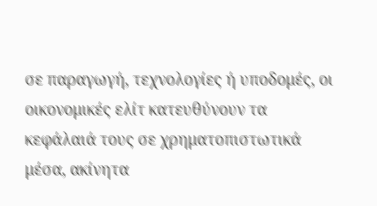σε παραγωγή, τεχνολογίες ή υποδομές, οι οικονομικές ελίτ κατευθύνουν τα κεφάλαιά τους σε χρηματοπιστωτικά μέσα, ακίνητα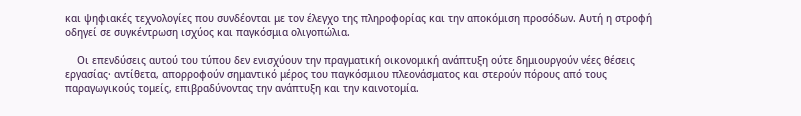και ψηφιακές τεχνολογίες που συνδέονται με τον έλεγχο της πληροφορίας και την αποκόμιση προσόδων. Αυτή η στροφή οδηγεί σε συγκέντρωση ισχύος και παγκόσμια ολιγοπώλια.

    Οι επενδύσεις αυτού του τύπου δεν ενισχύουν την πραγματική οικονομική ανάπτυξη ούτε δημιουργούν νέες θέσεις εργασίας· αντίθετα, απορροφούν σημαντικό μέρος του παγκόσμιου πλεονάσματος και στερούν πόρους από τους παραγωγικούς τομείς, επιβραδύνοντας την ανάπτυξη και την καινοτομία.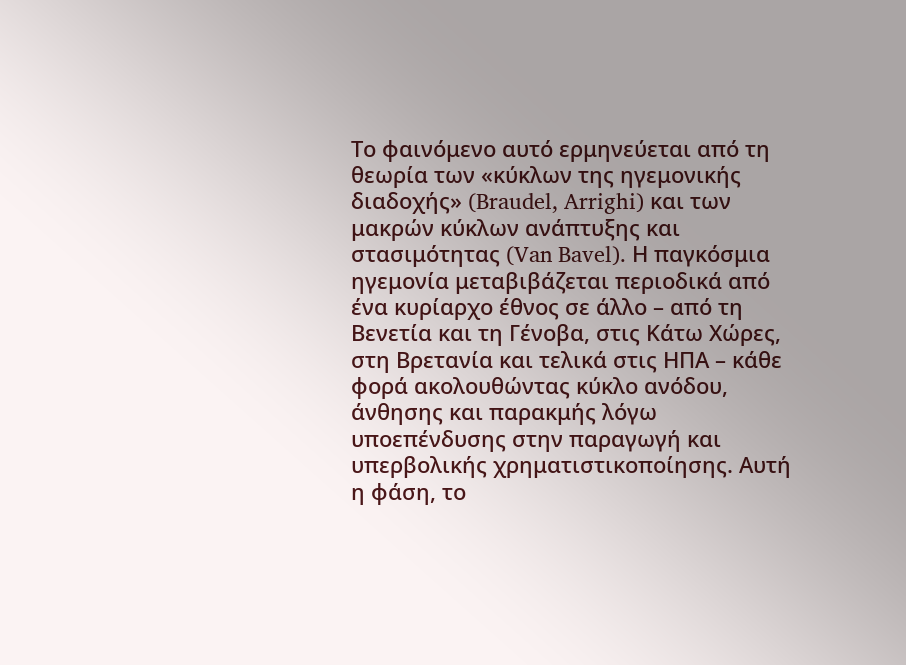Το φαινόμενο αυτό ερμηνεύεται από τη θεωρία των «κύκλων της ηγεμονικής διαδοχής» (Braudel, Arrighi) και των μακρών κύκλων ανάπτυξης και στασιμότητας (Van Bavel). Η παγκόσμια ηγεμονία μεταβιβάζεται περιοδικά από ένα κυρίαρχο έθνος σε άλλο – από τη Βενετία και τη Γένοβα, στις Κάτω Χώρες, στη Βρετανία και τελικά στις ΗΠΑ – κάθε φορά ακολουθώντας κύκλο ανόδου, άνθησης και παρακμής λόγω υποεπένδυσης στην παραγωγή και υπερβολικής χρηματιστικοποίησης. Αυτή η φάση, το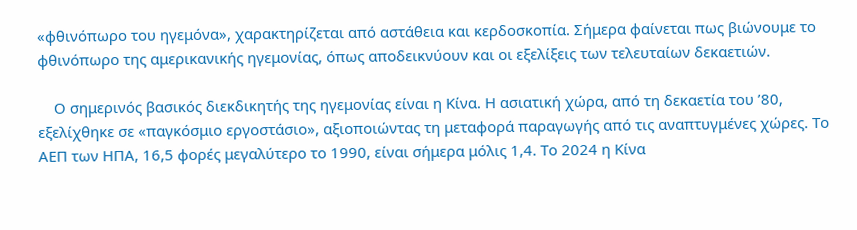«φθινόπωρο του ηγεμόνα», χαρακτηρίζεται από αστάθεια και κερδοσκοπία. Σήμερα φαίνεται πως βιώνουμε το φθινόπωρο της αμερικανικής ηγεμονίας, όπως αποδεικνύουν και οι εξελίξεις των τελευταίων δεκαετιών.

    Ο σημερινός βασικός διεκδικητής της ηγεμονίας είναι η Κίνα. Η ασιατική χώρα, από τη δεκαετία του ’80, εξελίχθηκε σε «παγκόσμιο εργοστάσιο», αξιοποιώντας τη μεταφορά παραγωγής από τις αναπτυγμένες χώρες. Το ΑΕΠ των ΗΠΑ, 16,5 φορές μεγαλύτερο το 1990, είναι σήμερα μόλις 1,4. Το 2024 η Κίνα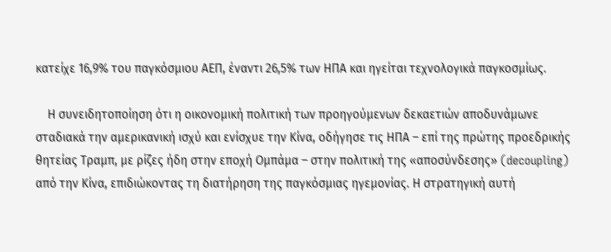κατείχε 16,9% του παγκόσμιου ΑΕΠ, έναντι 26,5% των ΗΠΑ και ηγείται τεχνολογικά παγκοσμίως.

    Η συνειδητοποίηση ότι η οικονομική πολιτική των προηγούμενων δεκαετιών αποδυνάμωνε σταδιακά την αμερικανική ισχύ και ενίσχυε την Κίνα, οδήγησε τις ΗΠΑ – επί της πρώτης προεδρικής θητείας Τραμπ, με ρίζες ήδη στην εποχή Ομπάμα – στην πολιτική της «αποσύνδεσης» (decoupling) από την Κίνα, επιδιώκοντας τη διατήρηση της παγκόσμιας ηγεμονίας. Η στρατηγική αυτή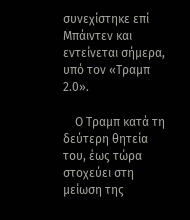συνεχίστηκε επί Μπάιντεν και εντείνεται σήμερα, υπό τον «Τραμπ 2.0».

    Ο Τραμπ κατά τη δεύτερη θητεία του, έως τώρα στοχεύει στη μείωση της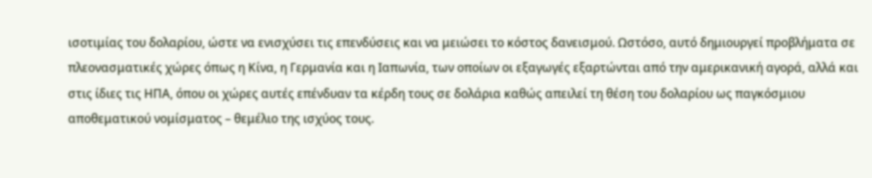ισοτιμίας του δολαρίου, ώστε να ενισχύσει τις επενδύσεις και να μειώσει το κόστος δανεισμού. Ωστόσο, αυτό δημιουργεί προβλήματα σε πλεονασματικές χώρες όπως η Κίνα, η Γερμανία και η Ιαπωνία, των οποίων οι εξαγωγές εξαρτώνται από την αμερικανική αγορά, αλλά και στις ίδιες τις ΗΠΑ, όπου οι χώρες αυτές επένδυαν τα κέρδη τους σε δολάρια καθώς απειλεί τη θέση του δολαρίου ως παγκόσμιου αποθεματικού νομίσματος – θεμέλιο της ισχύος τους.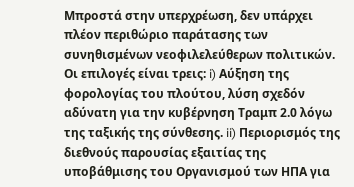Μπροστά στην υπερχρέωση, δεν υπάρχει πλέον περιθώριο παράτασης των συνηθισμένων νεοφιλελεύθερων πολιτικών. Οι επιλογές είναι τρεις: i) Αύξηση της φορολογίας του πλούτου, λύση σχεδόν αδύνατη για την κυβέρνηση Τραμπ 2.0 λόγω της ταξικής της σύνθεσης. ii) Περιορισμός της διεθνούς παρουσίας εξαιτίας της υποβάθμισης του Οργανισμού των ΗΠΑ για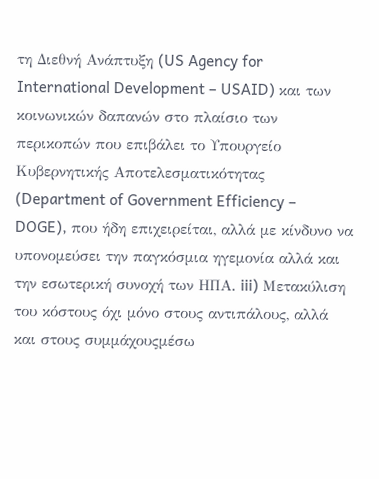τη Διεθνή Ανάπτυξη (US Agency for International Development – USAID) και των κοινωνικών δαπανών στο πλαίσιο των περικοπών που επιβάλει το Υπουργείο Κυβερνητικής Αποτελεσματικότητας (Department of Government Efficiency – DOGE), που ήδη επιχειρείται, αλλά με κίνδυνο να υπονομεύσει την παγκόσμια ηγεμονία αλλά και την εσωτερική συνοχή των ΗΠΑ. iii) Μετακύλιση του κόστους όχι μόνο στους αντιπάλους, αλλά και στους συμμάχουςμέσω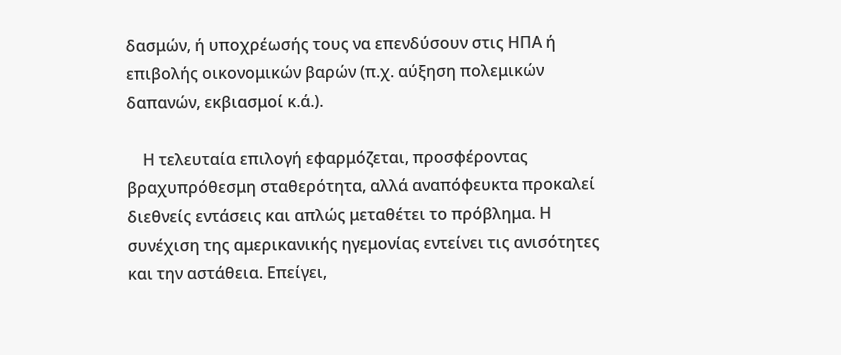δασμών, ή υποχρέωσής τους να επενδύσουν στις ΗΠΑ ή επιβολής οικονομικών βαρών (π.χ. αύξηση πολεμικών δαπανών, εκβιασμοί κ.ά.).

    Η τελευταία επιλογή εφαρμόζεται, προσφέροντας βραχυπρόθεσμη σταθερότητα, αλλά αναπόφευκτα προκαλεί διεθνείς εντάσεις και απλώς μεταθέτει το πρόβλημα. Η συνέχιση της αμερικανικής ηγεμονίας εντείνει τις ανισότητες και την αστάθεια. Επείγει,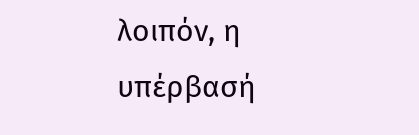λοιπόν, η υπέρβασή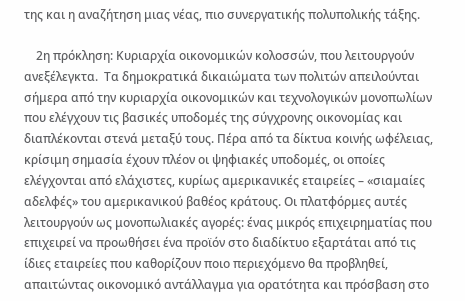της και η αναζήτηση μιας νέας, πιο συνεργατικής πολυπολικής τάξης.

    2η πρόκληση: Κυριαρχία οικονομικών κολοσσών, που λειτουργούν ανεξέλεγκτα.  Τα δημοκρατικά δικαιώματα των πολιτών απειλούνται σήμερα από την κυριαρχία οικονομικών και τεχνολογικών μονοπωλίων που ελέγχουν τις βασικές υποδομές της σύγχρονης οικονομίας και διαπλέκονται στενά μεταξύ τους. Πέρα από τα δίκτυα κοινής ωφέλειας, κρίσιμη σημασία έχουν πλέον οι ψηφιακές υποδομές, οι οποίες ελέγχονται από ελάχιστες, κυρίως αμερικανικές εταιρείες – «σιαμαίες αδελφές» του αμερικανικού βαθέος κράτους. Οι πλατφόρμες αυτές λειτουργούν ως μονοπωλιακές αγορές: ένας μικρός επιχειρηματίας που επιχειρεί να προωθήσει ένα προϊόν στο διαδίκτυο εξαρτάται από τις ίδιες εταιρείες που καθορίζουν ποιο περιεχόμενο θα προβληθεί, απαιτώντας οικονομικό αντάλλαγμα για ορατότητα και πρόσβαση στο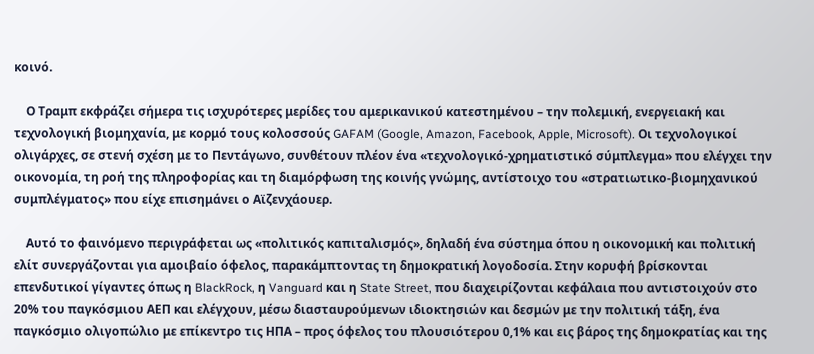κοινό.

    Ο Τραμπ εκφράζει σήμερα τις ισχυρότερες μερίδες του αμερικανικού κατεστημένου – την πολεμική, ενεργειακή και τεχνολογική βιομηχανία, με κορμό τους κολοσσούς GAFAM (Google, Amazon, Facebook, Apple, Microsoft). Οι τεχνολογικοί ολιγάρχες, σε στενή σχέση με το Πεντάγωνο, συνθέτουν πλέον ένα «τεχνολογικό-χρηματιστικό σύμπλεγμα» που ελέγχει την οικονομία, τη ροή της πληροφορίας και τη διαμόρφωση της κοινής γνώμης, αντίστοιχο του «στρατιωτικο-βιομηχανικού συμπλέγματος» που είχε επισημάνει ο Αϊζενχάουερ.

    Αυτό το φαινόμενο περιγράφεται ως «πολιτικός καπιταλισμός», δηλαδή ένα σύστημα όπου η οικονομική και πολιτική ελίτ συνεργάζονται για αμοιβαίο όφελος, παρακάμπτοντας τη δημοκρατική λογοδοσία. Στην κορυφή βρίσκονται επενδυτικοί γίγαντες όπως η BlackRock, η Vanguard και η State Street, που διαχειρίζονται κεφάλαια που αντιστοιχούν στο 20% του παγκόσμιου ΑΕΠ και ελέγχουν, μέσω διασταυρούμενων ιδιοκτησιών και δεσμών με την πολιτική τάξη, ένα παγκόσμιο ολιγοπώλιο με επίκεντρο τις ΗΠΑ – προς όφελος του πλουσιότερου 0,1% και εις βάρος της δημοκρατίας και της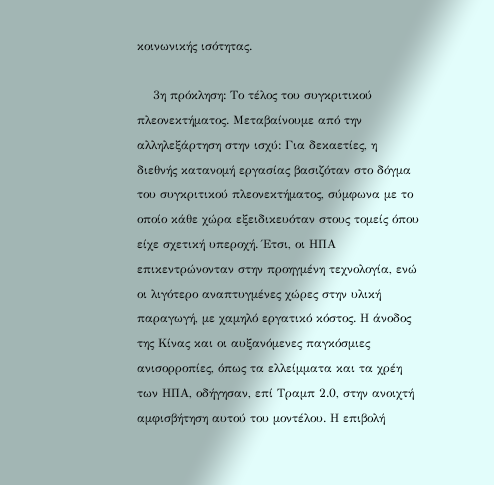κοινωνικής ισότητας.

    3η πρόκληση: Το τέλος του συγκριτικού πλεονεκτήματος. Μεταβαίνουμε από την αλληλεξάρτηση στην ισχύ: Για δεκαετίες, η διεθνής κατανομή εργασίας βασιζόταν στο δόγμα του συγκριτικού πλεονεκτήματος, σύμφωνα με το οποίο κάθε χώρα εξειδικευόταν στους τομείς όπου είχε σχετική υπεροχή. Έτσι, οι ΗΠΑ επικεντρώνονταν στην προηγμένη τεχνολογία, ενώ οι λιγότερο αναπτυγμένες χώρες στην υλική παραγωγή, με χαμηλό εργατικό κόστος. Η άνοδος της Κίνας και οι αυξανόμενες παγκόσμιες ανισορροπίες, όπως τα ελλείμματα και τα χρέη των ΗΠΑ, οδήγησαν, επί Τραμπ 2.0, στην ανοιχτή αμφισβήτηση αυτού του μοντέλου. Η επιβολή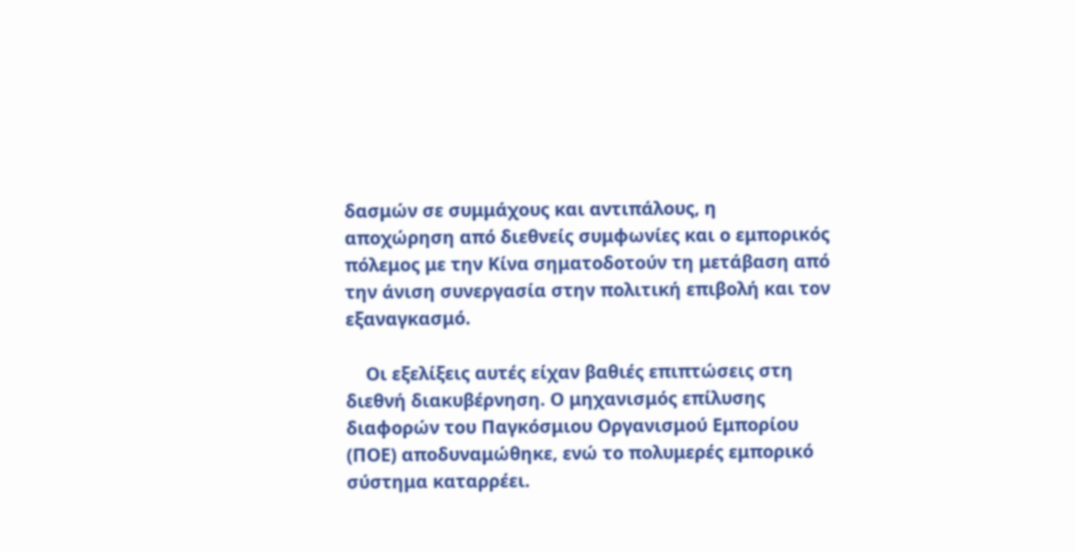δασμών σε συμμάχους και αντιπάλους, η αποχώρηση από διεθνείς συμφωνίες και ο εμπορικός πόλεμος με την Κίνα σηματοδοτούν τη μετάβαση από την άνιση συνεργασία στην πολιτική επιβολή και τον εξαναγκασμό.

    Οι εξελίξεις αυτές είχαν βαθιές επιπτώσεις στη διεθνή διακυβέρνηση. Ο μηχανισμός επίλυσης διαφορών του Παγκόσμιου Οργανισμού Εμπορίου (ΠΟΕ) αποδυναμώθηκε, ενώ το πολυμερές εμπορικό σύστημα καταρρέει.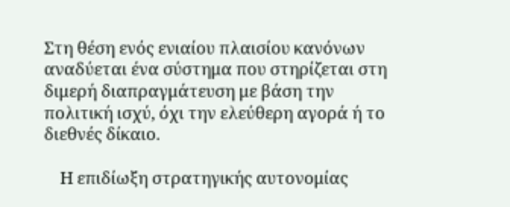Στη θέση ενός ενιαίου πλαισίου κανόνων αναδύεται ένα σύστημα που στηρίζεται στη διμερή διαπραγμάτευση με βάση την πολιτική ισχύ, όχι την ελεύθερη αγορά ή το διεθνές δίκαιο.

    Η επιδίωξη στρατηγικής αυτονομίας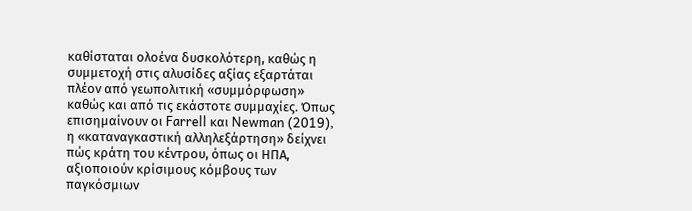καθίσταται ολοένα δυσκολότερη, καθώς η συμμετοχή στις αλυσίδες αξίας εξαρτάται πλέον από γεωπολιτική «συμμόρφωση» καθώς και από τις εκάστοτε συμμαχίες. Όπως επισημαίνουν οι Farrell και Newman (2019), η «καταναγκαστική αλληλεξάρτηση» δείχνει πώς κράτη του κέντρου, όπως οι ΗΠΑ, αξιοποιούν κρίσιμους κόμβους των παγκόσμιων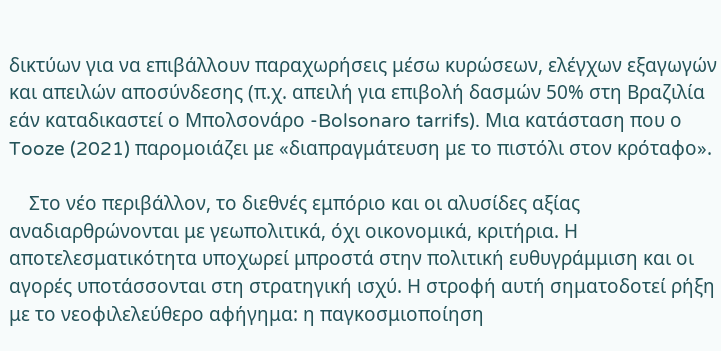δικτύων για να επιβάλλουν παραχωρήσεις μέσω κυρώσεων, ελέγχων εξαγωγών και απειλών αποσύνδεσης (π.χ. απειλή για επιβολή δασμών 50% στη Βραζιλία εάν καταδικαστεί ο Μπολσονάρο -Bolsonaro tarrifs). Μια κατάσταση που ο Tooze (2021) παρομοιάζει με «διαπραγμάτευση με το πιστόλι στον κρόταφο».

    Στο νέο περιβάλλον, το διεθνές εμπόριο και οι αλυσίδες αξίας αναδιαρθρώνονται με γεωπολιτικά, όχι οικονομικά, κριτήρια. Η αποτελεσματικότητα υποχωρεί μπροστά στην πολιτική ευθυγράμμιση και οι αγορές υποτάσσονται στη στρατηγική ισχύ. Η στροφή αυτή σηματοδοτεί ρήξη με το νεοφιλελεύθερο αφήγημα: η παγκοσμιοποίηση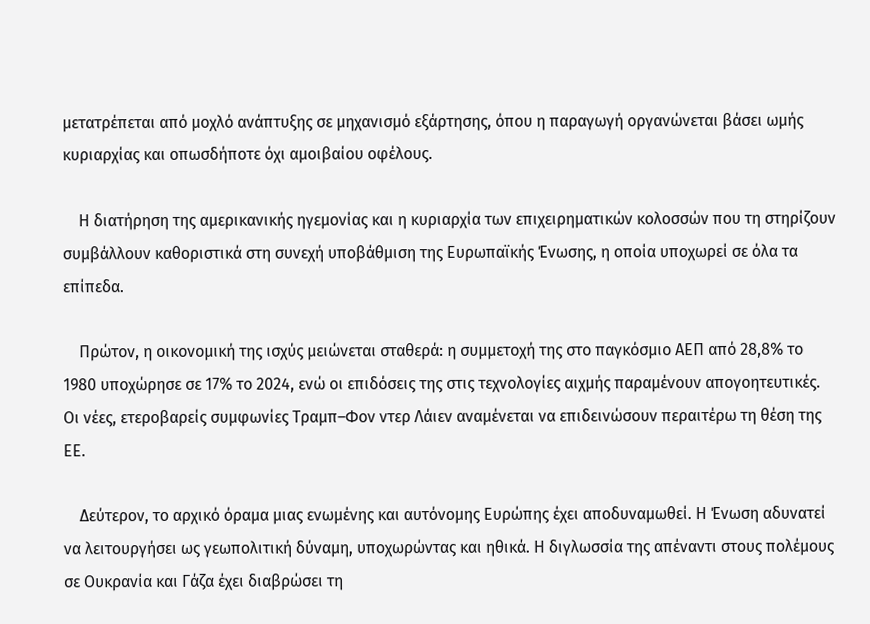μετατρέπεται από μοχλό ανάπτυξης σε μηχανισμό εξάρτησης, όπου η παραγωγή οργανώνεται βάσει ωμής κυριαρχίας και οπωσδήποτε όχι αμοιβαίου οφέλους.

    Η διατήρηση της αμερικανικής ηγεμονίας και η κυριαρχία των επιχειρηματικών κολοσσών που τη στηρίζουν συμβάλλουν καθοριστικά στη συνεχή υποβάθμιση της Ευρωπαϊκής Ένωσης, η οποία υποχωρεί σε όλα τα επίπεδα.

    Πρώτον, η οικονομική της ισχύς μειώνεται σταθερά: η συμμετοχή της στο παγκόσμιο ΑΕΠ από 28,8% το 1980 υποχώρησε σε 17% το 2024, ενώ οι επιδόσεις της στις τεχνολογίες αιχμής παραμένουν απογοητευτικές. Οι νέες, ετεροβαρείς συμφωνίες Τραμπ–Φον ντερ Λάιεν αναμένεται να επιδεινώσουν περαιτέρω τη θέση της ΕΕ.

    Δεύτερον, το αρχικό όραμα μιας ενωμένης και αυτόνομης Ευρώπης έχει αποδυναμωθεί. Η Ένωση αδυνατεί να λειτουργήσει ως γεωπολιτική δύναμη, υποχωρώντας και ηθικά. Η διγλωσσία της απέναντι στους πολέμους σε Ουκρανία και Γάζα έχει διαβρώσει τη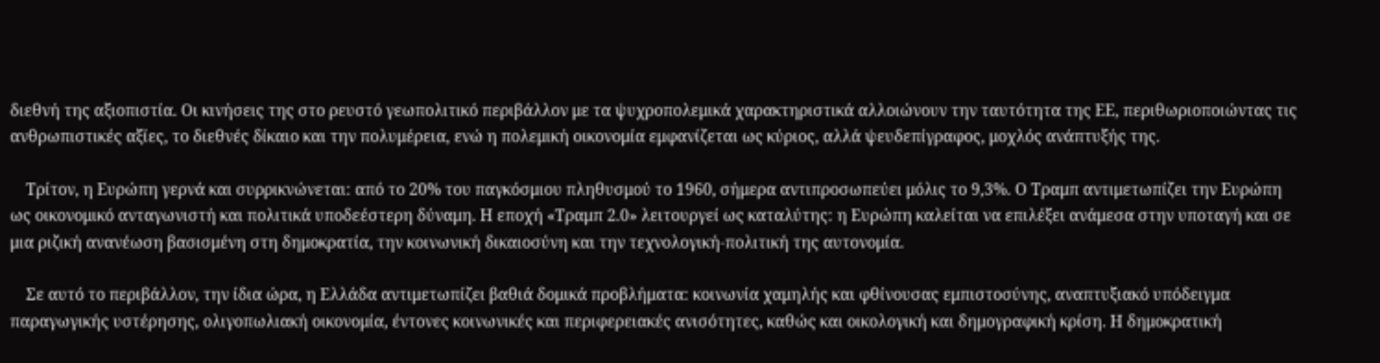διεθνή της αξιοπιστία. Οι κινήσεις της στο ρευστό γεωπολιτικό περιβάλλον με τα ψυχροπολεμικά χαρακτηριστικά αλλοιώνουν την ταυτότητα της ΕΕ, περιθωριοποιώντας τις ανθρωπιστικές αξίες, το διεθνές δίκαιο και την πολυμέρεια, ενώ η πολεμική οικονομία εμφανίζεται ως κύριος, αλλά ψευδεπίγραφος, μοχλός ανάπτυξής της.

    Τρίτον, η Ευρώπη γερνά και συρρικνώνεται: από το 20% του παγκόσμιου πληθυσμού το 1960, σήμερα αντιπροσωπεύει μόλις το 9,3%. Ο Τραμπ αντιμετωπίζει την Ευρώπη ως οικονομικό ανταγωνιστή και πολιτικά υποδεέστερη δύναμη. Η εποχή «Τραμπ 2.0» λειτουργεί ως καταλύτης: η Ευρώπη καλείται να επιλέξει ανάμεσα στην υποταγή και σε μια ριζική ανανέωση βασισμένη στη δημοκρατία, την κοινωνική δικαιοσύνη και την τεχνολογική-πολιτική της αυτονομία.

    Σε αυτό το περιβάλλον, την ίδια ώρα, η Ελλάδα αντιμετωπίζει βαθιά δομικά προβλήματα: κοινωνία χαμηλής και φθίνουσας εμπιστοσύνης, αναπτυξιακό υπόδειγμα παραγωγικής υστέρησης, ολιγοπωλιακή οικονομία, έντονες κοινωνικές και περιφερειακές ανισότητες, καθώς και οικολογική και δημογραφική κρίση. Η δημοκρατική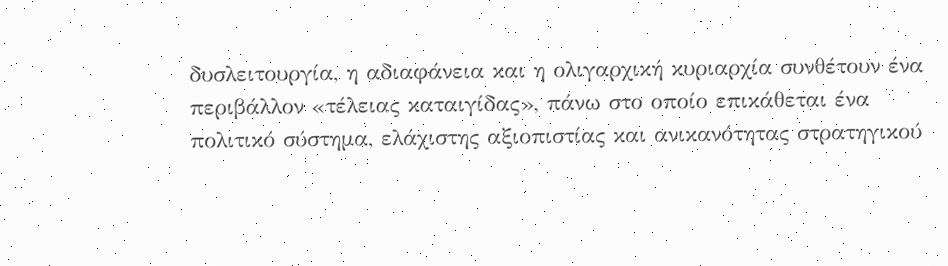δυσλειτουργία, η αδιαφάνεια και η ολιγαρχική κυριαρχία συνθέτουν ένα περιβάλλον «τέλειας καταιγίδας», πάνω στο οποίο επικάθεται ένα πολιτικό σύστημα, ελάχιστης αξιοπιστίας και ανικανότητας στρατηγικού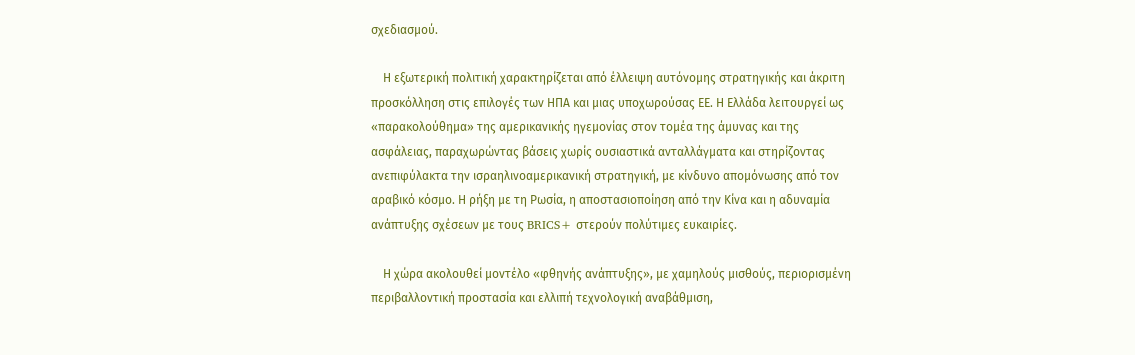σχεδιασμού.

    Η εξωτερική πολιτική χαρακτηρίζεται από έλλειψη αυτόνομης στρατηγικής και άκριτη προσκόλληση στις επιλογές των ΗΠΑ και μιας υποχωρούσας ΕΕ. Η Ελλάδα λειτουργεί ως «παρακολούθημα» της αμερικανικής ηγεμονίας στον τομέα της άμυνας και της ασφάλειας, παραχωρώντας βάσεις χωρίς ουσιαστικά ανταλλάγματα και στηρίζοντας ανεπιφύλακτα την ισραηλινοαμερικανική στρατηγική, με κίνδυνο απομόνωσης από τον αραβικό κόσμο. Η ρήξη με τη Ρωσία, η αποστασιοποίηση από την Κίνα και η αδυναμία ανάπτυξης σχέσεων με τους BRICS+ στερούν πολύτιμες ευκαιρίες.

    Η χώρα ακολουθεί μοντέλο «φθηνής ανάπτυξης», με χαμηλούς μισθούς, περιορισμένη περιβαλλοντική προστασία και ελλιπή τεχνολογική αναβάθμιση,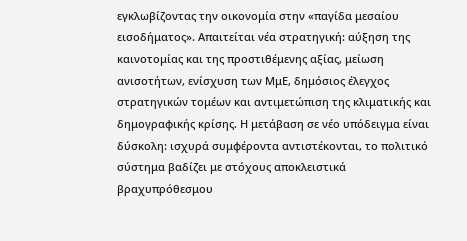εγκλωβίζοντας την οικονομία στην «παγίδα μεσαίου εισοδήματος». Απαιτείται νέα στρατηγική: αύξηση της καινοτομίας και της προστιθέμενης αξίας, μείωση ανισοτήτων, ενίσχυση των ΜμΕ, δημόσιος έλεγχος στρατηγικών τομέων και αντιμετώπιση της κλιματικής και δημογραφικής κρίσης. Η μετάβαση σε νέο υπόδειγμα είναι δύσκολη: ισχυρά συμφέροντα αντιστέκονται, το πολιτικό σύστημα βαδίζει με στόχους αποκλειστικά βραχυπρόθεσμου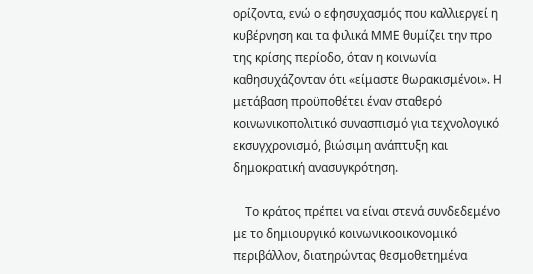ορίζοντα, ενώ ο εφησυχασμός που καλλιεργεί η κυβέρνηση και τα φιλικά ΜΜΕ θυμίζει την προ της κρίσης περίοδο, όταν η κοινωνία καθησυχάζονταν ότι «είμαστε θωρακισμένοι». Η μετάβαση προϋποθέτει έναν σταθερό κοινωνικοπολιτικό συνασπισμό για τεχνολογικό εκσυγχρονισμό, βιώσιμη ανάπτυξη και δημοκρατική ανασυγκρότηση.

    Το κράτος πρέπει να είναι στενά συνδεδεμένο με το δημιουργικό κοινωνικοοικονομικό περιβάλλον, διατηρώντας θεσμοθετημένα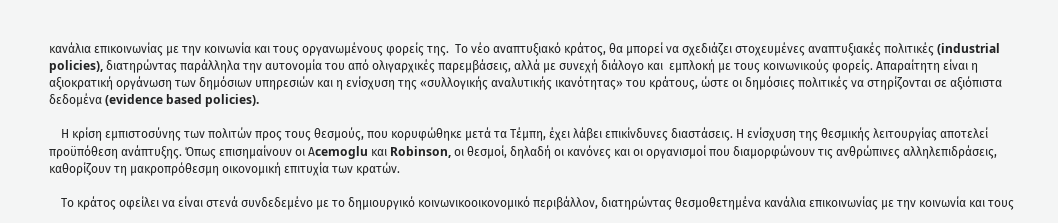κανάλια επικοινωνίας με την κοινωνία και τους οργανωμένους φορείς της.  Το νέο αναπτυξιακό κράτος, θα μπορεί να σχεδιάζει στοχευμένες αναπτυξιακές πολιτικές (industrial policies), διατηρώντας παράλληλα την αυτονομία του από ολιγαρχικές παρεμβάσεις, αλλά με συνεχή διάλογο και  εμπλοκή με τους κοινωνικούς φορείς. Απαραίτητη είναι η αξιοκρατική οργάνωση των δημόσιων υπηρεσιών και η ενίσχυση της «συλλογικής αναλυτικής ικανότητας» του κράτους, ώστε οι δημόσιες πολιτικές να στηρίζονται σε αξιόπιστα δεδομένα (evidence based policies).

    Η κρίση εμπιστοσύνης των πολιτών προς τους θεσμούς, που κορυφώθηκε μετά τα Τέμπη, έχει λάβει επικίνδυνες διαστάσεις. Η ενίσχυση της θεσμικής λειτουργίας αποτελεί προϋπόθεση ανάπτυξης. Όπως επισημαίνουν οι Αcemoglu και Robinson, οι θεσμοί, δηλαδή οι κανόνες και οι οργανισμοί που διαμορφώνουν τις ανθρώπινες αλληλεπιδράσεις, καθορίζουν τη μακροπρόθεσμη οικονομική επιτυχία των κρατών.

    Το κράτος οφείλει να είναι στενά συνδεδεμένο με το δημιουργικό κοινωνικοοικονομικό περιβάλλον, διατηρώντας θεσμοθετημένα κανάλια επικοινωνίας με την κοινωνία και τους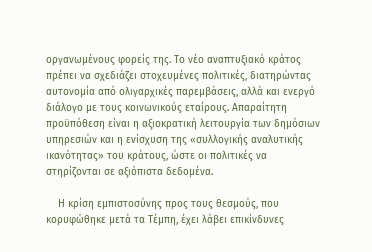οργανωμένους φορείς της. Το νέο αναπτυξιακό κράτος πρέπει να σχεδιάζει στοχευμένες πολιτικές, διατηρώντας αυτονομία από ολιγαρχικές παρεμβάσεις, αλλά και ενεργό διάλογο με τους κοινωνικούς εταίρους. Απαραίτητη προϋπόθεση είναι η αξιοκρατική λειτουργία των δημόσιων υπηρεσιών και η ενίσχυση της «συλλογικής αναλυτικής ικανότητας» του κράτους, ώστε οι πολιτικές να στηρίζονται σε αξιόπιστα δεδομένα.

    Η κρίση εμπιστοσύνης προς τους θεσμούς, που κορυφώθηκε μετά τα Τέμπη, έχει λάβει επικίνδυνες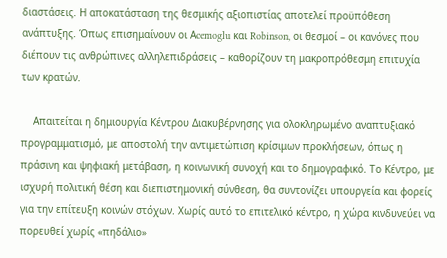διαστάσεις. Η αποκατάσταση της θεσμικής αξιοπιστίας αποτελεί προϋπόθεση ανάπτυξης. Όπως επισημαίνουν οι Αcemoglu και Robinson, οι θεσμοί – οι κανόνες που διέπουν τις ανθρώπινες αλληλεπιδράσεις – καθορίζουν τη μακροπρόθεσμη επιτυχία των κρατών.

    Απαιτείται η δημιουργία Κέντρου Διακυβέρνησης για ολοκληρωμένο αναπτυξιακό προγραμματισμό, με αποστολή την αντιμετώπιση κρίσιμων προκλήσεων, όπως η πράσινη και ψηφιακή μετάβαση, η κοινωνική συνοχή και το δημογραφικό. Το Κέντρο, με ισχυρή πολιτική θέση και διεπιστημονική σύνθεση, θα συντονίζει υπουργεία και φορείς για την επίτευξη κοινών στόχων. Χωρίς αυτό το επιτελικό κέντρο, η χώρα κινδυνεύει να πορευθεί χωρίς «πηδάλιο»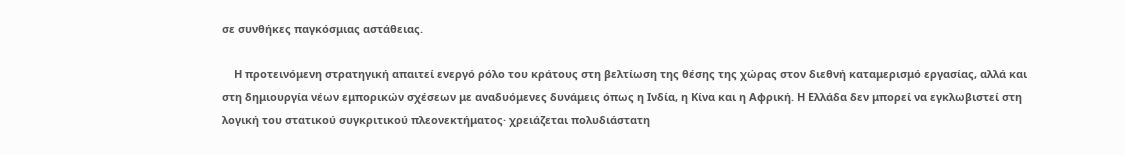σε συνθήκες παγκόσμιας αστάθειας.

    Η προτεινόμενη στρατηγική απαιτεί ενεργό ρόλο του κράτους στη βελτίωση της θέσης της χώρας στον διεθνή καταμερισμό εργασίας, αλλά και στη δημιουργία νέων εμπορικών σχέσεων με αναδυόμενες δυνάμεις όπως η Ινδία, η Κίνα και η Αφρική. Η Ελλάδα δεν μπορεί να εγκλωβιστεί στη λογική του στατικού συγκριτικού πλεονεκτήματος· χρειάζεται πολυδιάστατη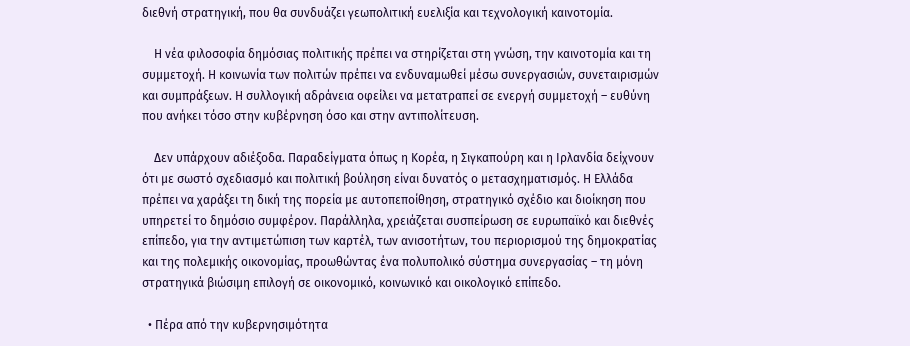διεθνή στρατηγική, που θα συνδυάζει γεωπολιτική ευελιξία και τεχνολογική καινοτομία.

    Η νέα φιλοσοφία δημόσιας πολιτικής πρέπει να στηρίζεται στη γνώση, την καινοτομία και τη συμμετοχή. Η κοινωνία των πολιτών πρέπει να ενδυναμωθεί μέσω συνεργασιών, συνεταιρισμών και συμπράξεων. Η συλλογική αδράνεια οφείλει να μετατραπεί σε ενεργή συμμετοχή – ευθύνη που ανήκει τόσο στην κυβέρνηση όσο και στην αντιπολίτευση.

    Δεν υπάρχουν αδιέξοδα. Παραδείγματα όπως η Κορέα, η Σιγκαπούρη και η Ιρλανδία δείχνουν ότι με σωστό σχεδιασμό και πολιτική βούληση είναι δυνατός ο μετασχηματισμός. Η Ελλάδα πρέπει να χαράξει τη δική της πορεία με αυτοπεποίθηση, στρατηγικό σχέδιο και διοίκηση που υπηρετεί το δημόσιο συμφέρον. Παράλληλα, χρειάζεται συσπείρωση σε ευρωπαϊκό και διεθνές επίπεδο, για την αντιμετώπιση των καρτέλ, των ανισοτήτων, του περιορισμού της δημοκρατίας και της πολεμικής οικονομίας, προωθώντας ένα πολυπολικό σύστημα συνεργασίας – τη μόνη στρατηγικά βιώσιμη επιλογή σε οικονομικό, κοινωνικό και οικολογικό επίπεδο.

  • Πέρα από την κυβερνησιμότητα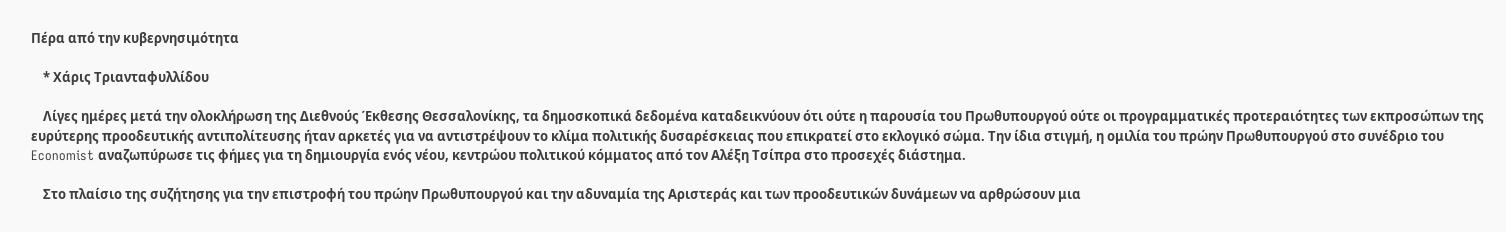Πέρα από την κυβερνησιμότητα

    * Χάρις Τριανταφυλλίδου

    Λίγες ημέρες μετά την ολοκλήρωση της Διεθνούς Έκθεσης Θεσσαλονίκης, τα δημοσκοπικά δεδομένα καταδεικνύουν ότι ούτε η παρουσία του Πρωθυπουργού ούτε οι προγραμματικές προτεραιότητες των εκπροσώπων της ευρύτερης προοδευτικής αντιπολίτευσης ήταν αρκετές για να αντιστρέψουν το κλίμα πολιτικής δυσαρέσκειας που επικρατεί στο εκλογικό σώμα. Την ίδια στιγμή, η ομιλία του πρώην Πρωθυπουργού στο συνέδριο του Economist αναζωπύρωσε τις φήμες για τη δημιουργία ενός νέου, κεντρώου πολιτικού κόμματος από τον Αλέξη Τσίπρα στο προσεχές διάστημα.

    Στο πλαίσιο της συζήτησης για την επιστροφή του πρώην Πρωθυπουργού και την αδυναμία της Αριστεράς και των προοδευτικών δυνάμεων να αρθρώσουν μια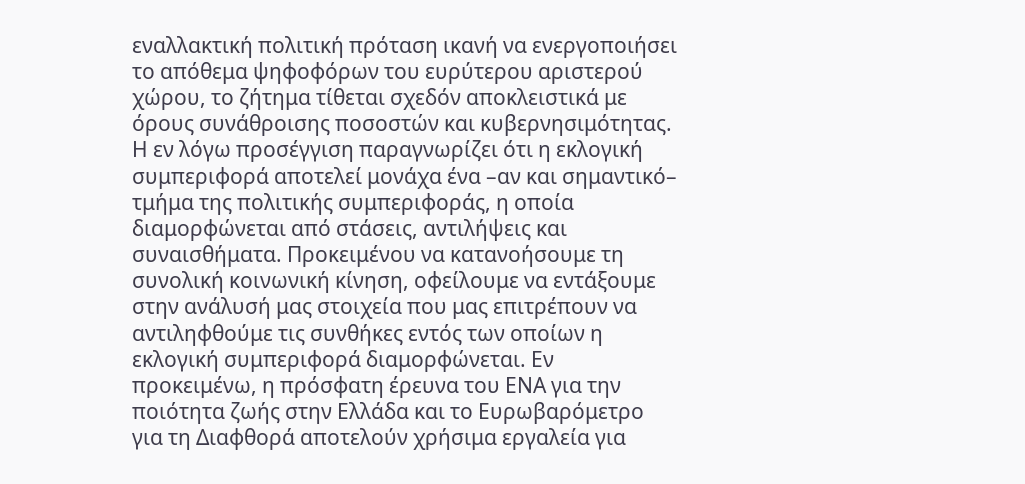εναλλακτική πολιτική πρόταση ικανή να ενεργοποιήσει το απόθεμα ψηφοφόρων του ευρύτερου αριστερού χώρου, το ζήτημα τίθεται σχεδόν αποκλειστικά με όρους συνάθροισης ποσοστών και κυβερνησιμότητας. Η εν λόγω προσέγγιση παραγνωρίζει ότι η εκλογική συμπεριφορά αποτελεί μονάχα ένα –αν και σημαντικό– τμήμα της πολιτικής συμπεριφοράς, η οποία διαμορφώνεται από στάσεις, αντιλήψεις και συναισθήματα. Προκειμένου να κατανοήσουμε τη συνολική κοινωνική κίνηση, οφείλουμε να εντάξουμε στην ανάλυσή μας στοιχεία που μας επιτρέπουν να αντιληφθούμε τις συνθήκες εντός των οποίων η εκλογική συμπεριφορά διαμορφώνεται. Εν προκειμένω, η πρόσφατη έρευνα του ΕΝΑ για την ποιότητα ζωής στην Ελλάδα και το Ευρωβαρόμετρο για τη Διαφθορά αποτελούν χρήσιμα εργαλεία για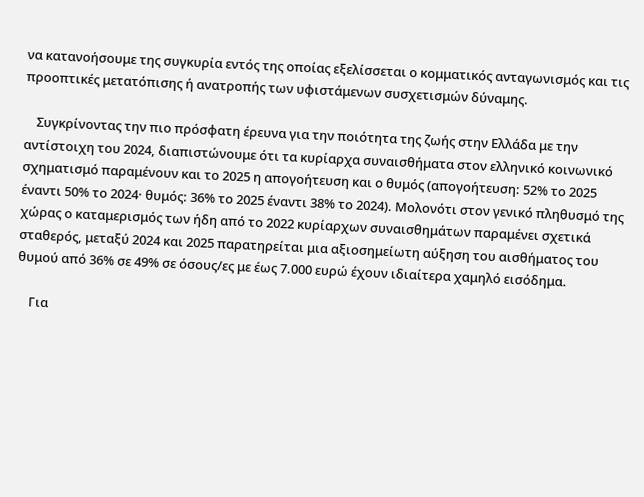να κατανοήσουμε της συγκυρία εντός της οποίας εξελίσσεται ο κομματικός ανταγωνισμός και τις προοπτικές μετατόπισης ή ανατροπής των υφιστάμενων συσχετισμών δύναμης.

    Συγκρίνοντας την πιο πρόσφατη έρευνα για την ποιότητα της ζωής στην Ελλάδα με την αντίστοιχη του 2024, διαπιστώνουμε ότι τα κυρίαρχα συναισθήματα στον ελληνικό κοινωνικό σχηματισμό παραμένουν και το 2025 η απογοήτευση και ο θυμός (απογοήτευση: 52% το 2025 έναντι 50% το 2024· θυμός: 36% το 2025 έναντι 38% το 2024). Μολονότι στον γενικό πληθυσμό της χώρας ο καταμερισμός των ήδη από το 2022 κυρίαρχων συναισθημάτων παραμένει σχετικά σταθερός, μεταξύ 2024 και 2025 παρατηρείται μια αξιοσημείωτη αύξηση του αισθήματος του θυμού από 36% σε 49% σε όσους/ες με έως 7.000 ευρώ έχουν ιδιαίτερα χαμηλό εισόδημα.

    Για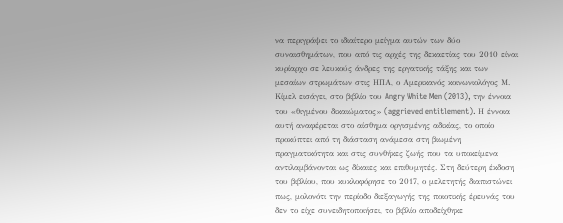να περιγράψει το ιδιαίτερο μείγμα αυτών των δύο συναισθημάτων, που από τις αρχές της δεκαετίας του 2010 είναι κυρίαρχο σε λευκούς άνδρες της εργατικής τάξης και των μεσαίων στρωμάτων στις ΗΠΑ, ο Αμερικανός κοινωνιολόγος Μ. Κίμελ εισάγει, στο βιβλίο του Angry White Men (2013), την έννοια του «θιγμένου δικαιώματος» (aggrieved entitlement). Η έννοια αυτή αναφέρεται στο αίσθημα οργισμένης αδικίας, το οποίο προκύπτει από τη διάσταση ανάμεσα στη βιωμένη πραγματικότητα και στις συνθήκες ζωής που τα υποκείμενα αντιλαμβάνονται ως δίκαιες και επιθυμητές. Στη δεύτερη έκδοση του βιβλίου, που κυκλοφόρησε το 2017, ο μελετητής διαπιστώνει πως, μολονότι την περίοδο διεξαγωγής της ποιοτικής έρευνάς του δεν το είχε συνειδητοποιήσει, το βιβλίο αποδείχθηκε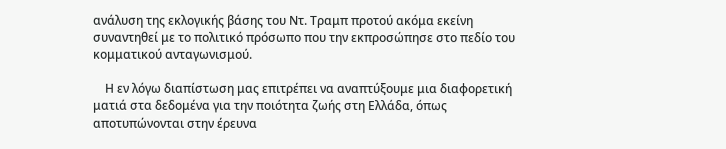ανάλυση της εκλογικής βάσης του Ντ. Τραμπ προτού ακόμα εκείνη συναντηθεί με το πολιτικό πρόσωπο που την εκπροσώπησε στο πεδίο του κομματικού ανταγωνισμού.

    Η εν λόγω διαπίστωση μας επιτρέπει να αναπτύξουμε μια διαφορετική ματιά στα δεδομένα για την ποιότητα ζωής στη Ελλάδα, όπως αποτυπώνονται στην έρευνα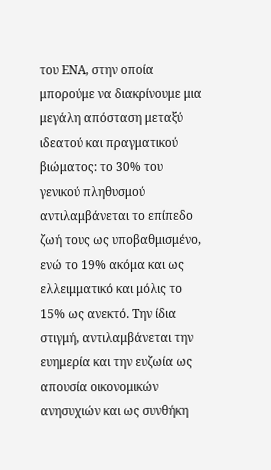του ΕΝΑ, στην οποία μπορούμε να διακρίνουμε μια μεγάλη απόσταση μεταξύ ιδεατού και πραγματικού βιώματος: το 30% του γενικού πληθυσμού αντιλαμβάνεται το επίπεδο ζωή τους ως υποβαθμισμένο, ενώ το 19% ακόμα και ως ελλειμματικό και μόλις το 15% ως ανεκτό. Την ίδια στιγμή, αντιλαμβάνεται την ευημερία και την ευζωία ως απουσία οικονομικών ανησυχιών και ως συνθήκη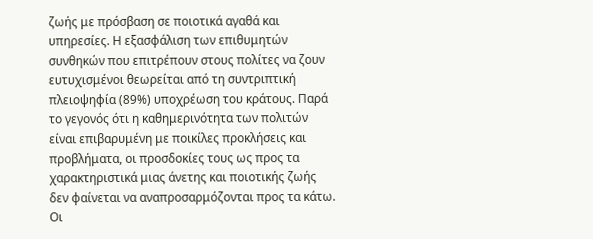ζωής με πρόσβαση σε ποιοτικά αγαθά και υπηρεσίες. Η εξασφάλιση των επιθυμητών συνθηκών που επιτρέπουν στους πολίτες να ζουν ευτυχισμένοι θεωρείται από τη συντριπτική πλειοψηφία (89%) υποχρέωση του κράτους. Παρά το γεγονός ότι η καθημερινότητα των πολιτών είναι επιβαρυμένη με ποικίλες προκλήσεις και προβλήματα, οι προσδοκίες τους ως προς τα χαρακτηριστικά μιας άνετης και ποιοτικής ζωής δεν φαίνεται να αναπροσαρμόζονται προς τα κάτω. Οι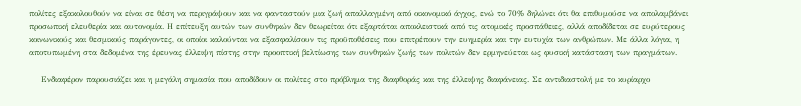πολίτες εξακολουθούν να είναι σε θέση να περιγράψουν και να φανταστούν μια ζωή απαλλαγμένη από οικονομικό άγχος, ενώ το 70% δηλώνει ότι θα επιθυμούσε να απολαμβάνει προσωπική ελευθερία και αυτονομία. Η επίτευξη αυτών των συνθηκών δεν θεωρείται ότι εξαρτάται αποκλειστικά από τις ατομικές προσπάθειες, αλλά αποδίδεται σε ευρύτερους κοινωνικούς και θεσμικούς παράγοντες, οι οποίοι καλούνται να εξασφαλίσουν τις προϋποθέσεις που επιτρέπουν την ευημερία και την ευτυχία των ανθρώπων. Με άλλα λόγια, η αποτυπωμένη στα δεδομένα της έρευνας έλλειψη πίστης στην προοπτική βελτίωσης των συνθηκών ζωής των πολιτών δεν ερμηνεύεται ως φυσική κατάσταση των πραγμάτων.

    Ενδιαφέρον παρουσιάζει και η μεγάλη σημασία που αποδίδουν οι πολίτες στο πρόβλημα της διαφθοράς και της έλλειψης διαφάνειας. Σε αντιδιαστολή με το κυρίαρχο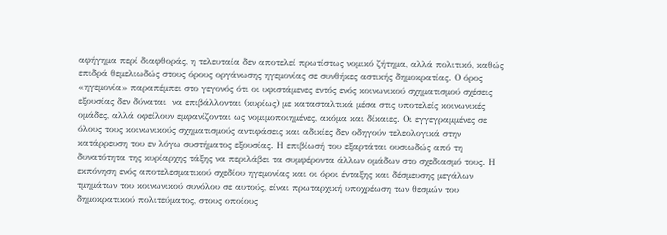αφήγημα περί διαφθοράς, η τελευταία δεν αποτελεί πρωτίστως νομικό ζήτημα, αλλά πολιτικό, καθώς επιδρά θεμελιωδώς στους όρους οργάνωσης ηγεμονίας σε συνθήκες αστικής δημοκρατίας. Ο όρος «ηγεμονία» παραπέμπει στο γεγονός ότι οι υφιστάμενες εντός ενός κοινωνικού σχηματισμού σχέσεις εξουσίας δεν δύναται  να επιβάλλονται (κυρίως) με κατασταλτικά μέσα στις υποτελείς κοινωνικές ομάδες, αλλά οφείλουν εμφανίζονται ως νομιμοποιημένες, ακόμα και δίκαιες. Οι εγγεγραμμένες σε όλους τους κοινωνικούς σχηματισμούς αντιφάσεις και αδικίες δεν οδηγούν τελεολογικά στην κατάρρευση του εν λόγω συστήματος εξουσίας. Η επιβίωσή του εξαρτάται ουσιωδώς από τη δυνατότητα της κυρίαρχης τάξης να περιλάβει τα συμφέροντα άλλων ομάδων στο σχεδιασμό τους. Η εκπόνηση ενός αποτελεσματικού σχεδίου ηγεμονίας και οι όροι ένταξης και δέσμευσης μεγάλων τμημάτων του κοινωνικού συνόλου σε αυτούς, είναι πρωταρχική υποχρέωση των θεσμών του δημοκρατικού πολιτεύματος, στους οποίους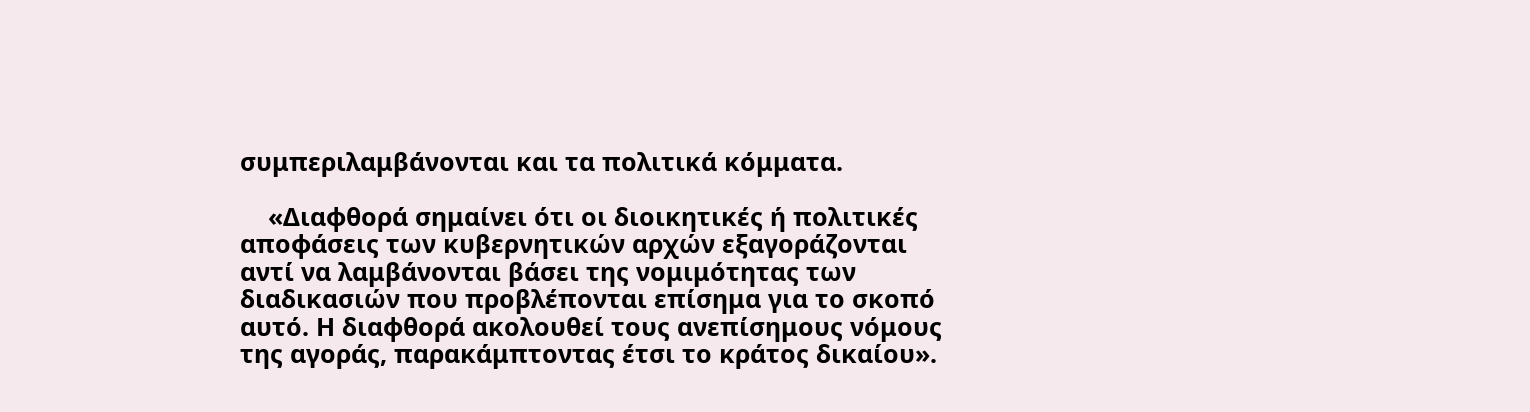συμπεριλαμβάνονται και τα πολιτικά κόμματα.

    «Διαφθορά σημαίνει ότι οι διοικητικές ή πολιτικές αποφάσεις των κυβερνητικών αρχών εξαγοράζονται αντί να λαμβάνονται βάσει της νομιμότητας των διαδικασιών που προβλέπονται επίσημα για το σκοπό αυτό. Η διαφθορά ακολουθεί τους ανεπίσημους νόμους της αγοράς, παρακάμπτοντας έτσι το κράτος δικαίου».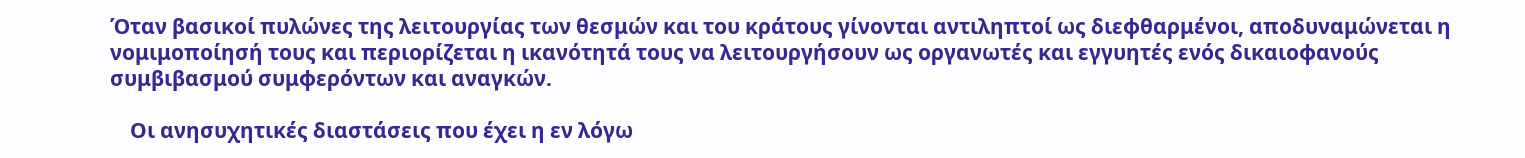Όταν βασικοί πυλώνες της λειτουργίας των θεσμών και του κράτους γίνονται αντιληπτοί ως διεφθαρμένοι, αποδυναμώνεται η νομιμοποίησή τους και περιορίζεται η ικανότητά τους να λειτουργήσουν ως οργανωτές και εγγυητές ενός δικαιοφανούς συμβιβασμού συμφερόντων και αναγκών.

    Οι ανησυχητικές διαστάσεις που έχει η εν λόγω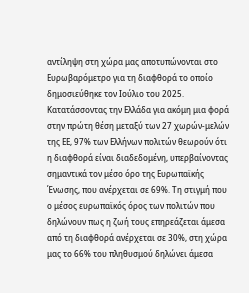αντίληψη στη χώρα μας αποτυπώνονται στο Ευρωβαρόμετρο για τη διαφθορά το οποίο δημοσιεύθηκε τον Ιούλιο του 2025.  Κατατάσσοντας την Ελλάδα για ακόμη μια φορά στην πρώτη θέση μεταξύ των 27 χωρών-μελών της ΕΕ, 97% των Ελλήνων πολιτών θεωρούν ότι η διαφθορά είναι διαδεδομένη, υπερβαίνοντας σημαντικά τον μέσο όρο της Ευρωπαϊκής Ένωσης, που ανέρχεται σε 69%. Τη στιγμή που ο μέσος ευρωπαϊκός όρος των πολιτών που δηλώνουν πως η ζωή τους επηρεάζεται άμεσα από τη διαφθορά ανέρχεται σε 30%, στη χώρα μας το 66% του πληθυσμού δηλώνει άμεσα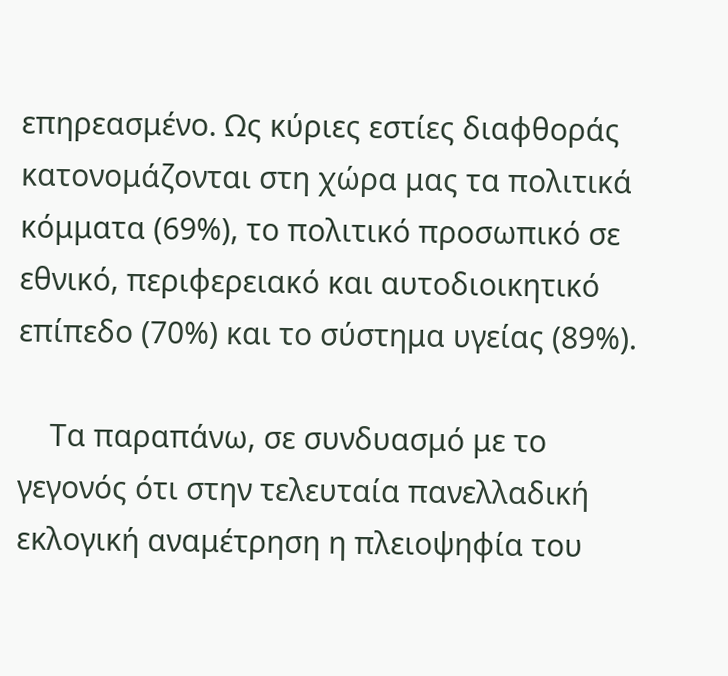επηρεασμένο. Ως κύριες εστίες διαφθοράς κατονομάζονται στη χώρα μας τα πολιτικά κόμματα (69%), το πολιτικό προσωπικό σε εθνικό, περιφερειακό και αυτοδιοικητικό επίπεδο (70%) και το σύστημα υγείας (89%).

    Τα παραπάνω, σε συνδυασμό με το γεγονός ότι στην τελευταία πανελλαδική εκλογική αναμέτρηση η πλειοψηφία του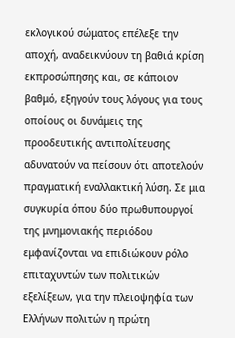εκλογικού σώματος επέλεξε την αποχή, αναδεικνύουν τη βαθιά κρίση εκπροσώπησης και, σε κάποιον βαθμό, εξηγούν τους λόγους για τους οποίους οι δυνάμεις της προοδευτικής αντιπολίτευσης αδυνατούν να πείσουν ότι αποτελούν πραγματική εναλλακτική λύση. Σε μια συγκυρία όπου δύο πρωθυπουργοί της μνημονιακής περιόδου εμφανίζονται να επιδιώκουν ρόλο επιταχυντών των πολιτικών εξελίξεων, για την πλειοψηφία των Ελλήνων πολιτών η πρώτη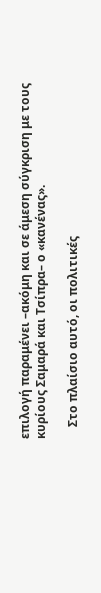επιλογή παραμένει –ακόμη και σε άμεση σύγκριση με τους κυρίους Σαμαρά και Τσίπρα– ο «κανένας».

    Στο πλαίσιο αυτό, οι πολιτικές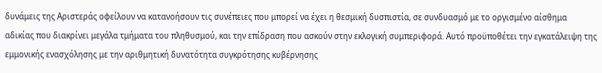δυνάμεις της Αριστεράς οφείλουν να κατανοήσουν τις συνέπειες που μπορεί να έχει η θεσμική δυσπιστία, σε συνδυασμό με το οργισμένο αίσθημα αδικίας που διακρίνει μεγάλα τμήματα του πληθυσμού, και την επίδραση που ασκούν στην εκλογική συμπεριφορά. Αυτό προϋποθέτει την εγκατάλειψη της εμμονικής ενασχόλησης με την αριθμητική δυνατότητα συγκρότησης κυβέρνησης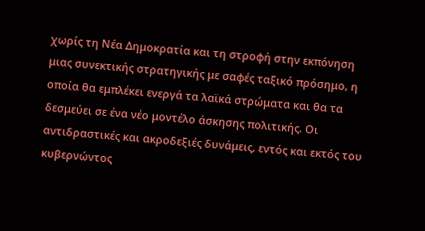χωρίς τη Νέα Δημοκρατία και τη στροφή στην εκπόνηση μιας συνεκτικής στρατηγικής με σαφές ταξικό πρόσημο, η οποία θα εμπλέκει ενεργά τα λαϊκά στρώματα και θα τα δεσμεύει σε ένα νέο μοντέλο άσκησης πολιτικής. Οι αντιδραστικές και ακροδεξιές δυνάμεις, εντός και εκτός του κυβερνώντος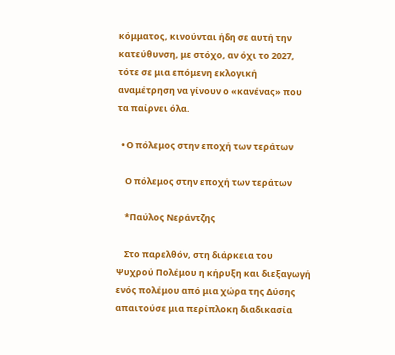κόμματος, κινούνται ήδη σε αυτή την κατεύθυνση, με στόχο, αν όχι το 2027, τότε σε μια επόμενη εκλογική αναμέτρηση να γίνουν ο «κανένας» που τα παίρνει όλα.

  • Ο πόλεμος στην εποχή των τεράτων

    Ο πόλεμος στην εποχή των τεράτων

    *Παύλος Νεράντζης

    Στο παρελθόν, στη διάρκεια του Ψυχρού Πολέμου η κήρυξη και διεξαγωγή ενός πολέμου από μια χώρα της Δύσης απαιτούσε μια περίπλοκη διαδικασία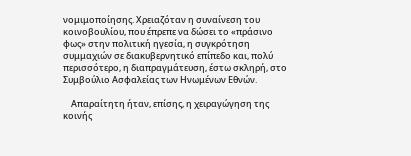νομιμοποίησης. Χρειαζόταν η συναίνεση του κοινοβουλίου, που έπρεπε να δώσει το «πράσινο φως» στην πολιτική ηγεσία, η συγκρότηση συμμαχιών σε διακυβερνητικό επίπεδο και, πολύ περισσότερο, η διαπραγμάτευση, έστω σκληρή, στο Συμβούλιο Ασφαλείας των Ηνωμένων Εθνών.

    Απαραίτητη ήταν, επίσης, η χειραγώγηση της κοινής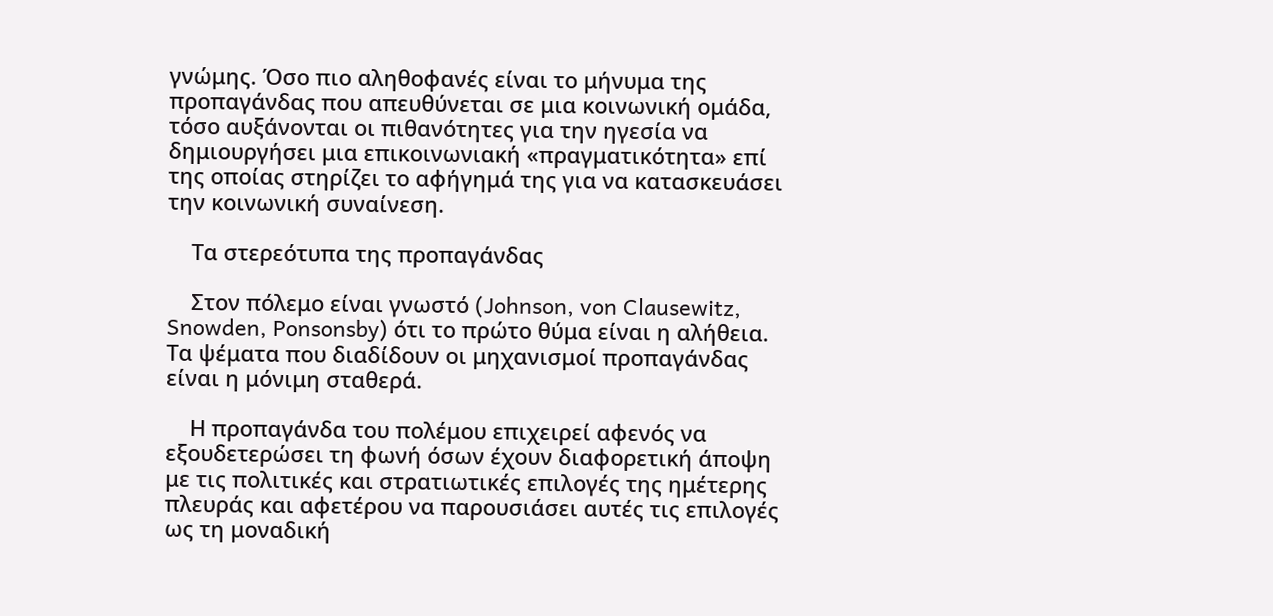γνώμης. Όσο πιο αληθοφανές είναι το μήνυμα της προπαγάνδας που απευθύνεται σε μια κοινωνική ομάδα, τόσο αυξάνονται οι πιθανότητες για την ηγεσία να δημιουργήσει μια επικοινωνιακή «πραγματικότητα» επί της οποίας στηρίζει το αφήγημά της για να κατασκευάσει την κοινωνική συναίνεση.

    Τα στερεότυπα της προπαγάνδας

    Στον πόλεμο είναι γνωστό (Johnson, von Clausewitz, Snowden, Ponsonsby) ότι το πρώτο θύμα είναι η αλήθεια. Τα ψέματα που διαδίδουν οι μηχανισμοί προπαγάνδας είναι η μόνιμη σταθερά.

    Η προπαγάνδα του πολέμου επιχειρεί αφενός να εξουδετερώσει τη φωνή όσων έχουν διαφορετική άποψη με τις πολιτικές και στρατιωτικές επιλογές της ημέτερης πλευράς και αφετέρου να παρουσιάσει αυτές τις επιλογές ως τη μοναδική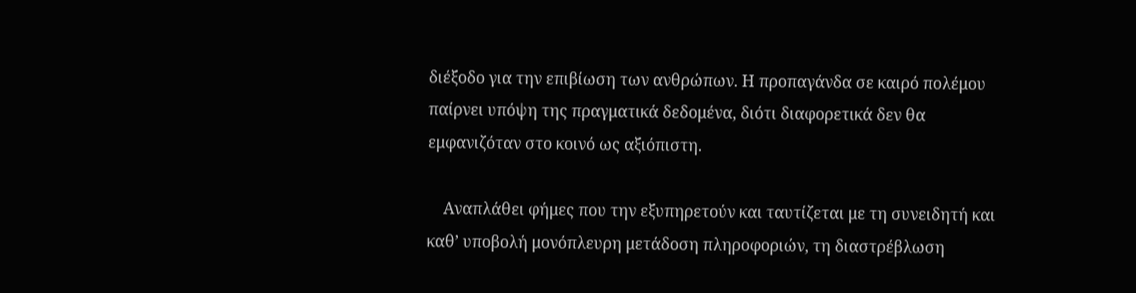διέξοδο για την επιβίωση των ανθρώπων. Η προπαγάνδα σε καιρό πολέμου παίρνει υπόψη της πραγματικά δεδομένα, διότι διαφορετικά δεν θα εμφανιζόταν στο κοινό ως αξιόπιστη.

    Αναπλάθει φήμες που την εξυπηρετούν και ταυτίζεται με τη συνειδητή και καθ’ υποβολή μονόπλευρη μετάδοση πληροφοριών, τη διαστρέβλωση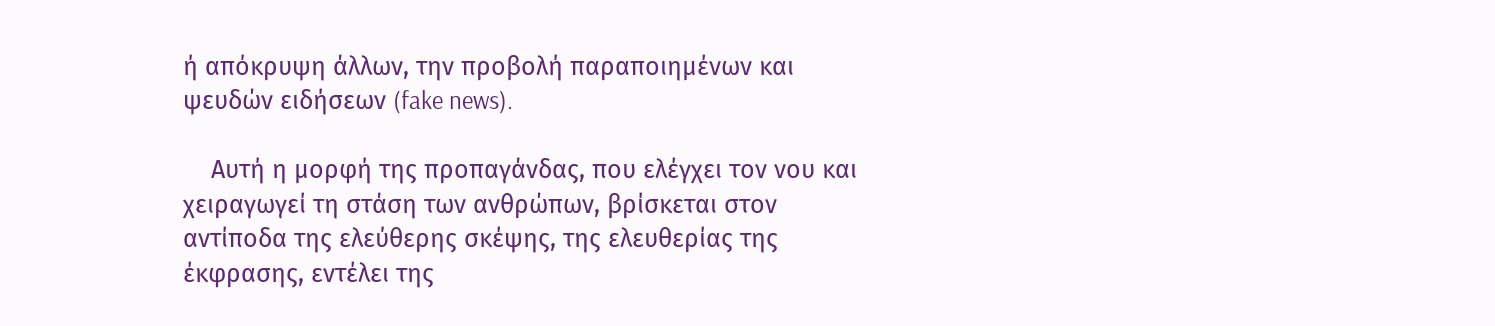ή απόκρυψη άλλων, την προβολή παραποιημένων και ψευδών ειδήσεων (fake news).

    Αυτή η μορφή της προπαγάνδας, που ελέγχει τον νου και χειραγωγεί τη στάση των ανθρώπων, βρίσκεται στον αντίποδα της ελεύθερης σκέψης, της ελευθερίας της έκφρασης, εντέλει της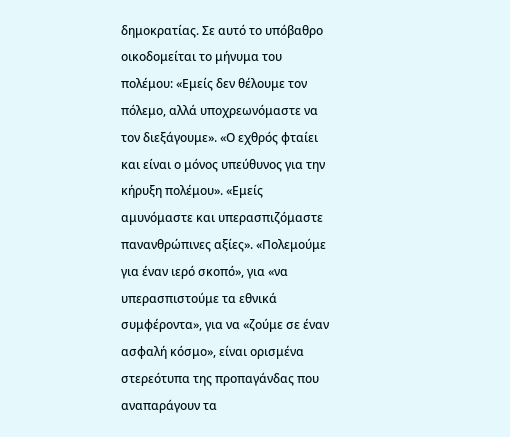δημοκρατίας. Σε αυτό το υπόβαθρο οικοδομείται το μήνυμα του πολέμου: «Εμείς δεν θέλουμε τον πόλεμο, αλλά υποχρεωνόμαστε να τον διεξάγουμε». «Ο εχθρός φταίει και είναι ο μόνος υπεύθυνος για την κήρυξη πολέμου». «Εμείς αμυνόμαστε και υπερασπιζόμαστε πανανθρώπινες αξίες». «Πολεμούμε για έναν ιερό σκοπό», για «να υπερασπιστούμε τα εθνικά συμφέροντα», για να «ζούμε σε έναν ασφαλή κόσμο», είναι ορισμένα στερεότυπα της προπαγάνδας που αναπαράγουν τα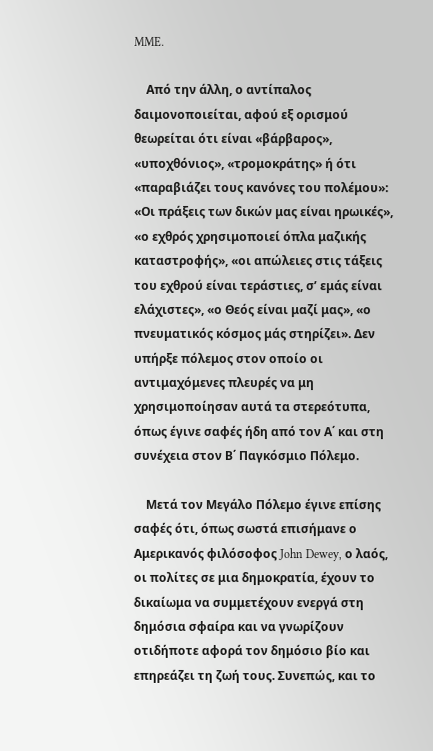MME.

    Από την άλλη, ο αντίπαλος δαιμονοποιείται, αφού εξ ορισμού θεωρείται ότι είναι «βάρβαρος», «υποχθόνιος», «τρομοκράτης» ή ότι «παραβιάζει τους κανόνες του πολέμου»: «Οι πράξεις των δικών μας είναι ηρωικές», «ο εχθρός χρησιμοποιεί όπλα μαζικής καταστροφής», «οι απώλειες στις τάξεις του εχθρού είναι τεράστιες, σ’ εμάς είναι ελάχιστες», «ο Θεός είναι μαζί μας», «ο πνευματικός κόσμος μάς στηρίζει». Δεν υπήρξε πόλεμος στον οποίο οι αντιμαχόμενες πλευρές να μη χρησιμοποίησαν αυτά τα στερεότυπα, όπως έγινε σαφές ήδη από τον Α΄ και στη συνέχεια στον Β΄ Παγκόσμιο Πόλεμο.

    Μετά τον Μεγάλο Πόλεμο έγινε επίσης σαφές ότι, όπως σωστά επισήμανε ο Αμερικανός φιλόσοφος John Dewey, ο λαός, οι πολίτες σε μια δημοκρατία, έχουν το δικαίωμα να συμμετέχουν ενεργά στη δημόσια σφαίρα και να γνωρίζουν οτιδήποτε αφορά τον δημόσιο βίο και επηρεάζει τη ζωή τους. Συνεπώς, και το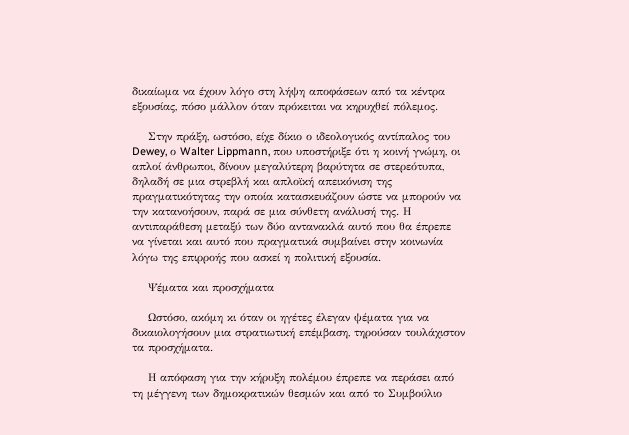δικαίωμα να έχουν λόγο στη λήψη αποφάσεων από τα κέντρα εξουσίας, πόσο μάλλον όταν πρόκειται να κηρυχθεί πόλεμος.

    Στην πράξη, ωστόσο, είχε δίκιο ο ιδεολογικός αντίπαλος του Dewey, ο Walter Lippmann, που υποστήριξε ότι η κοινή γνώμη, οι απλοί άνθρωποι, δίνουν μεγαλύτερη βαρύτητα σε στερεότυπα, δηλαδή σε μια στρεβλή και απλοϊκή απεικόνιση της πραγματικότητας την οποία κατασκευάζουν ώστε να μπορούν να την κατανοήσουν, παρά σε μια σύνθετη ανάλυσή της. Η αντιπαράθεση μεταξύ των δύο αντανακλά αυτό που θα έπρεπε να γίνεται και αυτό που πραγματικά συμβαίνει στην κοινωνία λόγω της επιρροής που ασκεί η πολιτική εξουσία.

    Ψέματα και προσχήματα

    Ωστόσο, ακόμη κι όταν οι ηγέτες έλεγαν ψέματα για να δικαιολογήσουν μια στρατιωτική επέμβαση, τηρούσαν τουλάχιστον τα προσχήματα.

    Η απόφαση για την κήρυξη πολέμου έπρεπε να περάσει από τη μέγγενη των δημοκρατικών θεσμών και από το Συμβούλιο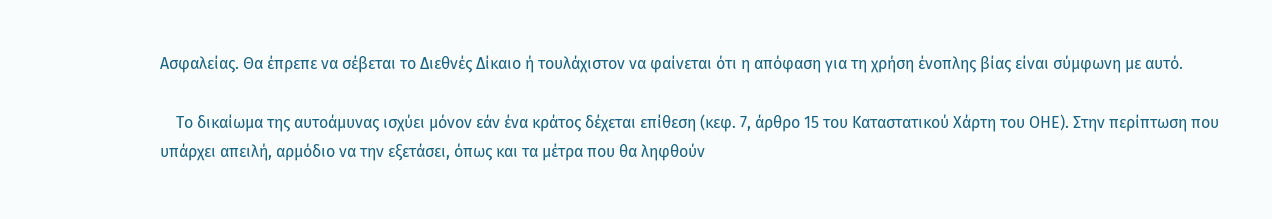Ασφαλείας. Θα έπρεπε να σέβεται το Διεθνές Δίκαιο ή τουλάχιστον να φαίνεται ότι η απόφαση για τη χρήση ένοπλης βίας είναι σύμφωνη με αυτό.

    Το δικαίωμα της αυτοάμυνας ισχύει μόνον εάν ένα κράτος δέχεται επίθεση (κεφ. 7, άρθρο 15 του Καταστατικού Χάρτη του ΟΗΕ). Στην περίπτωση που υπάρχει απειλή, αρμόδιο να την εξετάσει, όπως και τα μέτρα που θα ληφθούν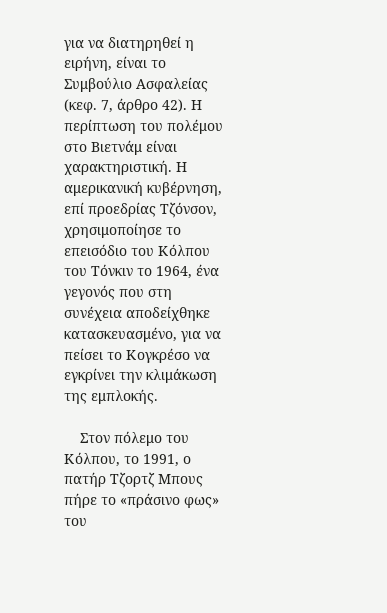για να διατηρηθεί η ειρήνη, είναι το Συμβούλιο Ασφαλείας (κεφ. 7, άρθρο 42). Η περίπτωση του πολέμου στο Βιετνάμ είναι χαρακτηριστική. Η αμερικανική κυβέρνηση, επί προεδρίας Τζόνσον, χρησιμοποίησε το επεισόδιο του Κόλπου του Τόνκιν το 1964, ένα γεγονός που στη συνέχεια αποδείχθηκε κατασκευασμένο, για να πείσει το Κογκρέσο να εγκρίνει την κλιμάκωση της εμπλοκής.

    Στον πόλεμο του Κόλπου, το 1991, ο πατήρ Τζορτζ Μπους πήρε το «πράσινο φως» του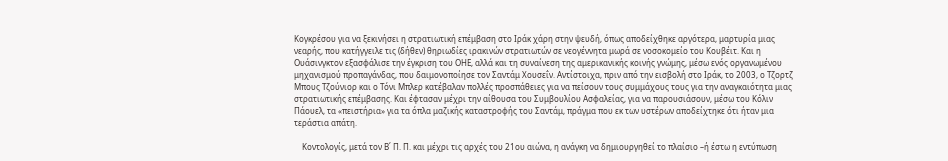Κογκρέσου για να ξεκινήσει η στρατιωτική επέμβαση στο Ιράκ χάρη στην ψευδή, όπως αποδείχθηκε αργότερα, μαρτυρία μιας νεαρής, που κατήγγειλε τις (δήθεν) θηριωδίες ιρακινών στρατιωτών σε νεογέννητα μωρά σε νοσοκομείο του Κουβέιτ. Και η Ουάσινγκτον εξασφάλισε την έγκριση του ΟΗΕ, αλλά και τη συναίνεση της αμερικανικής κοινής γνώμης, μέσω ενός οργανωμένου μηχανισμού προπαγάνδας, που δαιμονοποίησε τον Σαντάμ Χουσεΐν. Αντίστοιχα, πριν από την εισβολή στο Ιράκ, το 2003, ο Τζορτζ Μπους Τζούνιορ και ο Τόνι Μπλερ κατέβαλαν πολλές προσπάθειες για να πείσουν τους συμμάχους τους για την αναγκαιότητα μιας στρατιωτικής επέμβασης. Και έφτασαν μέχρι την αίθουσα του Συμβουλίου Ασφαλείας, για να παρουσιάσουν, μέσω του Κόλιν Πάουελ, τα «πειστήρια» για τα όπλα μαζικής καταστροφής του Σαντάμ, πράγμα που εκ των υστέρων αποδείχτηκε ότι ήταν μια τεράστια απάτη.

    Κοντολογίς, μετά τον Β΄ Π. Π. και μέχρι τις αρχές του 21ου αιώνα, η ανάγκη να δημιουργηθεί το πλαίσιο –ή έστω η εντύπωση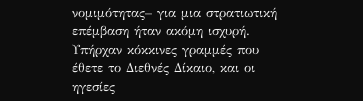νομιμότητας– για μια στρατιωτική επέμβαση ήταν ακόμη ισχυρή. Υπήρχαν κόκκινες γραμμές που έθετε το Διεθνές Δίκαιο, και οι ηγεσίες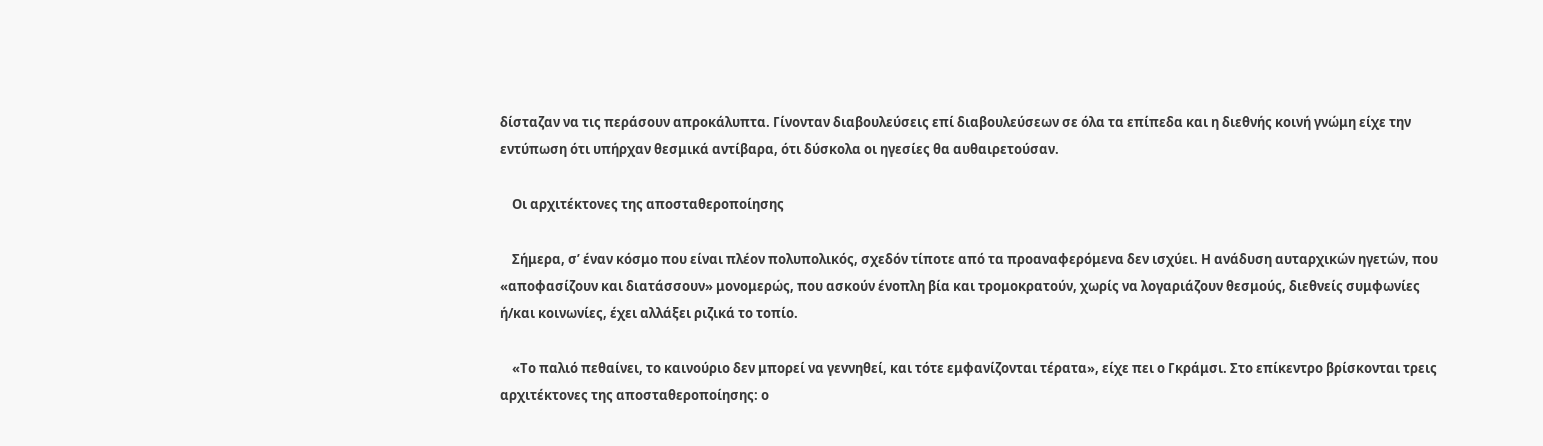δίσταζαν να τις περάσουν απροκάλυπτα. Γίνονταν διαβουλεύσεις επί διαβουλεύσεων σε όλα τα επίπεδα και η διεθνής κοινή γνώμη είχε την εντύπωση ότι υπήρχαν θεσμικά αντίβαρα, ότι δύσκολα οι ηγεσίες θα αυθαιρετούσαν.

    Οι αρχιτέκτονες της αποσταθεροποίησης

    Σήμερα, σ’ έναν κόσμο που είναι πλέον πολυπολικός, σχεδόν τίποτε από τα προαναφερόμενα δεν ισχύει. Η ανάδυση αυταρχικών ηγετών, που «αποφασίζουν και διατάσσουν» μονομερώς, που ασκούν ένοπλη βία και τρομοκρατούν, χωρίς να λογαριάζουν θεσμούς, διεθνείς συμφωνίες ή/και κοινωνίες, έχει αλλάξει ριζικά το τοπίο.

    «Το παλιό πεθαίνει, το καινούριο δεν μπορεί να γεννηθεί, και τότε εμφανίζονται τέρατα», είχε πει ο Γκράμσι. Στο επίκεντρο βρίσκονται τρεις αρχιτέκτονες της αποσταθεροποίησης: ο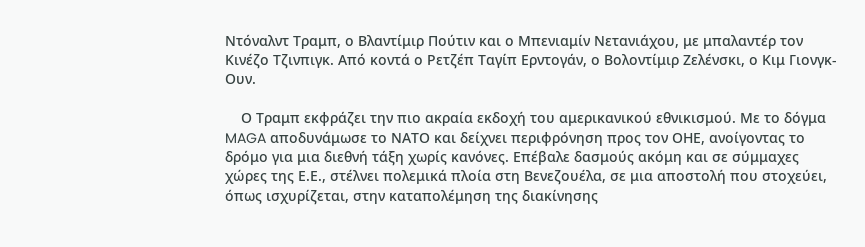Ντόναλντ Τραμπ, ο Βλαντίμιρ Πούτιν και ο Μπενιαμίν Νετανιάχου, με μπαλαντέρ τον Κινέζο Τζινπιγκ. Από κοντά ο Ρετζέπ Ταγίπ Ερντογάν, ο Βολοντίμιρ Ζελένσκι, ο Κιμ Γιονγκ-Ουν.

    Ο Τραμπ εκφράζει την πιο ακραία εκδοχή του αμερικανικού εθνικισμού. Με το δόγμα MAGA αποδυνάμωσε το ΝΑΤΟ και δείχνει περιφρόνηση προς τον ΟΗΕ, ανοίγοντας το δρόμο για μια διεθνή τάξη χωρίς κανόνες. Επέβαλε δασμούς ακόμη και σε σύμμαχες χώρες της Ε.Ε., στέλνει πολεμικά πλοία στη Βενεζουέλα, σε μια αποστολή που στοχεύει, όπως ισχυρίζεται, στην καταπολέμηση της διακίνησης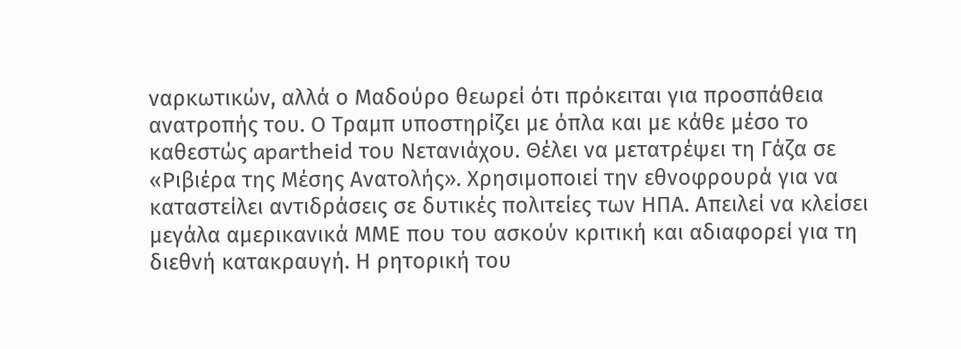ναρκωτικών, αλλά ο Μαδούρο θεωρεί ότι πρόκειται για προσπάθεια ανατροπής του. Ο Τραμπ υποστηρίζει με όπλα και με κάθε μέσο το καθεστώς apartheid του Νετανιάχου. Θέλει να μετατρέψει τη Γάζα σε «Ριβιέρα της Μέσης Ανατολής». Χρησιμοποιεί την εθνοφρουρά για να καταστείλει αντιδράσεις σε δυτικές πολιτείες των ΗΠΑ. Απειλεί να κλείσει μεγάλα αμερικανικά ΜΜΕ που του ασκούν κριτική και αδιαφορεί για τη διεθνή κατακραυγή. Η ρητορική του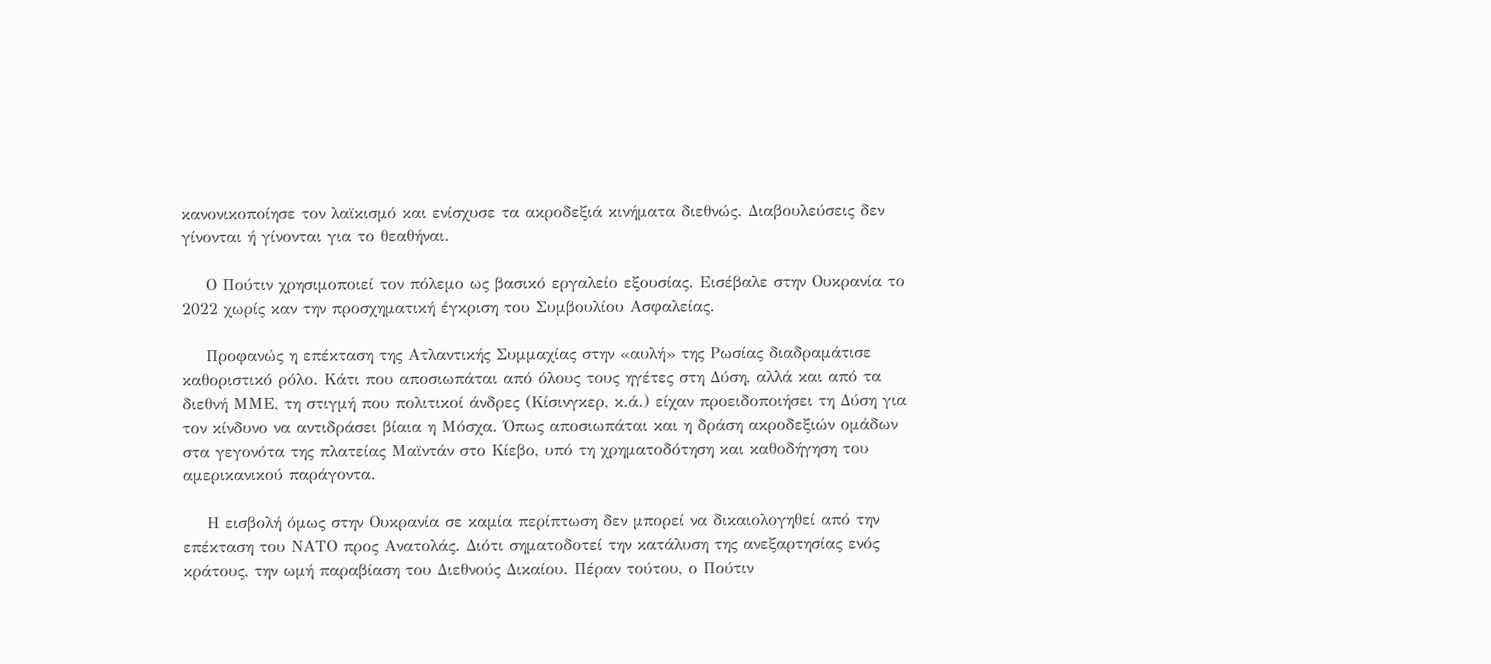κανονικοποίησε τον λαϊκισμό και ενίσχυσε τα ακροδεξιά κινήματα διεθνώς. Διαβουλεύσεις δεν γίνονται ή γίνονται για το θεαθήναι.

    Ο Πούτιν χρησιμοποιεί τον πόλεμο ως βασικό εργαλείο εξουσίας. Εισέβαλε στην Ουκρανία το 2022 χωρίς καν την προσχηματική έγκριση του Συμβουλίου Ασφαλείας.

    Προφανώς η επέκταση της Ατλαντικής Συμμαχίας στην «αυλή» της Ρωσίας διαδραμάτισε καθοριστικό ρόλο. Κάτι που αποσιωπάται από όλους τους ηγέτες στη Δύση, αλλά και από τα διεθνή ΜΜΕ, τη στιγμή που πολιτικοί άνδρες (Κίσινγκερ, κ.ά.) είχαν προειδοποιήσει τη Δύση για τον κίνδυνο να αντιδράσει βίαια η Μόσχα. Όπως αποσιωπάται και η δράση ακροδεξιών ομάδων στα γεγονότα της πλατείας Μαϊντάν στο Κίεβο, υπό τη χρηματοδότηση και καθοδήγηση του αμερικανικού παράγοντα.

    Η εισβολή όμως στην Ουκρανία σε καμία περίπτωση δεν μπορεί να δικαιολογηθεί από την επέκταση του ΝΑΤΟ προς Ανατολάς. Διότι σηματοδοτεί την κατάλυση της ανεξαρτησίας ενός κράτους, την ωμή παραβίαση του Διεθνούς Δικαίου. Πέραν τούτου, ο Πούτιν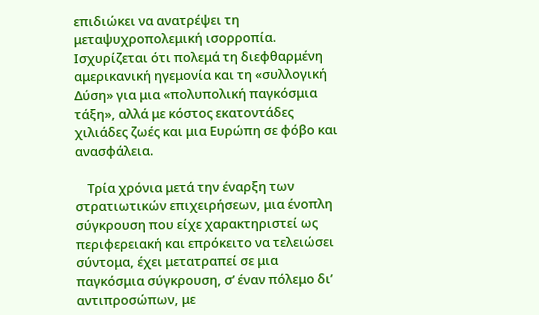επιδιώκει να ανατρέψει τη μεταψυχροπολεμική ισορροπία. Ισχυρίζεται ότι πολεμά τη διεφθαρμένη αμερικανική ηγεμονία και τη «συλλογική Δύση» για μια «πολυπολική παγκόσμια τάξη», αλλά με κόστος εκατοντάδες χιλιάδες ζωές και μια Ευρώπη σε φόβο και ανασφάλεια.

    Τρία χρόνια μετά την έναρξη των στρατιωτικών επιχειρήσεων, μια ένοπλη σύγκρουση που είχε χαρακτηριστεί ως περιφερειακή και επρόκειτο να τελειώσει σύντομα, έχει μετατραπεί σε μια παγκόσμια σύγκρουση, σ’ έναν πόλεμο δι’ αντιπροσώπων, με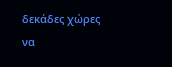δεκάδες χώρες να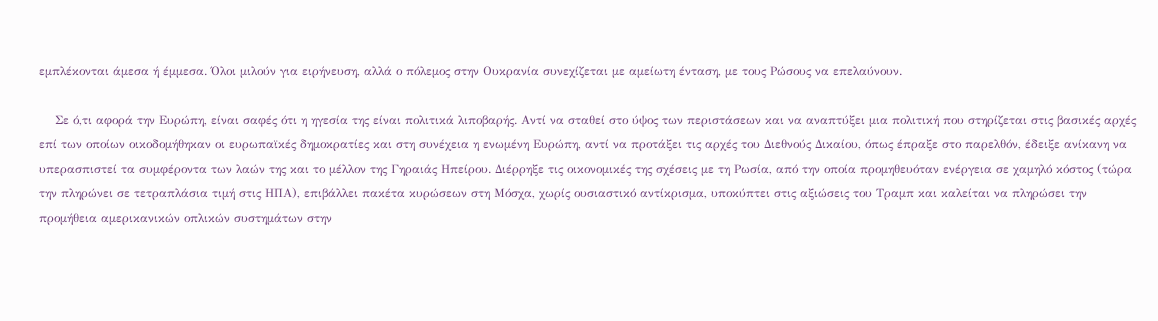εμπλέκονται άμεσα ή έμμεσα. Όλοι μιλούν για ειρήνευση, αλλά ο πόλεμος στην Ουκρανία συνεχίζεται με αμείωτη ένταση, με τους Ρώσους να επελαύνουν.

    Σε ό,τι αφορά την Ευρώπη, είναι σαφές ότι η ηγεσία της είναι πολιτικά λιποβαρής. Αντί να σταθεί στο ύψος των περιστάσεων και να αναπτύξει μια πολιτική που στηρίζεται στις βασικές αρχές επί των οποίων οικοδομήθηκαν οι ευρωπαϊκές δημοκρατίες και στη συνέχεια η ενωμένη Ευρώπη, αντί να προτάξει τις αρχές του Διεθνούς Δικαίου, όπως έπραξε στο παρελθόν, έδειξε ανίκανη να υπερασπιστεί τα συμφέροντα των λαών της και το μέλλον της Γηραιάς Ηπείρου. Διέρρηξε τις οικονομικές της σχέσεις με τη Ρωσία, από την οποία προμηθευόταν ενέργεια σε χαμηλό κόστος (τώρα την πληρώνει σε τετραπλάσια τιμή στις ΗΠΑ), επιβάλλει πακέτα κυρώσεων στη Μόσχα, χωρίς ουσιαστικό αντίκρισμα, υποκύπτει στις αξιώσεις του Τραμπ και καλείται να πληρώσει την προμήθεια αμερικανικών οπλικών συστημάτων στην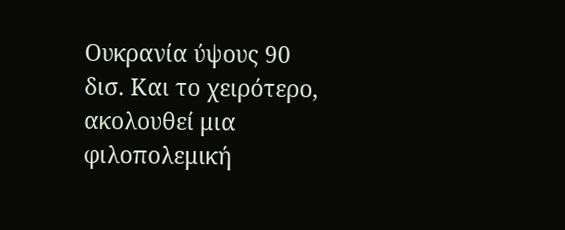Ουκρανία ύψους 90 δισ. Και το χειρότερο, ακολουθεί μια φιλοπολεμική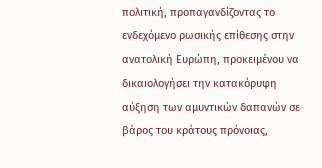πολιτική, προπαγανδίζοντας το ενδεχόμενο ρωσικής επίθεσης στην ανατολική Ευρώπη, προκειμένου να δικαιολογήσει την κατακόρυφη αύξηση των αμυντικών δαπανών σε βάρος του κράτους πρόνοιας,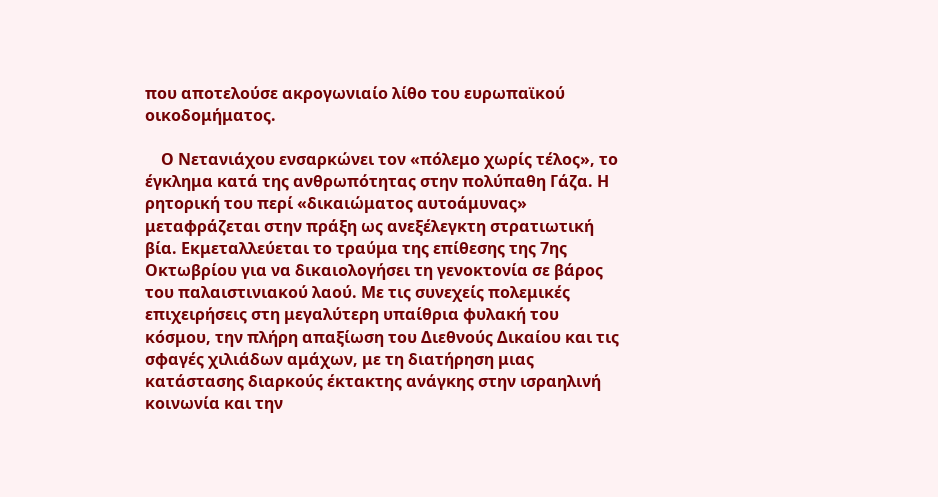που αποτελούσε ακρογωνιαίο λίθο του ευρωπαϊκού οικοδομήματος.

    Ο Νετανιάχου ενσαρκώνει τον «πόλεμο χωρίς τέλος», το έγκλημα κατά της ανθρωπότητας στην πολύπαθη Γάζα. Η ρητορική του περί «δικαιώματος αυτοάμυνας» μεταφράζεται στην πράξη ως ανεξέλεγκτη στρατιωτική βία. Εκμεταλλεύεται το τραύμα της επίθεσης της 7ης Οκτωβρίου για να δικαιολογήσει τη γενοκτονία σε βάρος του παλαιστινιακού λαού. Με τις συνεχείς πολεμικές επιχειρήσεις στη μεγαλύτερη υπαίθρια φυλακή του κόσμου, την πλήρη απαξίωση του Διεθνούς Δικαίου και τις σφαγές χιλιάδων αμάχων, με τη διατήρηση μιας κατάστασης διαρκούς έκτακτης ανάγκης στην ισραηλινή κοινωνία και την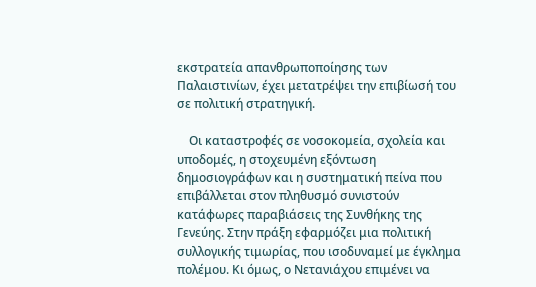εκστρατεία απανθρωποποίησης των Παλαιστινίων, έχει μετατρέψει την επιβίωσή του σε πολιτική στρατηγική.

    Οι καταστροφές σε νοσοκομεία, σχολεία και υποδομές, η στοχευμένη εξόντωση δημοσιογράφων και η συστηματική πείνα που επιβάλλεται στον πληθυσμό συνιστούν κατάφωρες παραβιάσεις της Συνθήκης της Γενεύης. Στην πράξη εφαρμόζει μια πολιτική συλλογικής τιμωρίας, που ισοδυναμεί με έγκλημα πολέμου. Κι όμως, ο Νετανιάχου επιμένει να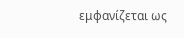εμφανίζεται ως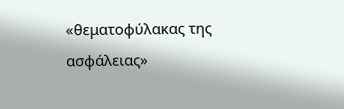«θεματοφύλακας της ασφάλειας»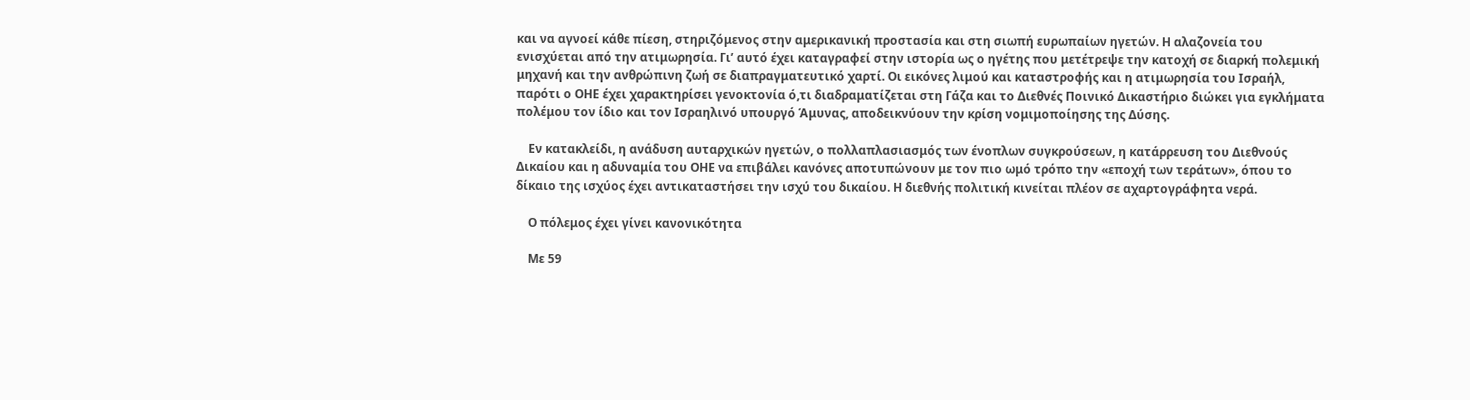και να αγνοεί κάθε πίεση, στηριζόμενος στην αμερικανική προστασία και στη σιωπή ευρωπαίων ηγετών. Η αλαζονεία του ενισχύεται από την ατιμωρησία. Γι’ αυτό έχει καταγραφεί στην ιστορία ως ο ηγέτης που μετέτρεψε την κατοχή σε διαρκή πολεμική μηχανή και την ανθρώπινη ζωή σε διαπραγματευτικό χαρτί. Οι εικόνες λιμού και καταστροφής και η ατιμωρησία του Ισραήλ,  παρότι ο ΟΗΕ έχει χαρακτηρίσει γενοκτονία ό,τι διαδραματίζεται στη Γάζα και το Διεθνές Ποινικό Δικαστήριο διώκει για εγκλήματα πολέμου τον ίδιο και τον Ισραηλινό υπουργό Άμυνας, αποδεικνύουν την κρίση νομιμοποίησης της Δύσης.

    Εν κατακλείδι, η ανάδυση αυταρχικών ηγετών, ο πολλαπλασιασμός των ένοπλων συγκρούσεων, η κατάρρευση του Διεθνούς Δικαίου και η αδυναμία του ΟΗΕ να επιβάλει κανόνες αποτυπώνουν με τον πιο ωμό τρόπο την «εποχή των τεράτων», όπου το δίκαιο της ισχύος έχει αντικαταστήσει την ισχύ του δικαίου. Η διεθνής πολιτική κινείται πλέον σε αχαρτογράφητα νερά.

    Ο πόλεμος έχει γίνει κανονικότητα

    Με 59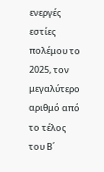ενεργές εστίες πολέμου το 2025, τον μεγαλύτερο αριθμό από το τέλος του Β΄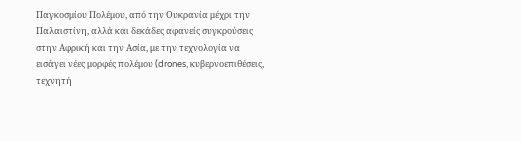Παγκοσμίου Πολέμου, από την Ουκρανία μέχρι την Παλαιστίνη, αλλά και δεκάδες αφανείς συγκρούσεις στην Αφρική και την Ασία, με την τεχνολογία να εισάγει νέες μορφές πολέμου (drones, κυβερνοεπιθέσεις, τεχνητή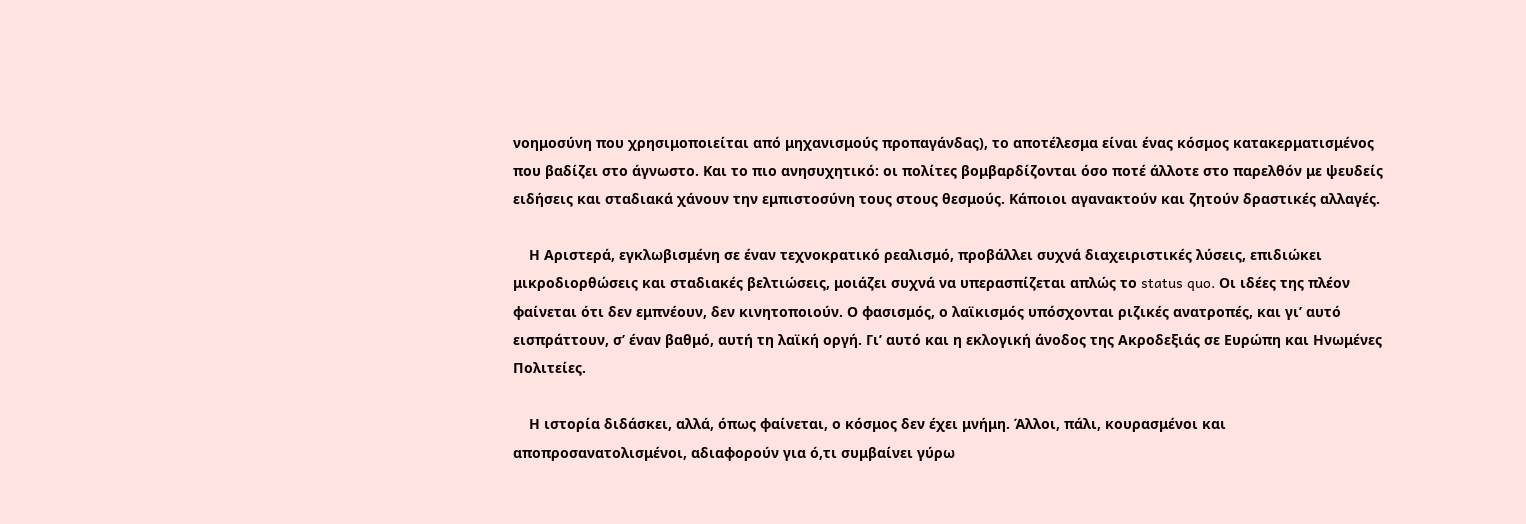νοημοσύνη που χρησιμοποιείται από μηχανισμούς προπαγάνδας), το αποτέλεσμα είναι ένας κόσμος κατακερματισμένος που βαδίζει στο άγνωστο. Και το πιο ανησυχητικό: οι πολίτες βομβαρδίζονται όσο ποτέ άλλοτε στο παρελθόν με ψευδείς ειδήσεις και σταδιακά χάνουν την εμπιστοσύνη τους στους θεσμούς. Κάποιοι αγανακτούν και ζητούν δραστικές αλλαγές.

    Η Αριστερά, εγκλωβισμένη σε έναν τεχνοκρατικό ρεαλισμό, προβάλλει συχνά διαχειριστικές λύσεις, επιδιώκει μικροδιορθώσεις και σταδιακές βελτιώσεις, μοιάζει συχνά να υπερασπίζεται απλώς το status quo. Οι ιδέες της πλέον φαίνεται ότι δεν εμπνέουν, δεν κινητοποιούν. Ο φασισμός, ο λαϊκισμός υπόσχονται ριζικές ανατροπές, και γι’ αυτό εισπράττουν, σ’ έναν βαθμό, αυτή τη λαϊκή οργή. Γι’ αυτό και η εκλογική άνοδος της Ακροδεξιάς σε Ευρώπη και Ηνωμένες Πολιτείες.

    Η ιστορία διδάσκει, αλλά, όπως φαίνεται, ο κόσμος δεν έχει μνήμη. Άλλοι, πάλι, κουρασμένοι και αποπροσανατολισμένοι, αδιαφορούν για ό,τι συμβαίνει γύρω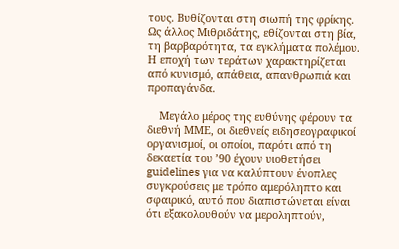τους. Βυθίζονται στη σιωπή της φρίκης. Ως άλλος Μιθριδάτης, εθίζονται στη βία, τη βαρβαρότητα, τα εγκλήματα πολέμου. Η εποχή των τεράτων χαρακτηρίζεται από κυνισμό, απάθεια, απανθρωπιά και προπαγάνδα.

    Μεγάλο μέρος της ευθύνης φέρουν τα διεθνή ΜΜΕ, οι διεθνείς ειδησεογραφικοί οργανισμοί, οι οποίοι, παρότι από τη δεκαετία του ’90 έχουν υιοθετήσει guidelines για να καλύπτουν ένοπλες συγκρούσεις με τρόπο αμερόληπτο και σφαιρικό, αυτό που διαπιστώνεται είναι ότι εξακολουθούν να μεροληπτούν,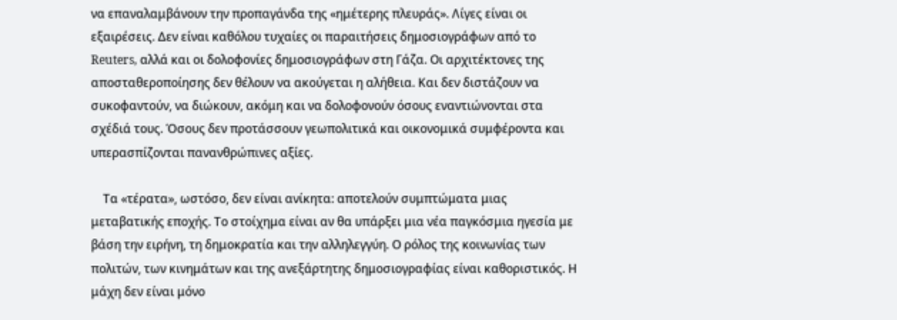να επαναλαμβάνουν την προπαγάνδα της «ημέτερης πλευράς». Λίγες είναι οι εξαιρέσεις. Δεν είναι καθόλου τυχαίες οι παραιτήσεις δημοσιογράφων από το Reuters, αλλά και οι δολοφονίες δημοσιογράφων στη Γάζα. Οι αρχιτέκτονες της αποσταθεροποίησης δεν θέλουν να ακούγεται η αλήθεια. Και δεν διστάζουν να συκοφαντούν, να διώκουν, ακόμη και να δολοφονούν όσους εναντιώνονται στα σχέδιά τους. Όσους δεν προτάσσουν γεωπολιτικά και οικονομικά συμφέροντα και υπερασπίζονται πανανθρώπινες αξίες.

    Τα «τέρατα», ωστόσο, δεν είναι ανίκητα: αποτελούν συμπτώματα μιας μεταβατικής εποχής. Το στοίχημα είναι αν θα υπάρξει μια νέα παγκόσμια ηγεσία με βάση την ειρήνη, τη δημοκρατία και την αλληλεγγύη. Ο ρόλος της κοινωνίας των πολιτών, των κινημάτων και της ανεξάρτητης δημοσιογραφίας είναι καθοριστικός. Η μάχη δεν είναι μόνο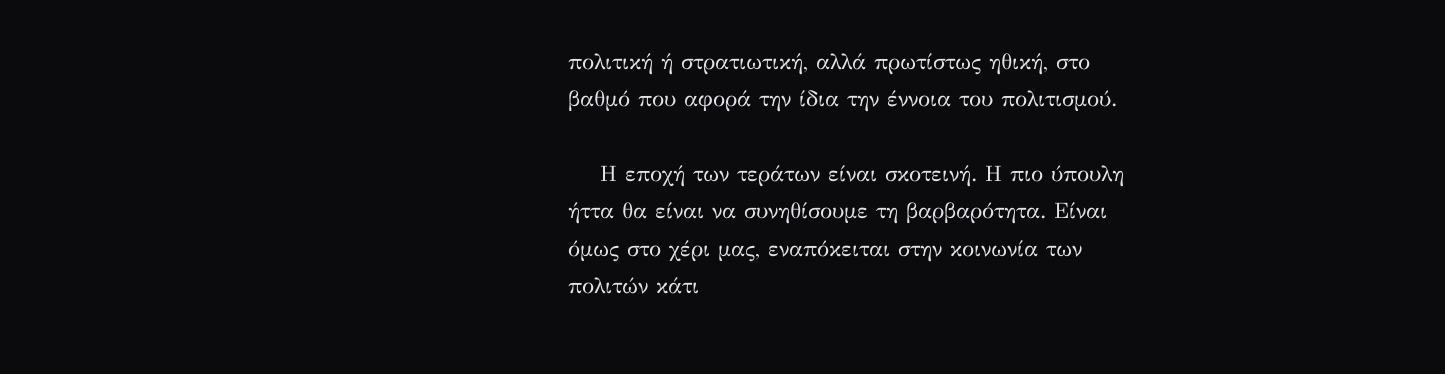πολιτική ή στρατιωτική, αλλά πρωτίστως ηθική, στο βαθμό που αφορά την ίδια την έννοια του πολιτισμού.

    Η εποχή των τεράτων είναι σκοτεινή. Η πιο ύπουλη ήττα θα είναι να συνηθίσουμε τη βαρβαρότητα. Είναι όμως στο χέρι μας, εναπόκειται στην κοινωνία των πολιτών κάτι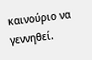καινούριο να γεννηθεί.